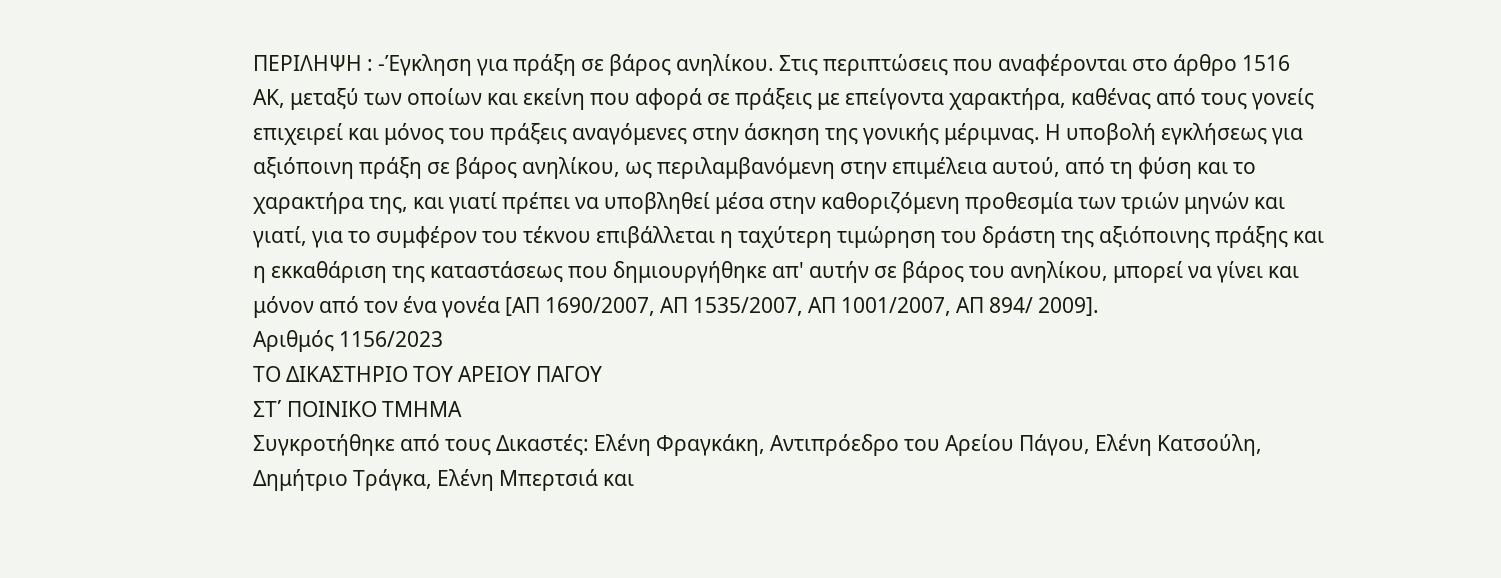ΠΕΡΙΛΗΨΗ : -Έγκληση για πράξη σε βάρος ανηλίκου. Στις περιπτώσεις που αναφέρονται στο άρθρο 1516 ΑΚ, μεταξύ των οποίων και εκείνη που αφορά σε πράξεις με επείγοντα χαρακτήρα, καθένας από τους γονείς επιχειρεί και μόνος του πράξεις αναγόμενες στην άσκηση της γονικής μέριμνας. Η υποβολή εγκλήσεως για αξιόποινη πράξη σε βάρος ανηλίκου, ως περιλαμβανόμενη στην επιμέλεια αυτού, από τη φύση και το χαρακτήρα της, και γιατί πρέπει να υποβληθεί μέσα στην καθοριζόμενη προθεσμία των τριών μηνών και γιατί, για το συμφέρον του τέκνου επιβάλλεται η ταχύτερη τιμώρηση του δράστη της αξιόποινης πράξης και η εκκαθάριση της καταστάσεως που δημιουργήθηκε απ' αυτήν σε βάρος του ανηλίκου, μπορεί να γίνει και μόνον από τον ένα γονέα [ΑΠ 1690/2007, ΑΠ 1535/2007, ΑΠ 1001/2007, ΑΠ 894/ 2009].
Αριθμός 1156/2023
ΤΟ ΔΙΚΑΣΤΗΡΙΟ ΤΟΥ ΑΡΕΙΟΥ ΠΑΓΟΥ
ΣΤ΄ ΠΟΙΝΙΚΟ ΤΜΗΜΑ
Συγκροτήθηκε από τους Δικαστές: Ελένη Φραγκάκη, Αντιπρόεδρο του Αρείου Πάγου, Ελένη Κατσούλη, Δημήτριο Τράγκα, Ελένη Μπερτσιά και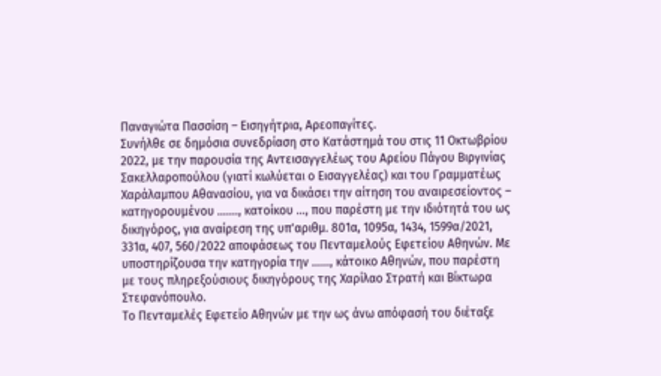Παναγιώτα Πασσίση – Εισηγήτρια, Αρεοπαγίτες.
Συνήλθε σε δημόσια συνεδρίαση στο Κατάστημά του στις 11 Οκτωβρίου 2022, με την παρουσία της Αντεισαγγελέως του Αρείου Πάγου Βιργινίας Σακελλαροπούλου (γιατί κωλύεται ο Εισαγγελέας) και του Γραμματέως Χαράλαμπου Αθανασίου, για να δικάσει την αίτηση του αναιρεσείοντος – κατηγορουμένου ……., κατοίκου …, που παρέστη με την ιδιότητά του ως δικηγόρος, για αναίρεση της υπ'αριθμ. 801α, 1095α, 1434, 1599α/2021, 331α, 407, 560/2022 αποφάσεως του Πενταμελούς Εφετείου Αθηνών. Με υποστηρίζουσα την κατηγορία την ……, κάτοικο Αθηνών, που παρέστη με τους πληρεξούσιους δικηγόρους της Χαρίλαο Στρατή και Βίκτωρα Στεφανόπουλο.
Το Πενταμελές Εφετείο Αθηνών με την ως άνω απόφασή του διέταξε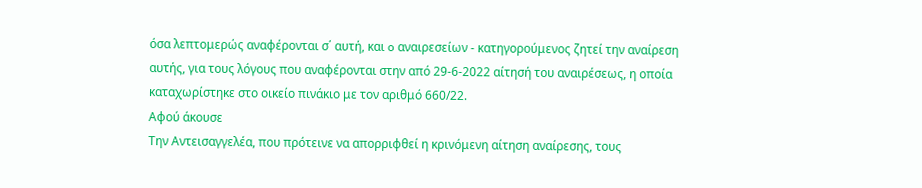όσα λεπτομερώς αναφέρονται σ΄ αυτή, και o αναιρεσείων - κατηγορούμενος ζητεί την αναίρεση αυτής, για τους λόγους που αναφέρονται στην από 29-6-2022 αίτησή του αναιρέσεως, η οποία καταχωρίστηκε στο οικείο πινάκιο με τον αριθμό 660/22.
Αφού άκουσε
Την Αντεισαγγελέα, που πρότεινε να απορριφθεί η κρινόμενη αίτηση αναίρεσης, τους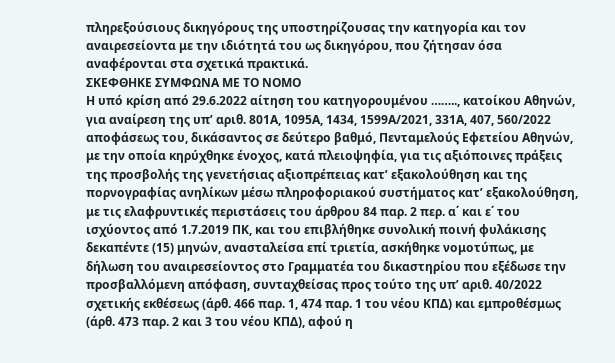πληρεξούσιους δικηγόρους της υποστηρίζουσας την κατηγορία και τον αναιρεσείοντα με την ιδιότητά του ως δικηγόρου, που ζήτησαν όσα αναφέρονται στα σχετικά πρακτικά.
ΣΚΕΦΘΗΚΕ ΣΥΜΦΩΝΑ ΜΕ ΤΟ ΝΟΜΟ
Η υπό κρίση από 29.6.2022 αίτηση του κατηγορουμένου …….., κατοίκου Αθηνών, για αναίρεση της υπ’ αριθ. 801Α, 1095Α, 1434, 1599Α/2021, 331Α, 407, 560/2022 αποφάσεως του, δικάσαντος σε δεύτερο βαθμό, Πενταμελούς Εφετείου Αθηνών, με την οποία κηρύχθηκε ένοχος, κατά πλειοψηφία, για τις αξιόποινες πράξεις της προσβολής της γενετήσιας αξιοπρέπειας κατ’ εξακολούθηση και της πορνογραφίας ανηλίκων μέσω πληροφοριακού συστήματος κατ’ εξακολούθηση, με τις ελαφρυντικές περιστάσεις του άρθρου 84 παρ. 2 περ. α΄ και ε΄ του ισχύοντος από 1.7.2019 ΠΚ, και του επιβλήθηκε συνολική ποινή φυλάκισης δεκαπέντε (15) μηνών, ανασταλείσα επί τριετία, ασκήθηκε νομοτύπως, με δήλωση του αναιρεσείοντος στο Γραμματέα του δικαστηρίου που εξέδωσε την προσβαλλόμενη απόφαση, συνταχθείσας προς τούτο της υπ’ αριθ. 40/2022 σχετικής εκθέσεως (άρθ. 466 παρ. 1, 474 παρ. 1 του νέου ΚΠΔ) και εμπροθέσμως (άρθ. 473 παρ. 2 και 3 του νέου ΚΠΔ), αφού η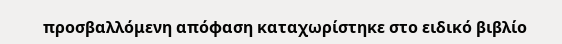προσβαλλόμενη απόφαση καταχωρίστηκε στο ειδικό βιβλίο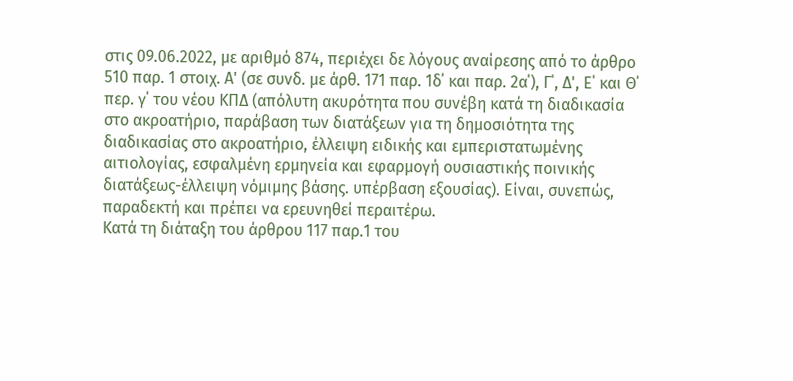στις 09.06.2022, με αριθμό 874, περιέχει δε λόγους αναίρεσης από το άρθρο 510 παρ. 1 στοιχ. Α' (σε συνδ. με άρθ. 171 παρ. 1δ΄ και παρ. 2α΄), Γ΄, Δ', Ε΄ και Θ΄ περ. γ΄ του νέου ΚΠΔ (απόλυτη ακυρότητα που συνέβη κατά τη διαδικασία στο ακροατήριο, παράβαση των διατάξεων για τη δημοσιότητα της διαδικασίας στο ακροατήριο, έλλειψη ειδικής και εμπεριστατωμένης αιτιολογίας, εσφαλμένη ερμηνεία και εφαρμογή ουσιαστικής ποινικής διατάξεως-έλλειψη νόμιμης βάσης. υπέρβαση εξουσίας). Είναι, συνεπώς, παραδεκτή και πρέπει να ερευνηθεί περαιτέρω.
Κατά τη διάταξη του άρθρου 117 παρ.1 του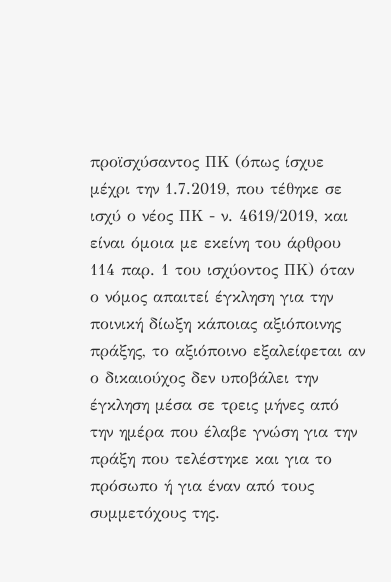προϊσχύσαντος ΠΚ (όπως ίσχυε μέχρι την 1.7.2019, που τέθηκε σε ισχύ ο νέος ΠΚ - ν. 4619/2019, και είναι όμοια με εκείνη του άρθρου 114 παρ. 1 του ισχύοντος ΠΚ) όταν ο νόμος απαιτεί έγκληση για την ποινική δίωξη κάποιας αξιόποινης πράξης, το αξιόποινο εξαλείφεται αν ο δικαιούχος δεν υποβάλει την έγκληση μέσα σε τρεις μήνες από την ημέρα που έλαβε γνώση για την πράξη που τελέστηκε και για το πρόσωπο ή για έναν από τους συμμετόχους της.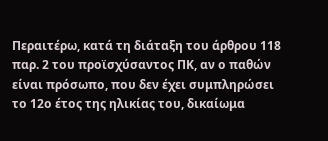Περαιτέρω, κατά τη διάταξη του άρθρου 118 παρ. 2 του προϊσχύσαντος ΠΚ, αν ο παθών είναι πρόσωπο, που δεν έχει συμπληρώσει το 12ο έτος της ηλικίας του, δικαίωμα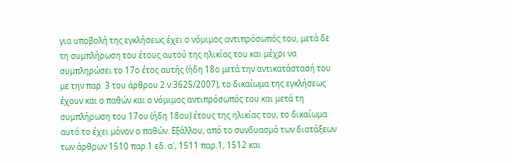για υποβολή της εγκλήσεως έχει ο νόμιμος αντιπρόσωπός του, μετά δε τη συμπλήρωση του έτους αυτού της ηλικίας του και μέχρι να συμπληρώσει το 17ο έτος αυτής (ήδη 18ο μετά την αντικατάστασή του με την παρ. 3 του άρθρου 2 ν.3625/2007), το δικαίωμα της εγκλήσεως έχουν και ο παθών και ο νόμιμος αντιπρόσωπός του και μετά τη συμπλήρωση του 17ου (ήδη 18ου) έτους της ηλικίας του, το δικαίωμα αυτό το έχει μόνον ο παθών. Εξάλλου, από το συνδυασμό των διατάξεων των άρθρων 1510 παρ.1 εδ. α', 1511 παρ.1, 1512 και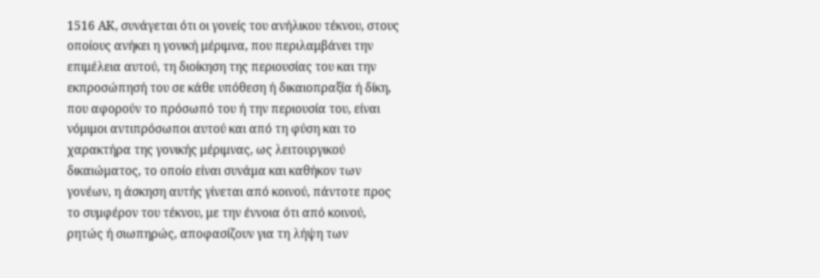1516 ΑΚ, συνάγεται ότι οι γονείς του ανήλικου τέκνου, στους οποίους ανήκει η γονική μέριμνα, που περιλαμβάνει την επιμέλεια αυτού, τη διοίκηση της περιουσίας του και την εκπροσώπησή του σε κάθε υπόθεση ή δικαιοπραξία ή δίκη, που αφορούν το πρόσωπό του ή την περιουσία του, είναι νόμιμοι αντιπρόσωποι αυτού και από τη φύση και το χαρακτήρα της γονικής μέριμνας, ως λειτουργικού δικαιώματος, το οποίο είναι συνάμα και καθήκον των γονέων, η άσκηση αυτής γίνεται από κοινού, πάντοτε προς το συμφέρον του τέκνου, με την έννοια ότι από κοινού, ρητώς ή σιωπηρώς, αποφασίζουν για τη λήψη των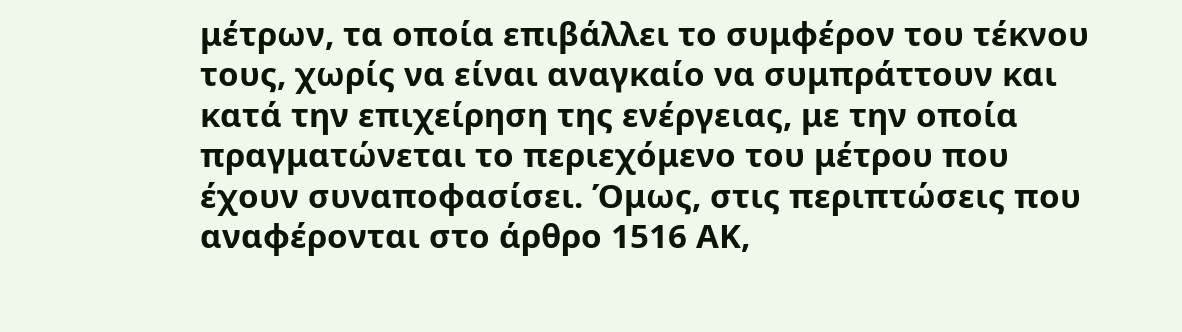μέτρων, τα οποία επιβάλλει το συμφέρον του τέκνου τους, χωρίς να είναι αναγκαίο να συμπράττουν και κατά την επιχείρηση της ενέργειας, με την οποία πραγματώνεται το περιεχόμενο του μέτρου που έχουν συναποφασίσει. Όμως, στις περιπτώσεις που αναφέρονται στο άρθρο 1516 ΑΚ,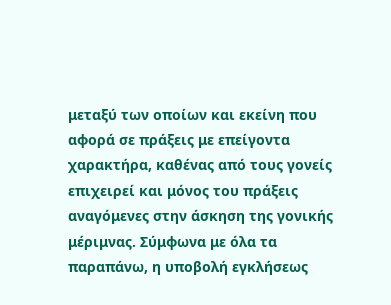μεταξύ των οποίων και εκείνη που αφορά σε πράξεις με επείγοντα χαρακτήρα, καθένας από τους γονείς επιχειρεί και μόνος του πράξεις αναγόμενες στην άσκηση της γονικής μέριμνας. Σύμφωνα με όλα τα παραπάνω, η υποβολή εγκλήσεως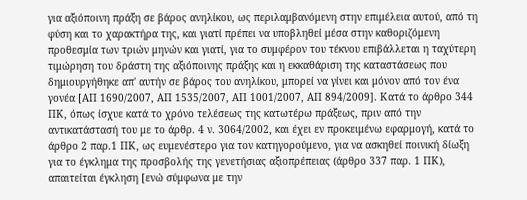για αξιόποινη πράξη σε βάρος ανηλίκου, ως περιλαμβανόμενη στην επιμέλεια αυτού, από τη φύση και το χαρακτήρα της, και γιατί πρέπει να υποβληθεί μέσα στην καθοριζόμενη προθεσμία των τριών μηνών και γιατί, για το συμφέρον του τέκνου επιβάλλεται η ταχύτερη τιμώρηση του δράστη της αξιόποινης πράξης και η εκκαθάριση της καταστάσεως που δημιουργήθηκε απ' αυτήν σε βάρος του ανηλίκου, μπορεί να γίνει και μόνον από τον ένα γονέα [ΑΠ 1690/2007, ΑΠ 1535/2007, ΑΠ 1001/2007, ΑΠ 894/2009]. Κατά το άρθρο 344 ΠΚ, όπως ίσχυε κατά το χρόνο τελέσεως της κατωτέρω πράξεως, πριν από την αντικατάστασή του με το άρθρ. 4 ν. 3064/2002, και έχει εν προκειμένω εφαρμογή, κατά το άρθρο 2 παρ.1 ΠΚ, ως ευμενέστερο για τον κατηγορούμενο, για να ασκηθεί ποινική δίωξη για το έγκλημα της προσβολής της γενετήσιας αξιοπρέπειας (άρθρο 337 παρ. 1 ΠΚ), απαιτείται έγκληση [ενώ σύμφωνα με την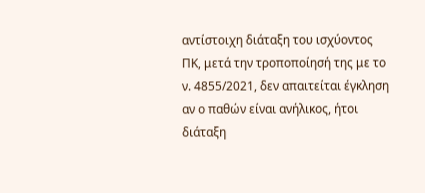αντίστοιχη διάταξη του ισχύοντος ΠΚ, μετά την τροποποίησή της με το ν. 4855/2021, δεν απαιτείται έγκληση αν ο παθών είναι ανήλικος, ήτοι διάταξη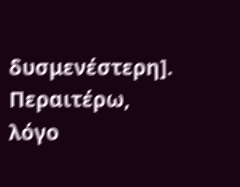δυσμενέστερη]. Περαιτέρω, λόγο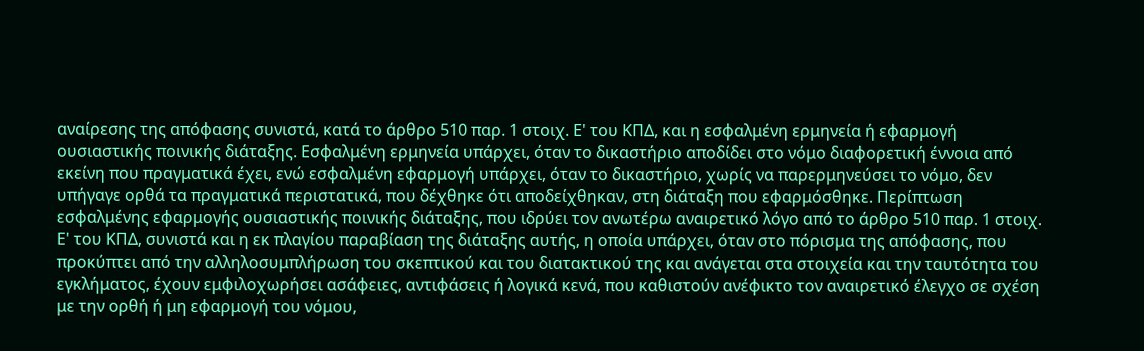αναίρεσης της απόφασης συνιστά, κατά το άρθρο 510 παρ. 1 στοιχ. Ε' του ΚΠΔ, και η εσφαλμένη ερμηνεία ή εφαρμογή ουσιαστικής ποινικής διάταξης. Εσφαλμένη ερμηνεία υπάρχει, όταν το δικαστήριο αποδίδει στο νόμο διαφορετική έννοια από εκείνη που πραγματικά έχει, ενώ εσφαλμένη εφαρμογή υπάρχει, όταν το δικαστήριο, χωρίς να παρερμηνεύσει το νόμο, δεν υπήγαγε ορθά τα πραγματικά περιστατικά, που δέχθηκε ότι αποδείχθηκαν, στη διάταξη που εφαρμόσθηκε. Περίπτωση εσφαλμένης εφαρμογής ουσιαστικής ποινικής διάταξης, που ιδρύει τον ανωτέρω αναιρετικό λόγο από το άρθρο 510 παρ. 1 στοιχ. Ε' του ΚΠΔ, συνιστά και η εκ πλαγίου παραβίαση της διάταξης αυτής, η οποία υπάρχει, όταν στο πόρισμα της απόφασης, που προκύπτει από την αλληλοσυμπλήρωση του σκεπτικού και του διατακτικού της και ανάγεται στα στοιχεία και την ταυτότητα του εγκλήματος, έχουν εμφιλοχωρήσει ασάφειες, αντιφάσεις ή λογικά κενά, που καθιστούν ανέφικτο τον αναιρετικό έλεγχο σε σχέση με την ορθή ή μη εφαρμογή του νόμου,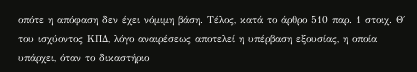οπότε η απόφαση δεν έχει νόμιμη βάση. Τέλος, κατά το άρθρο 510 παρ. 1 στοιχ. Θ΄ του ισχύοντος ΚΠΔ, λόγο αναιρέσεως αποτελεί η υπέρβαση εξουσίας, η οποία υπάρχει, όταν το δικαστήριο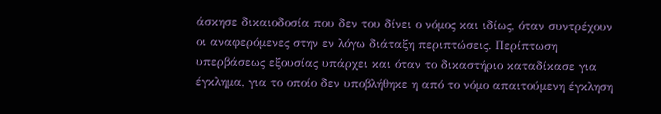άσκησε δικαιοδοσία που δεν του δίνει ο νόμος και ιδίως, όταν συντρέχουν οι αναφερόμενες στην εν λόγω διάταξη περιπτώσεις. Περίπτωση υπερβάσεως εξουσίας υπάρχει και όταν το δικαστήριο καταδίκασε για έγκλημα, για το οποίο δεν υποβλήθηκε η από το νόμο απαιτούμενη έγκληση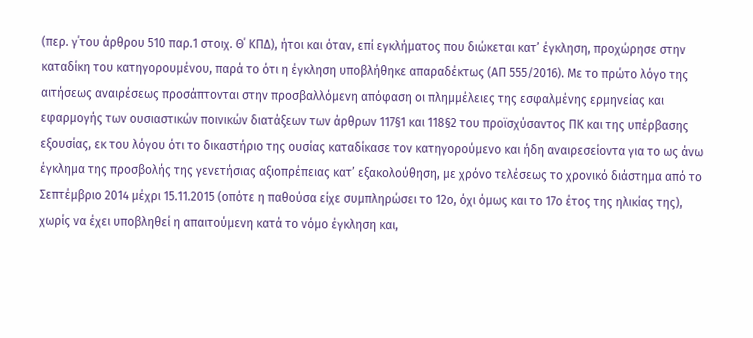(περ. γ΄του άρθρου 510 παρ.1 στοιχ. Θ΄ ΚΠΔ), ήτοι και όταν, επί εγκλήματος που διώκεται κατ’ έγκληση, προχώρησε στην καταδίκη του κατηγορουμένου, παρά το ότι η έγκληση υποβλήθηκε απαραδέκτως (ΑΠ 555/2016). Με το πρώτο λόγο της αιτήσεως αναιρέσεως προσάπτονται στην προσβαλλόμενη απόφαση οι πλημμέλειες της εσφαλμένης ερμηνείας και εφαρμογής των ουσιαστικών ποινικών διατάξεων των άρθρων 117§1 και 118§2 του προϊσχύσαντος ΠΚ και της υπέρβασης εξουσίας, εκ του λόγου ότι το δικαστήριο της ουσίας καταδίκασε τον κατηγορούμενο και ήδη αναιρεσείοντα για το ως άνω έγκλημα της προσβολής της γενετήσιας αξιοπρέπειας κατ’ εξακολούθηση, με χρόνο τελέσεως το χρονικό διάστημα από το Σεπτέμβριο 2014 μέχρι 15.11.2015 (οπότε η παθούσα είχε συμπληρώσει το 12ο, όχι όμως και το 17ο έτος της ηλικίας της), χωρίς να έχει υποβληθεί η απαιτούμενη κατά το νόμο έγκληση και,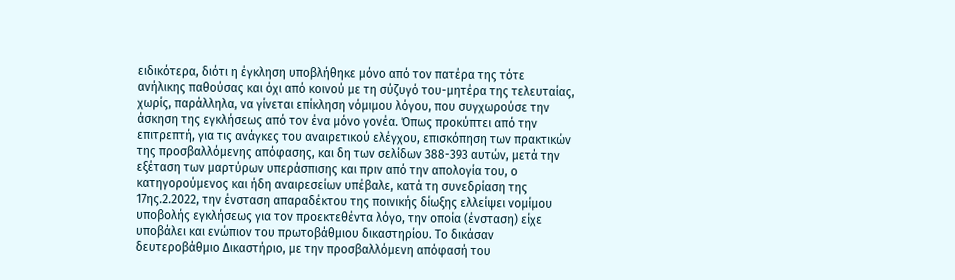ειδικότερα, διότι η έγκληση υποβλήθηκε μόνο από τον πατέρα της τότε ανήλικης παθούσας και όχι από κοινού με τη σύζυγό του-μητέρα της τελευταίας, χωρίς, παράλληλα, να γίνεται επίκληση νόμιμου λόγου, που συγχωρούσε την άσκηση της εγκλήσεως από τον ένα μόνο γονέα. Όπως προκύπτει από την επιτρεπτή, για τις ανάγκες του αναιρετικού ελέγχου, επισκόπηση των πρακτικών της προσβαλλόμενης απόφασης, και δη των σελίδων 388-393 αυτών, μετά την εξέταση των μαρτύρων υπεράσπισης και πριν από την απολογία του, ο κατηγορούμενος και ήδη αναιρεσείων υπέβαλε, κατά τη συνεδρίαση της 17ης.2.2022, την ένσταση απαραδέκτου της ποινικής δίωξης ελλείψει νομίμου υποβολής εγκλήσεως για τον προεκτεθέντα λόγο, την οποία (ένσταση) είχε υποβάλει και ενώπιον του πρωτοβάθμιου δικαστηρίου. Το δικάσαν δευτεροβάθμιο Δικαστήριο, με την προσβαλλόμενη απόφασή του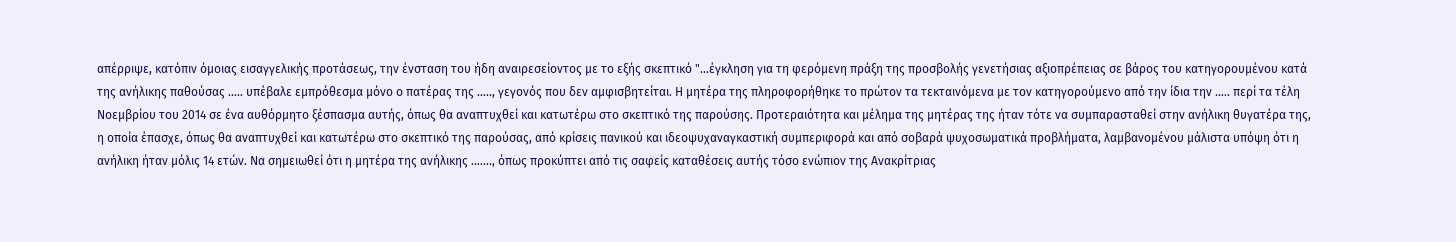απέρριψε, κατόπιν όμοιας εισαγγελικής προτάσεως, την ένσταση του ήδη αναιρεσείοντος με το εξής σκεπτικό "…έγκληση για τη φερόμενη πράξη της προσβολής γενετήσιας αξιοπρέπειας σε βάρος του κατηγορουμένου κατά της ανήλικης παθούσας ….. υπέβαλε εμπρόθεσμα μόνο ο πατέρας της ….., γεγονός που δεν αμφισβητείται. Η μητέρα της πληροφορήθηκε το πρώτον τα τεκταινόμενα με τον κατηγορούμενο από την ίδια την ….. περί τα τέλη Νοεμβρίου του 2014 σε ένα αυθόρμητο ξέσπασμα αυτής, όπως θα αναπτυχθεί και κατωτέρω στο σκεπτικό της παρούσης. Προτεραιότητα και μέλημα της μητέρας της ήταν τότε να συμπαρασταθεί στην ανήλικη θυγατέρα της, η οποία έπασχε, όπως θα αναπτυχθεί και κατωτέρω στο σκεπτικό της παρούσας, από κρίσεις πανικού και ιδεοψυχαναγκαστική συμπεριφορά και από σοβαρά ψυχοσωματικά προβλήματα, λαμβανομένου μάλιστα υπόψη ότι η ανήλικη ήταν μόλις 14 ετών. Να σημειωθεί ότι η μητέρα της ανήλικης ……., όπως προκύπτει από τις σαφείς καταθέσεις αυτής τόσο ενώπιον της Ανακρίτριας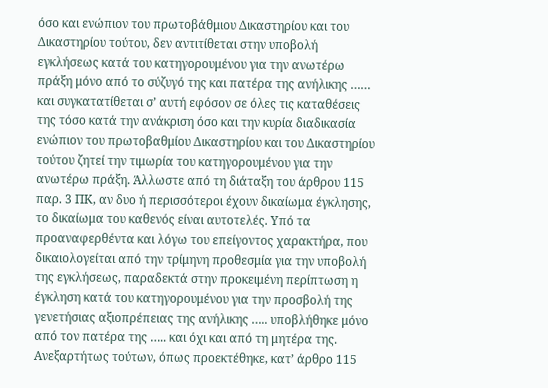όσο και ενώπιον του πρωτοβάθμιου Δικαστηρίου και του Δικαστηρίου τούτου, δεν αντιτίθεται στην υποβολή εγκλήσεως κατά του κατηγορουμένου για την ανωτέρω πράξη μόνο από το σύζυγό της και πατέρα της ανήλικης …… και συγκατατίθεται σ’ αυτή εφόσον σε όλες τις καταθέσεις της τόσο κατά την ανάκριση όσο και την κυρία διαδικασία ενώπιον του πρωτοβαθμίου Δικαστηρίου και του Δικαστηρίου τούτου ζητεί την τιμωρία του κατηγορουμένου για την ανωτέρω πράξη. Άλλωστε από τη διάταξη του άρθρου 115 παρ. 3 ΠΚ, αν δυο ή περισσότεροι έχουν δικαίωμα έγκλησης, το δικαίωμα του καθενός είναι αυτοτελές. Υπό τα προαναφερθέντα και λόγω του επείγοντος χαρακτήρα, που δικαιολογείται από την τρίμηνη προθεσμία για την υποβολή της εγκλήσεως, παραδεκτά στην προκειμένη περίπτωση η έγκληση κατά του κατηγορουμένου για την προσβολή της γενετήσιας αξιοπρέπειας της ανήλικης ….. υποβλήθηκε μόνο από τον πατέρα της ….. και όχι και από τη μητέρα της. Ανεξαρτήτως τούτων, όπως προεκτέθηκε, κατ’ άρθρο 115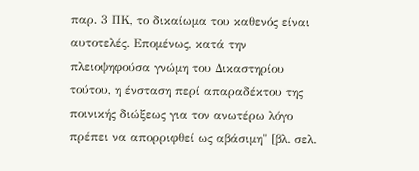παρ. 3 ΠΚ, το δικαίωμα του καθενός είναι αυτοτελές. Επομένως, κατά την πλειοψηφούσα γνώμη του Δικαστηρίου τούτου, η ένσταση περί απαραδέκτου της ποινικής διώξεως για τον ανωτέρω λόγο πρέπει να απορριφθεί ως αβάσιμη" [βλ. σελ.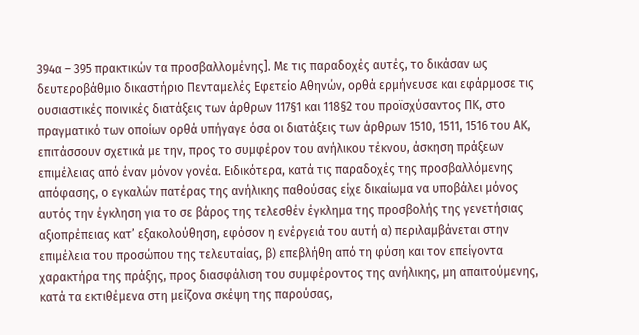394α – 395 πρακτικών τα προσβαλλομένης]. Με τις παραδοχές αυτές, το δικάσαν ως δευτεροβάθμιο δικαστήριο Πενταμελές Εφετείο Αθηνών, ορθά ερμήνευσε και εφάρμοσε τις ουσιαστικές ποινικές διατάξεις των άρθρων 117§1 και 118§2 του προϊσχύσαντος ΠΚ, στο πραγματικό των οποίων ορθά υπήγαγε όσα οι διατάξεις των άρθρων 1510, 1511, 1516 του ΑΚ, επιτάσσουν σχετικά με την, προς το συμφέρον του ανήλικου τέκνου, άσκηση πράξεων επιμέλειας από έναν μόνον γονέα. Ειδικότερα, κατά τις παραδοχές της προσβαλλόμενης απόφασης, ο εγκαλών πατέρας της ανήλικης παθούσας είχε δικαίωμα να υποβάλει μόνος αυτός την έγκληση για το σε βάρος της τελεσθέν έγκλημα της προσβολής της γενετήσιας αξιοπρέπειας κατ’ εξακολούθηση, εφόσον η ενέργειά του αυτή α) περιλαμβάνεται στην επιμέλεια του προσώπου της τελευταίας, β) επεβλήθη από τη φύση και τον επείγοντα χαρακτήρα της πράξης, προς διασφάλιση του συμφέροντος της ανήλικης, μη απαιτούμενης, κατά τα εκτιθέμενα στη μείζονα σκέψη της παρούσας,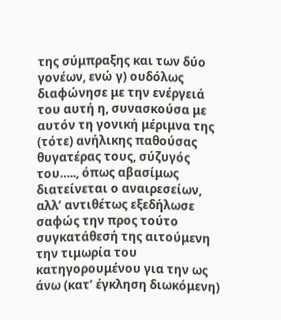της σύμπραξης και των δύο γονέων, ενώ γ) ουδόλως διαφώνησε με την ενέργειά του αυτή η, συνασκούσα με αυτόν τη γονική μέριμνα της (τότε) ανήλικης παθούσας θυγατέρας τους, σύζυγός του….., όπως αβασίμως διατείνεται ο αναιρεσείων, αλλ’ αντιθέτως εξεδήλωσε σαφώς την προς τούτο συγκατάθεσή της αιτούμενη την τιμωρία του κατηγορουμένου για την ως άνω (κατ’ έγκληση διωκόμενη)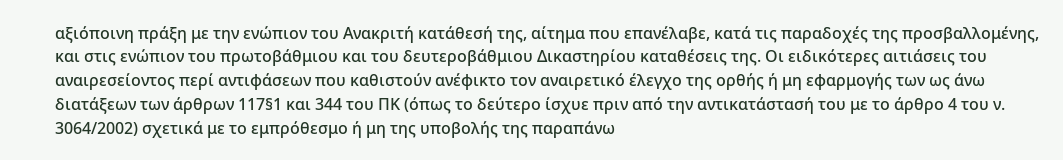αξιόποινη πράξη με την ενώπιον του Ανακριτή κατάθεσή της, αίτημα που επανέλαβε, κατά τις παραδοχές της προσβαλλομένης, και στις ενώπιον του πρωτοβάθμιου και του δευτεροβάθμιου Δικαστηρίου καταθέσεις της. Οι ειδικότερες αιτιάσεις του αναιρεσείοντος περί αντιφάσεων που καθιστούν ανέφικτο τον αναιρετικό έλεγχο της ορθής ή μη εφαρμογής των ως άνω διατάξεων των άρθρων 117§1 και 344 του ΠΚ (όπως το δεύτερο ίσχυε πριν από την αντικατάστασή του με το άρθρο 4 του ν. 3064/2002) σχετικά με το εμπρόθεσμο ή μη της υποβολής της παραπάνω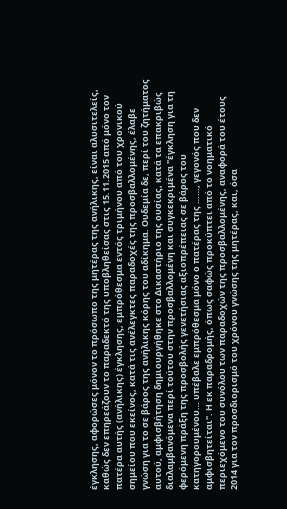έγκλησης, αφορώσες μόνον το πρόσωπο της μητέρας της ανήλικης, είναι αλυσιτελείς, καθώς δεν επηρεάζουν το παραδεκτό της υποβληθείσας στις 15.11.2015 από μόνο τον πατέρα αυτής (ανήλικης) έγκλησης, εμπρόθεσμα εντός τριμήνου από του χρονικού σημείου που εκείνος, κατά τις ανέλεγκτες παραδοχές της προσβαλλομένης, έλαβε γνώση για το σε βάρος της ανήλικης κόρης του αδίκημα. Ουδεμία δε, περί του ζητήματος αυτού, αμφισβήτηση δημιουργήθηκε στο Δικαστήριο της ουσίας, κατά τα επακριβώς διαλαμβανόμενα περί τούτου στην προσβαλλομένη και συγκεκριμένα "έγκληση για τη φερόμενη πράξη της προσβολής γενετήσιας αξιοπρέπειας σε βάρος του κατηγορουμένου… υπέβαλε εμπρόθεσμα μόνο ο πατέρας της ……, γεγονός που δεν αμφισβητείται". Η εκ παραδρομής, όπως σαφώς προκύπτει από το νοηματικό περιεχόμενο του συνόλου των παραδοχών της προσβαλλομένης, αναφορά του έτους 2014 για τον προσδιορισμό του χρόνου γνώσης της μητέρας, και, όσα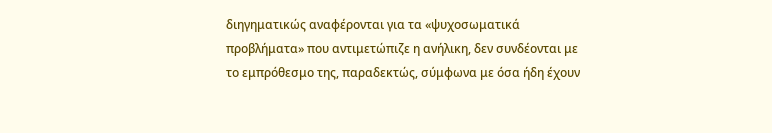διηγηματικώς αναφέρονται για τα «ψυχοσωματικά προβλήματα» που αντιμετώπιζε η ανήλικη, δεν συνδέονται με το εμπρόθεσμο της, παραδεκτώς, σύμφωνα με όσα ήδη έχουν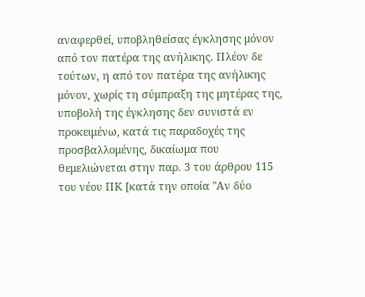αναφερθεί, υποβληθείσας έγκλησης μόνον από τον πατέρα της ανήλικης. Πλέον δε τούτων, η από τον πατέρα της ανήλικης μόνον, χωρίς τη σύμπραξη της μητέρας της, υποβολή της έγκλησης δεν συνιστά εν προκειμένω, κατά τις παραδοχές της προσβαλλομένης, δικαίωμα που θεμελιώνεται στην παρ. 3 του άρθρου 115 του νέου ΠΚ [κατά την οποία "Αν δύο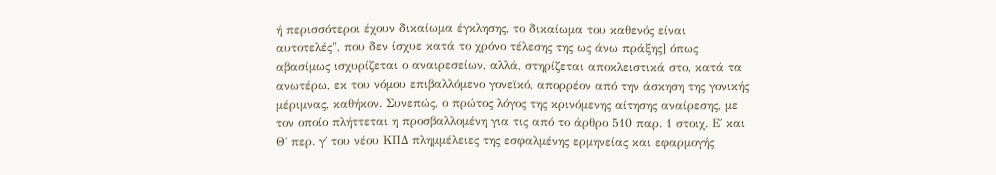ή περισσότεροι έχουν δικαίωμα έγκλησης, το δικαίωμα του καθενός είναι αυτοτελές", που δεν ίσχυε κατά το χρόνο τέλεσης της ως άνω πράξης] όπως αβασίμως ισχυρίζεται ο αναιρεσείων, αλλά, στηρίζεται αποκλειστικά στο, κατά τα ανωτέρω, εκ του νόμου επιβαλλόμενο γονεϊκό, απορρέον από την άσκηση της γονικής μέριμνας, καθήκον. Συνεπώς, ο πρώτος λόγος της κρινόμενης αίτησης αναίρεσης, με τον οποίο πλήττεται η προσβαλλομένη για τις από το άρθρο 510 παρ. 1 στοιχ. Ε΄ και Θ΄ περ. γ΄ του νέου ΚΠΔ πλημμέλειες της εσφαλμένης ερμηνείας και εφαρμογής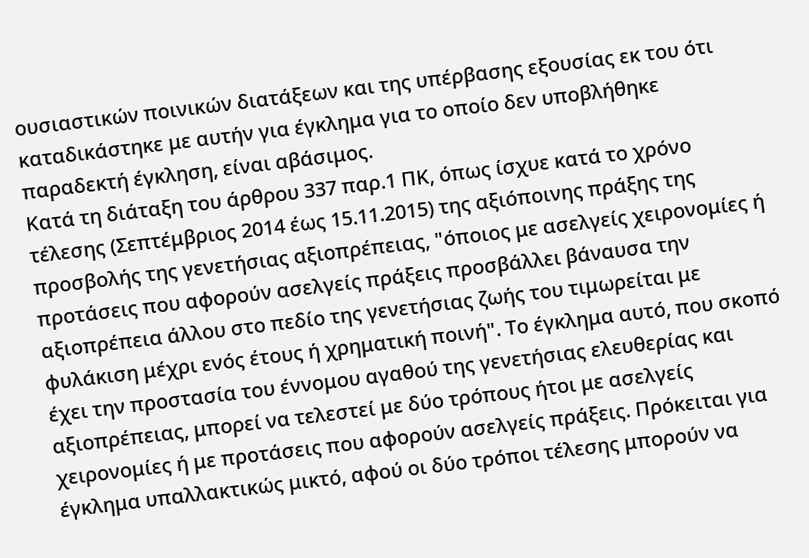ουσιαστικών ποινικών διατάξεων και της υπέρβασης εξουσίας εκ του ότι καταδικάστηκε με αυτήν για έγκλημα για το οποίο δεν υποβλήθηκε παραδεκτή έγκληση, είναι αβάσιμος.
Κατά τη διάταξη του άρθρου 337 παρ.1 ΠΚ, όπως ίσχυε κατά το χρόνο τέλεσης (Σεπτέμβριος 2014 έως 15.11.2015) της αξιόποινης πράξης της προσβολής της γενετήσιας αξιοπρέπειας, "όποιος με ασελγείς χειρονομίες ή προτάσεις που αφορούν ασελγείς πράξεις προσβάλλει βάναυσα την αξιοπρέπεια άλλου στο πεδίο της γενετήσιας ζωής του τιμωρείται με φυλάκιση μέχρι ενός έτους ή χρηματική ποινή". Το έγκλημα αυτό, που σκοπό έχει την προστασία του έννομου αγαθού της γενετήσιας ελευθερίας και αξιοπρέπειας, μπορεί να τελεστεί με δύο τρόπους ήτοι με ασελγείς χειρονομίες ή με προτάσεις που αφορούν ασελγείς πράξεις. Πρόκειται για έγκλημα υπαλλακτικώς μικτό, αφού οι δύο τρόποι τέλεσης μπορούν να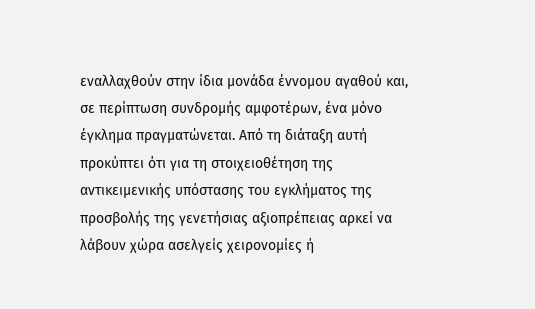εναλλαχθούν στην ίδια μονάδα έννομου αγαθού και, σε περίπτωση συνδρομής αμφοτέρων, ένα μόνο έγκλημα πραγματώνεται. Από τη διάταξη αυτή προκύπτει ότι για τη στοιχειοθέτηση της αντικειμενικής υπόστασης του εγκλήματος της προσβολής της γενετήσιας αξιοπρέπειας αρκεί να λάβουν χώρα ασελγείς χειρονομίες ή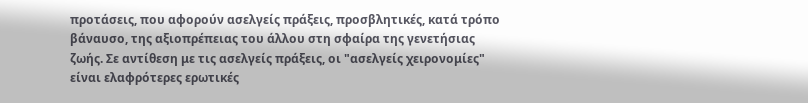προτάσεις, που αφορούν ασελγείς πράξεις, προσβλητικές, κατά τρόπο βάναυσο, της αξιοπρέπειας του άλλου στη σφαίρα της γενετήσιας ζωής. Σε αντίθεση με τις ασελγείς πράξεις, οι "ασελγείς χειρονομίες" είναι ελαφρότερες ερωτικές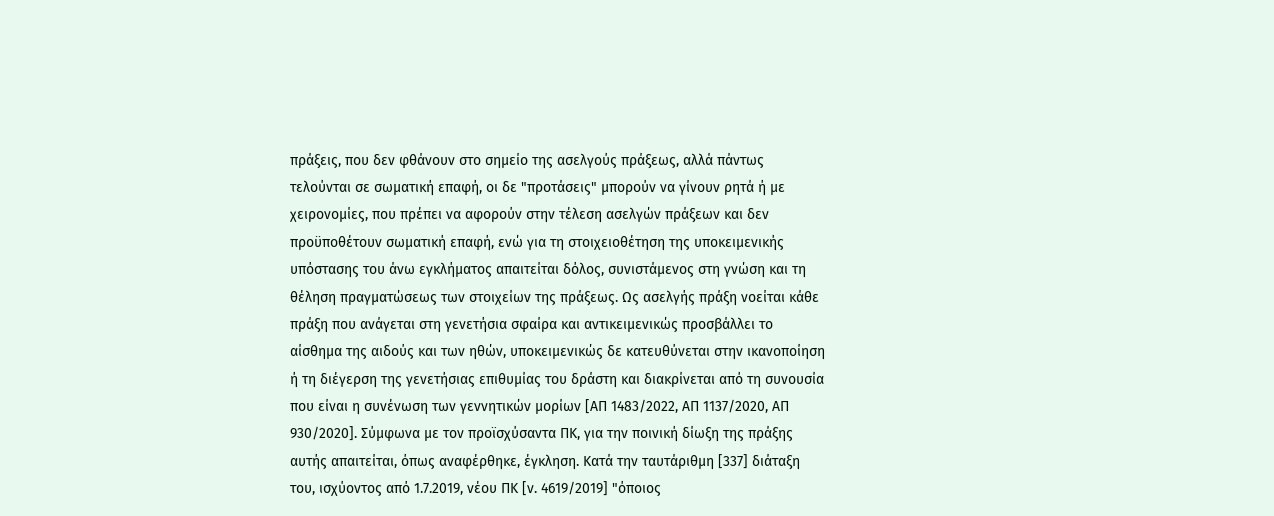πράξεις, που δεν φθάνουν στο σημείο της ασελγούς πράξεως, αλλά πάντως τελούνται σε σωματική επαφή, οι δε "προτάσεις" μπορούν να γίνουν ρητά ή με χειρονομίες, που πρέπει να αφορούν στην τέλεση ασελγών πράξεων και δεν προϋποθέτουν σωματική επαφή, ενώ για τη στοιχειοθέτηση της υποκειμενικής υπόστασης του άνω εγκλήματος απαιτείται δόλος, συνιστάμενος στη γνώση και τη θέληση πραγματώσεως των στοιχείων της πράξεως. Ως ασελγής πράξη νοείται κάθε πράξη που ανάγεται στη γενετήσια σφαίρα και αντικειμενικώς προσβάλλει το αίσθημα της αιδούς και των ηθών, υποκειμενικώς δε κατευθύνεται στην ικανοποίηση ή τη διέγερση της γενετήσιας επιθυμίας του δράστη και διακρίνεται από τη συνουσία που είναι η συνένωση των γεννητικών μορίων [ΑΠ 1483/2022, ΑΠ 1137/2020, ΑΠ 930/2020]. Σύμφωνα με τον προϊσχύσαντα ΠΚ, για την ποινική δίωξη της πράξης αυτής απαιτείται, όπως αναφέρθηκε, έγκληση. Κατά την ταυτάριθμη [337] διάταξη του, ισχύοντος από 1.7.2019, νέου ΠΚ [ν. 4619/2019] "όποιος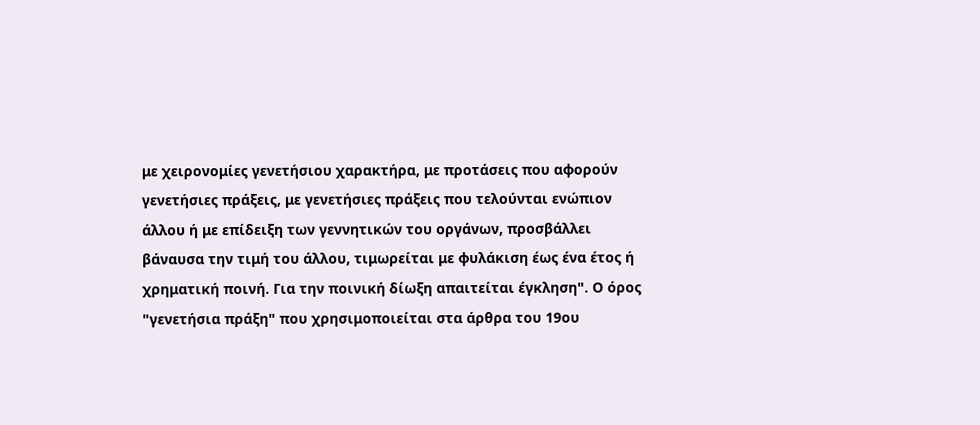με χειρονομίες γενετήσιου χαρακτήρα, με προτάσεις που αφορούν γενετήσιες πράξεις, με γενετήσιες πράξεις που τελούνται ενώπιον άλλου ή με επίδειξη των γεννητικών του οργάνων, προσβάλλει βάναυσα την τιμή του άλλου, τιμωρείται με φυλάκιση έως ένα έτος ή χρηματική ποινή. Για την ποινική δίωξη απαιτείται έγκληση". Ο όρος "γενετήσια πράξη" που χρησιμοποιείται στα άρθρα του 19ου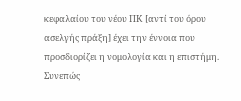κεφαλαίου του νέου ΠΚ [αντί του όρου ασελγής πράξη] έχει την έννοια που προσδιορίζει η νομολογία και η επιστήμη. Συνεπώς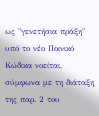ως "γενετήσια πράξη" υπό το νέο Ποινικό Κώδικα νοείται, σύμφωνα με τη διάταξη της παρ. 2 του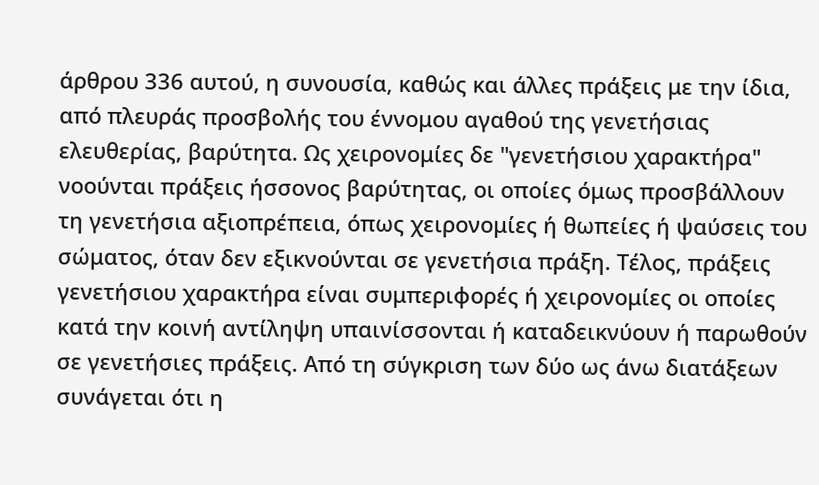άρθρου 336 αυτού, η συνουσία, καθώς και άλλες πράξεις με την ίδια, από πλευράς προσβολής του έννομου αγαθού της γενετήσιας ελευθερίας, βαρύτητα. Ως χειρονομίες δε "γενετήσιου χαρακτήρα" νοούνται πράξεις ήσσονος βαρύτητας, οι οποίες όμως προσβάλλουν τη γενετήσια αξιοπρέπεια, όπως χειρονομίες ή θωπείες ή ψαύσεις του σώματος, όταν δεν εξικνούνται σε γενετήσια πράξη. Τέλος, πράξεις γενετήσιου χαρακτήρα είναι συμπεριφορές ή χειρονομίες οι οποίες κατά την κοινή αντίληψη υπαινίσσονται ή καταδεικνύουν ή παρωθούν σε γενετήσιες πράξεις. Από τη σύγκριση των δύο ως άνω διατάξεων συνάγεται ότι η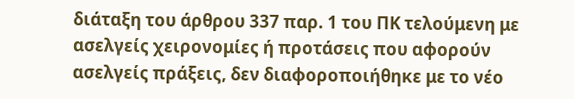διάταξη του άρθρου 337 παρ. 1 του ΠΚ τελούμενη με ασελγείς χειρονομίες ή προτάσεις που αφορούν ασελγείς πράξεις, δεν διαφοροποιήθηκε με το νέο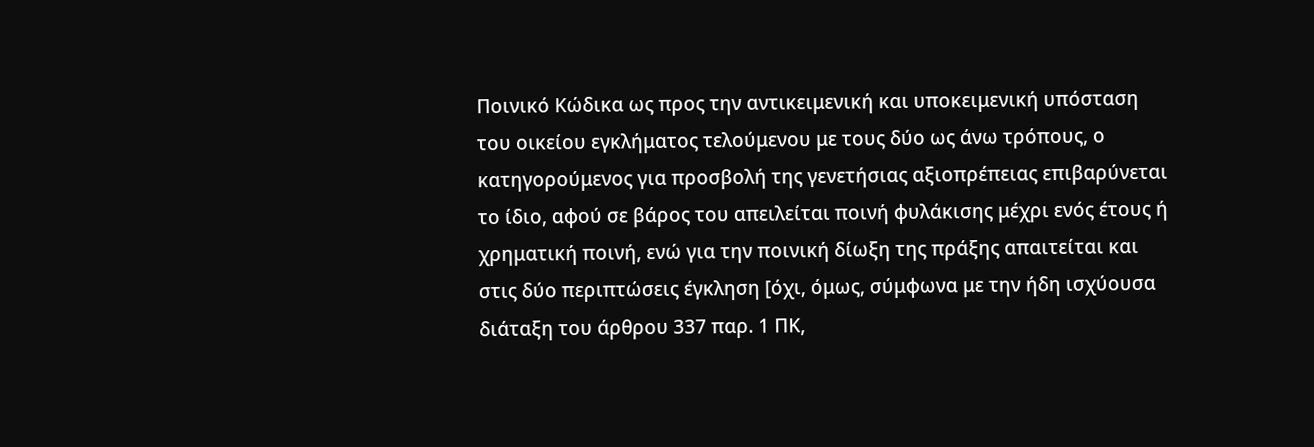Ποινικό Κώδικα ως προς την αντικειμενική και υποκειμενική υπόσταση του οικείου εγκλήματος τελούμενου με τους δύο ως άνω τρόπους, ο κατηγορούμενος για προσβολή της γενετήσιας αξιοπρέπειας επιβαρύνεται το ίδιο, αφού σε βάρος του απειλείται ποινή φυλάκισης μέχρι ενός έτους ή χρηματική ποινή, ενώ για την ποινική δίωξη της πράξης απαιτείται και στις δύο περιπτώσεις έγκληση [όχι, όμως, σύμφωνα με την ήδη ισχύουσα διάταξη του άρθρου 337 παρ. 1 ΠΚ,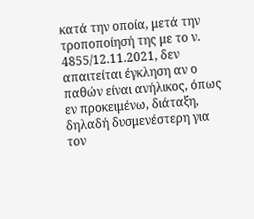κατά την οποία, μετά την τροποποίησή της με το ν. 4855/12.11.2021, δεν απαιτείται έγκληση αν ο παθών είναι ανήλικος, όπως εν προκειμένω, διάταξη, δηλαδή δυσμενέστερη για τον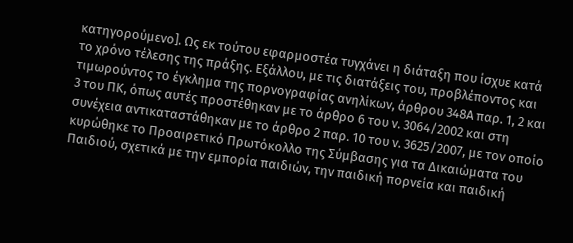κατηγορούμενο]. Ως εκ τούτου εφαρμοστέα τυγχάνει η διάταξη που ίσχυε κατά το χρόνο τέλεσης της πράξης. Εξάλλου, με τις διατάξεις του, προβλέποντος και τιμωρούντος το έγκλημα της πορνογραφίας ανηλίκων, άρθρου 348Α παρ. 1, 2 και 3 του ΠΚ, όπως αυτές προστέθηκαν με το άρθρο 6 του ν. 3064/2002 και στη συνέχεια αντικαταστάθηκαν με το άρθρο 2 παρ. 10 του ν. 3625/2007, με τον οποίο κυρώθηκε το Προαιρετικό Πρωτόκολλο της Σύμβασης για τα Δικαιώματα του Παιδιού, σχετικά με την εμπορία παιδιών, την παιδική πορνεία και παιδική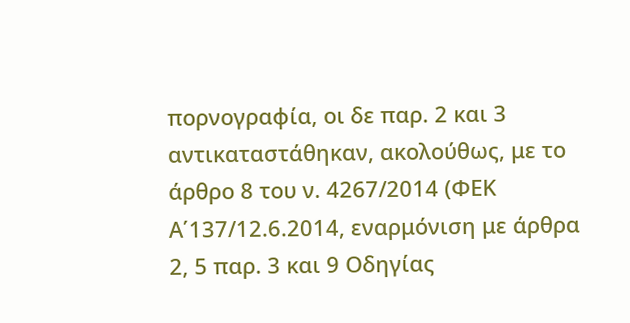πορνογραφία, οι δε παρ. 2 και 3 αντικαταστάθηκαν, ακολούθως, με το άρθρο 8 του ν. 4267/2014 (ΦΕΚ Α΄137/12.6.2014, εναρμόνιση με άρθρα 2, 5 παρ. 3 και 9 Οδηγίας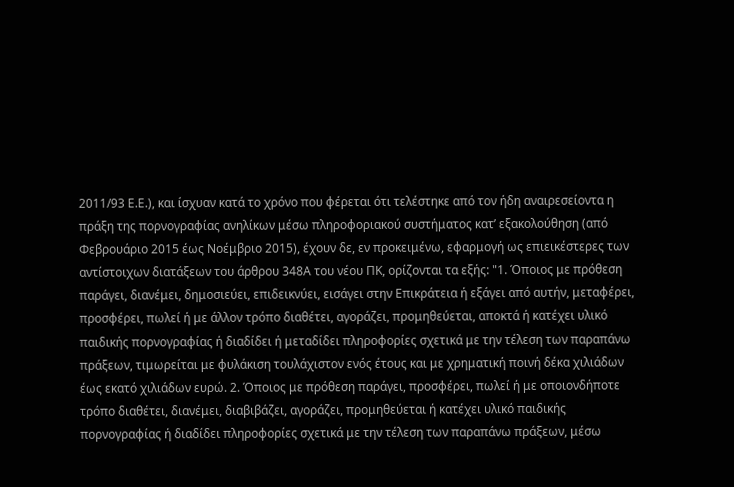2011/93 Ε.Ε.), και ίσχυαν κατά το χρόνο που φέρεται ότι τελέστηκε από τον ήδη αναιρεσείοντα η πράξη της πορνογραφίας ανηλίκων μέσω πληροφοριακού συστήματος κατ’ εξακολούθηση (από Φεβρουάριο 2015 έως Νοέμβριο 2015), έχουν δε, εν προκειμένω, εφαρμογή ως επιεικέστερες των αντίστοιχων διατάξεων του άρθρου 348Α του νέου ΠΚ, ορίζονται τα εξής: "1. Όποιος με πρόθεση παράγει, διανέμει, δημοσιεύει, επιδεικνύει, εισάγει στην Επικράτεια ή εξάγει από αυτήν, μεταφέρει, προσφέρει, πωλεί ή με άλλον τρόπο διαθέτει, αγοράζει, προμηθεύεται, αποκτά ή κατέχει υλικό παιδικής πορνογραφίας ή διαδίδει ή μεταδίδει πληροφορίες σχετικά με την τέλεση των παραπάνω πράξεων, τιμωρείται με φυλάκιση τουλάχιστον ενός έτους και με χρηματική ποινή δέκα χιλιάδων έως εκατό χιλιάδων ευρώ. 2. Όποιος με πρόθεση παράγει, προσφέρει, πωλεί ή με οποιονδήποτε τρόπο διαθέτει, διανέμει, διαβιβάζει, αγοράζει, προμηθεύεται ή κατέχει υλικό παιδικής πορνογραφίας ή διαδίδει πληροφορίες σχετικά με την τέλεση των παραπάνω πράξεων, μέσω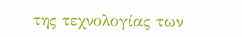της τεχνολογίας των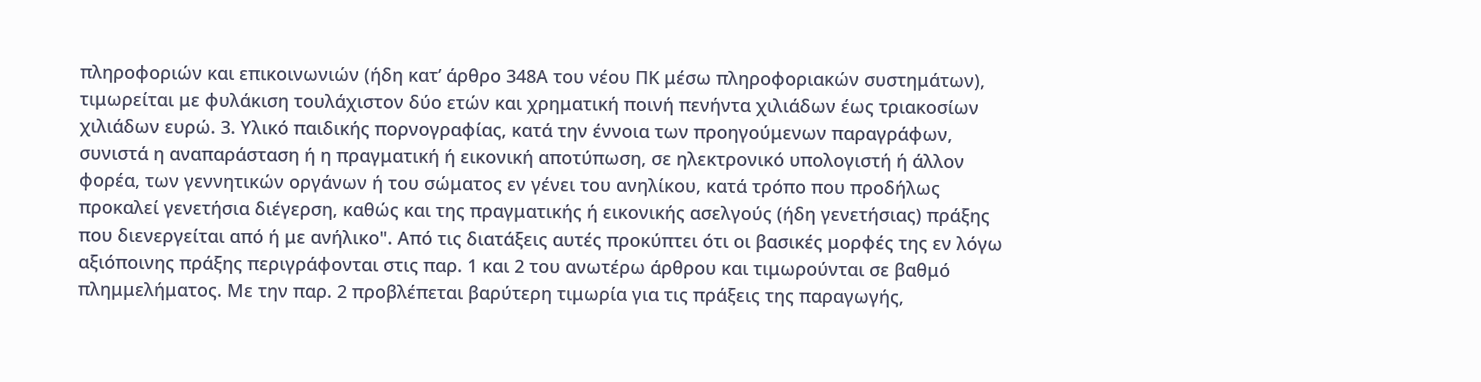πληροφοριών και επικοινωνιών (ήδη κατ’ άρθρο 348Α του νέου ΠΚ μέσω πληροφοριακών συστημάτων), τιμωρείται με φυλάκιση τουλάχιστον δύο ετών και χρηματική ποινή πενήντα χιλιάδων έως τριακοσίων χιλιάδων ευρώ. 3. Υλικό παιδικής πορνογραφίας, κατά την έννοια των προηγούμενων παραγράφων, συνιστά η αναπαράσταση ή η πραγματική ή εικονική αποτύπωση, σε ηλεκτρονικό υπολογιστή ή άλλον φορέα, των γεννητικών οργάνων ή του σώματος εν γένει του ανηλίκου, κατά τρόπο που προδήλως προκαλεί γενετήσια διέγερση, καθώς και της πραγματικής ή εικονικής ασελγούς (ήδη γενετήσιας) πράξης που διενεργείται από ή με ανήλικο". Από τις διατάξεις αυτές προκύπτει ότι οι βασικές μορφές της εν λόγω αξιόποινης πράξης περιγράφονται στις παρ. 1 και 2 του ανωτέρω άρθρου και τιμωρούνται σε βαθμό πλημμελήματος. Με την παρ. 2 προβλέπεται βαρύτερη τιμωρία για τις πράξεις της παραγωγής,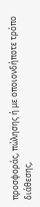προσφοράς, πώλησης ή με οποιονδήποτε τρόπο διάθεσης,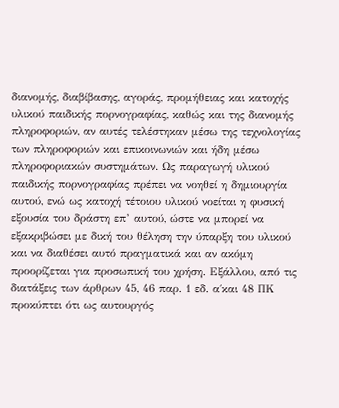διανομής, διαβίβασης, αγοράς, προμήθειας και κατοχής υλικού παιδικής πορνογραφίας, καθώς και της διανομής πληροφοριών, αν αυτές τελέστηκαν μέσω της τεχνολογίας των πληροφοριών και επικοινωνιών και ήδη μέσω πληροφοριακών συστημάτων. Ως παραγωγή υλικού παιδικής πορνογραφίας πρέπει να νοηθεί η δημιουργία αυτού, ενώ ως κατοχή τέτοιου υλικού νοείται η φυσική εξουσία του δράστη επ’ αυτού, ώστε να μπορεί να εξακριβώσει με δική του θέληση την ύπαρξη του υλικού και να διαθέσει αυτό πραγματικά και αν ακόμη προορίζεται για προσωπική του χρήση. Εξάλλου, από τις διατάξεις των άρθρων 45, 46 παρ. 1 εδ. α΄και 48 ΠΚ προκύπτει ότι ως αυτουργός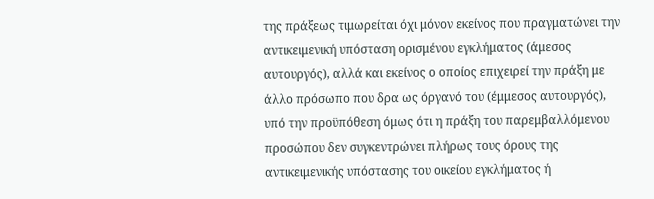της πράξεως τιμωρείται όχι μόνον εκείνος που πραγματώνει την αντικειμενική υπόσταση ορισμένου εγκλήματος (άμεσος αυτουργός), αλλά και εκείνος ο οποίος επιχειρεί την πράξη με άλλο πρόσωπο που δρα ως όργανό του (έμμεσος αυτουργός), υπό την προϋπόθεση όμως ότι η πράξη του παρεμβαλλόμενου προσώπου δεν συγκεντρώνει πλήρως τους όρους της αντικειμενικής υπόστασης του οικείου εγκλήματος ή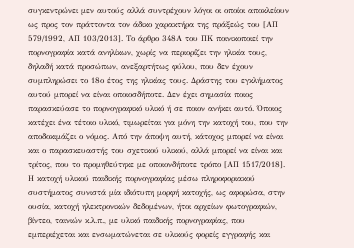συγκεντρώνει μεν αυτούς αλλά συντρέχουν λόγοι οι οποίοι αποκλείουν ως προς τον πράττοντα τον άδικο χαρακτήρα της πράξεώς του [ΑΠ 579/1992, ΑΠ 103/2013]. Το άρθρο 348Α του ΠΚ ποινικοποιεί την πορνογραφία κατά ανηλίκων, χωρίς να περιορίζει την ηλικία τους, δηλαδή κατά προσώπων, ανεξαρτήτως φύλου, που δεν έχουν συμπληρώσει το 18ο έτος της ηλικίας τους. Δράστης του εγκλήματος αυτού μπορεί να είναι οποιοσδήποτε. Δεν έχει σημασία ποιος παρασκεύασε το πορνογραφικό υλικό ή σε ποιον ανήκει αυτό. Όποιος κατέχει ένα τέτοιο υλικό, τιμωρείται για μόνη την κατοχή του, που την αποδοκιμάζει ο νόμος. Από την άποψη αυτή, κάτοχος μπορεί να είναι και ο παρασκευαστής του σχετικού υλικού, αλλά μπορεί να είναι και τρίτος, που το προμηθεύτηκε με οποιονδήποτε τρόπο [ΑΠ 1517/2018]. Η κατοχή υλικού παιδικής πορνογραφίας μέσω πληροφοριακού συστήματος συνιστά μία ιδιότυπη μορφή κατοχής, ως αφορώσα, στην ουσία, κατοχή ηλεκτρονικών δεδομένων, ήτοι αρχείων φωτογραφιών, βίντεο, ταινιών κ.λ.π., με υλικό παιδικής πορνογραφίας, που εμπεριέχεται και ενσωματώνεται σε υλικούς φορείς εγγραφής και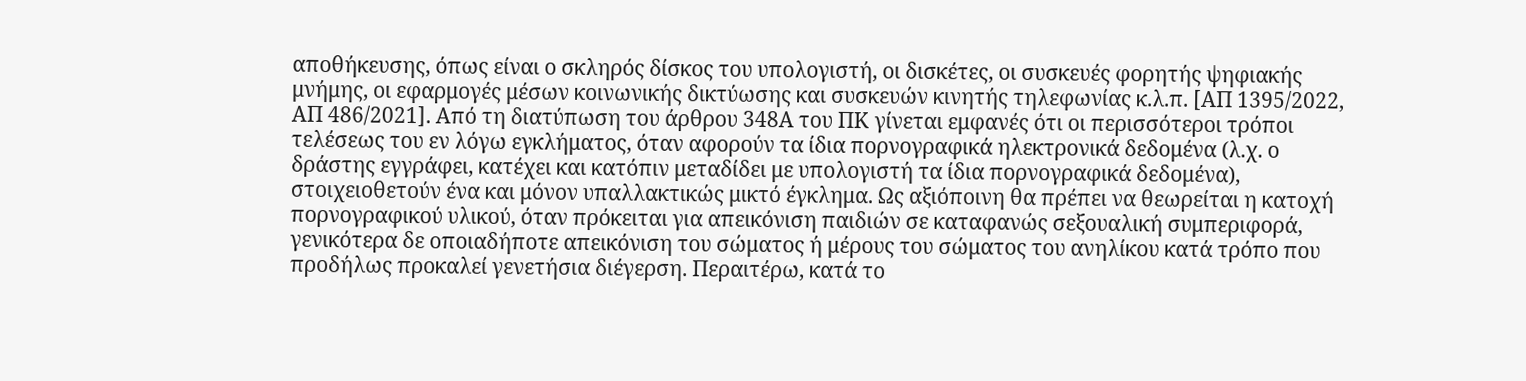αποθήκευσης, όπως είναι ο σκληρός δίσκος του υπολογιστή, οι δισκέτες, οι συσκευές φορητής ψηφιακής μνήμης, οι εφαρμογές μέσων κοινωνικής δικτύωσης και συσκευών κινητής τηλεφωνίας κ.λ.π. [ΑΠ 1395/2022, ΑΠ 486/2021]. Από τη διατύπωση του άρθρου 348Α του ΠΚ γίνεται εμφανές ότι οι περισσότεροι τρόποι τελέσεως του εν λόγω εγκλήματος, όταν αφορούν τα ίδια πορνογραφικά ηλεκτρονικά δεδομένα (λ.χ. ο δράστης εγγράφει, κατέχει και κατόπιν μεταδίδει με υπολογιστή τα ίδια πορνογραφικά δεδομένα), στοιχειοθετούν ένα και μόνον υπαλλακτικώς μικτό έγκλημα. Ως αξιόποινη θα πρέπει να θεωρείται η κατοχή πορνογραφικού υλικού, όταν πρόκειται για απεικόνιση παιδιών σε καταφανώς σεξουαλική συμπεριφορά, γενικότερα δε οποιαδήποτε απεικόνιση του σώματος ή μέρους του σώματος του ανηλίκου κατά τρόπο που προδήλως προκαλεί γενετήσια διέγερση. Περαιτέρω, κατά το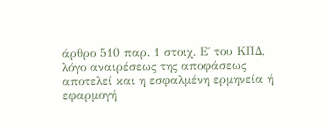άρθρο 510 παρ. 1 στοιχ. Ε΄ του ΚΠΔ, λόγο αναιρέσεως της αποφάσεως αποτελεί και η εσφαλμένη ερμηνεία ή εφαρμογή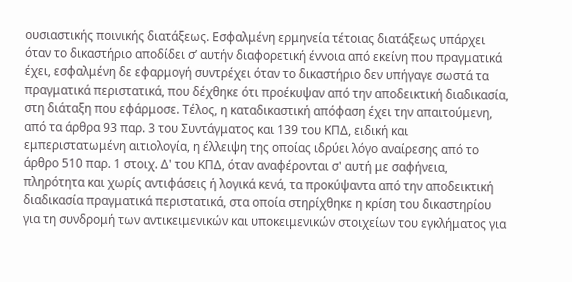ουσιαστικής ποινικής διατάξεως. Εσφαλμένη ερμηνεία τέτοιας διατάξεως υπάρχει όταν το δικαστήριο αποδίδει σ’ αυτήν διαφορετική έννοια από εκείνη που πραγματικά έχει, εσφαλμένη δε εφαρμογή συντρέχει όταν το δικαστήριο δεν υπήγαγε σωστά τα πραγματικά περιστατικά, που δέχθηκε ότι προέκυψαν από την αποδεικτική διαδικασία, στη διάταξη που εφάρμοσε. Τέλος, η καταδικαστική απόφαση έχει την απαιτούμενη, από τα άρθρα 93 παρ. 3 του Συντάγματος και 139 του ΚΠΔ, ειδική και εμπεριστατωμένη αιτιολογία, η έλλειψη της οποίας ιδρύει λόγο αναίρεσης από το άρθρο 510 παρ. 1 στοιχ. Δ' του ΚΠΔ, όταν αναφέρονται σ' αυτή με σαφήνεια, πληρότητα και χωρίς αντιφάσεις ή λογικά κενά, τα προκύψαντα από την αποδεικτική διαδικασία πραγματικά περιστατικά, στα οποία στηρίχθηκε η κρίση του δικαστηρίου για τη συνδρομή των αντικειμενικών και υποκειμενικών στοιχείων του εγκλήματος για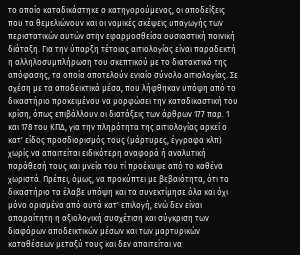το οποίο καταδικάστηκε ο κατηγορούμενος, οι αποδείξεις που τα θεμελιώνουν και οι νομικές σκέψεις υπαγωγής των περιστατικών αυτών στην εφαρμοσθείσα ουσιαστική ποινική διάταξη. Για την ύπαρξη τέτοιας αιτιολογίας είναι παραδεκτή η αλληλοσυμπλήρωση του σκεπτικού με το διατακτικό της απόφασης, τα οποία αποτελούν ενιαίο σύνολο αιτιολογίας. Σε σχέση με τα αποδεικτικά μέσα, που λήφθηκαν υπόψη από το δικαστήριο προκειμένου να μορφώσει την καταδικαστική του κρίση, όπως επιβάλλουν οι διατάξεις των άρθρων 177 παρ. 1 και 178 του ΚΠΔ, για την πληρότητα της αιτιολογίας αρκεί ο κατ' είδος προσδιορισμός τους (μάρτυρες, έγγραφα κλπ) χωρίς να απαιτείται ειδικότερη αναφορά ή αναλυτική παράθεσή τους και μνεία του τί προέκυψε από το καθένα χωριστά. Πρέπει, όμως, να προκύπτει με βεβαιότητα, ότι το δικαστήριο τα έλαβε υπόψη και τα συνεκτίμησε όλα και όχι μόνο ορισμένα από αυτά κατ' επιλογή, ενώ δεν είναι απαραίτητη η αξιολογική συσχέτιση και σύγκριση των διαφόρων αποδεικτικών μέσων και των μαρτυρικών καταθέσεων μεταξύ τους και δεν απαιτείται να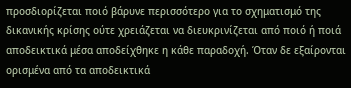προσδιορίζεται ποιό βάρυνε περισσότερο για το σχηματισμό της δικανικής κρίσης ούτε χρειάζεται να διευκρινίζεται από ποιό ή ποιά αποδεικτικά μέσα αποδείχθηκε η κάθε παραδοχή. Όταν δε εξαίρονται ορισμένα από τα αποδεικτικά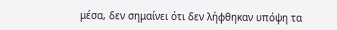μέσα, δεν σημαίνει ότι δεν λήφθηκαν υπόψη τα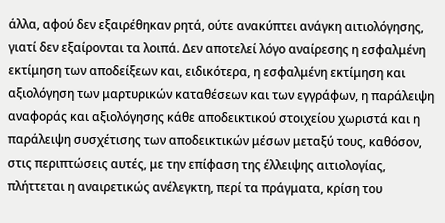άλλα, αφού δεν εξαιρέθηκαν ρητά, ούτε ανακύπτει ανάγκη αιτιολόγησης, γιατί δεν εξαίρονται τα λοιπά. Δεν αποτελεί λόγο αναίρεσης η εσφαλμένη εκτίμηση των αποδείξεων και, ειδικότερα, η εσφαλμένη εκτίμηση και αξιολόγηση των μαρτυρικών καταθέσεων και των εγγράφων, η παράλειψη αναφοράς και αξιολόγησης κάθε αποδεικτικού στοιχείου χωριστά και η παράλειψη συσχέτισης των αποδεικτικών μέσων μεταξύ τους, καθόσον, στις περιπτώσεις αυτές, με την επίφαση της έλλειψης αιτιολογίας, πλήττεται η αναιρετικώς ανέλεγκτη, περί τα πράγματα, κρίση του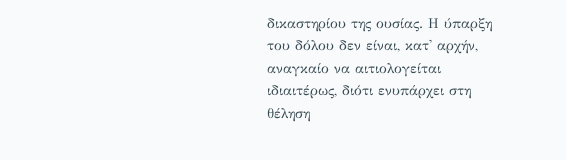δικαστηρίου της ουσίας. Η ύπαρξη του δόλου δεν είναι, κατ' αρχήν, αναγκαίο να αιτιολογείται ιδιαιτέρως, διότι ενυπάρχει στη θέληση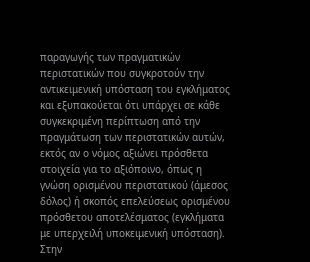παραγωγής των πραγματικών περιστατικών που συγκροτούν την αντικειμενική υπόσταση του εγκλήματος και εξυπακούεται ότι υπάρχει σε κάθε συγκεκριμένη περίπτωση από την πραγμάτωση των περιστατικών αυτών, εκτός αν ο νόμος αξιώνει πρόσθετα στοιχεία για το αξιόποινο, όπως η γνώση ορισμένου περιστατικού (άμεσος δόλος) ή σκοπός επελεύσεως ορισμένου πρόσθετου αποτελέσματος (εγκλήματα με υπερχειλή υποκειμενική υπόσταση).
Στην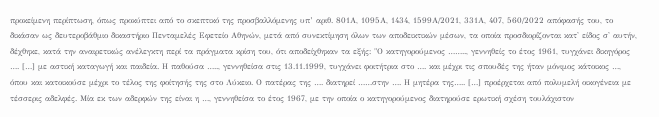προκείμενη περίπτωση, όπως προκύπτει από το σκεπτικό της προσβαλλόμενης υπ’ αριθ. 801Α, 1095Α, 1434, 1599Α/2021, 331Α, 407, 560/2022 απόφασής του, το δικάσαν ως δευτεροβάθμιο δικαστήριο Πενταμελές Εφετείο Αθηνών, μετά από συνεκτίμηση όλων των αποδεικτικών μέσων, τα οποία προσδιορίζονται κατ' είδος σ' αυτήν, δέχθηκε, κατά την αναιρετικώς ανέλεγκτη περί τα πράγματα κρίση του, ότι αποδείχθηκαν τα εξής: "Ο κατηγορούμενος …….., γεννηθείς το έτος 1961, τυγχάνει δικηγόρος …. […] με αστική καταγωγή και παιδεία. Η παθούσα ….., γεννηθείσα στις 13.11.1999, τυγχάνει φοιτήτρια στο …. και μέχρι τις σπουδές της ήταν μόνιμος κάτοικος …, όπου και κατοικούσε μέχρι το τέλος της φοίτησής της στο Λύκειο. Ο πατέρας της …. διατηρεί ……στην …. Η μητέρα της….. […] προέρχεται από πολυμελή οικογένεια με τέσσερις αδελφές. Μία εκ των αδερφών της είναι η …, γεννηθείσα το έτος 1967, με την οποία ο κατηγορούμενος διατηρούσε ερωτική σχέση τουλάχιστον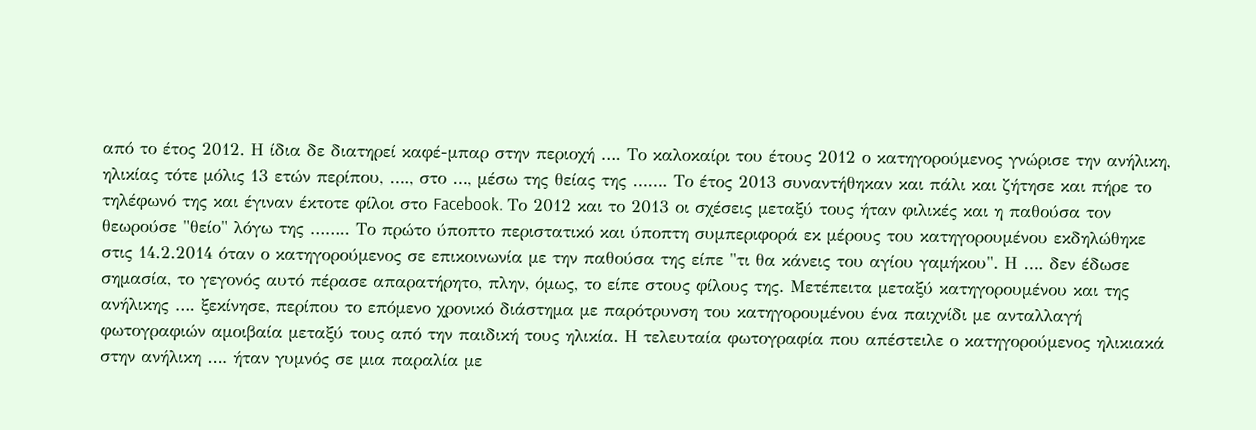από το έτος 2012. Η ίδια δε διατηρεί καφέ-μπαρ στην περιοχή …. Το καλοκαίρι του έτους 2012 ο κατηγορούμενος γνώρισε την ανήλικη, ηλικίας τότε μόλις 13 ετών περίπου, …., στο …, μέσω της θείας της ……. Το έτος 2013 συναντήθηκαν και πάλι και ζήτησε και πήρε το τηλέφωνό της και έγιναν έκτοτε φίλοι στο Facebook. Το 2012 και το 2013 οι σχέσεις μεταξύ τους ήταν φιλικές και η παθούσα τον θεωρούσε "θείο" λόγω της …….. Το πρώτο ύποπτο περιστατικό και ύποπτη συμπεριφορά εκ μέρους του κατηγορουμένου εκδηλώθηκε στις 14.2.2014 όταν ο κατηγορούμενος σε επικοινωνία με την παθούσα της είπε "τι θα κάνεις του αγίου γαμήκου". Η …. δεν έδωσε σημασία, το γεγονός αυτό πέρασε απαρατήρητο, πλην, όμως, το είπε στους φίλους της. Μετέπειτα μεταξύ κατηγορουμένου και της ανήλικης …. ξεκίνησε, περίπου το επόμενο χρονικό διάστημα με παρότρυνση του κατηγορουμένου ένα παιχνίδι με ανταλλαγή φωτογραφιών αμοιβαία μεταξύ τους από την παιδική τους ηλικία. Η τελευταία φωτογραφία που απέστειλε ο κατηγορούμενος ηλικιακά στην ανήλικη …. ήταν γυμνός σε μια παραλία με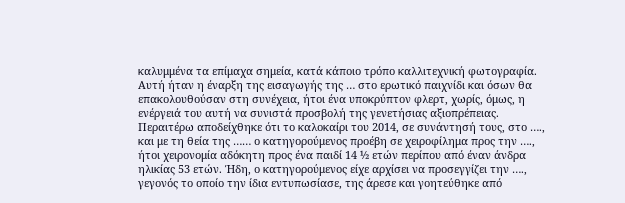καλυμμένα τα επίμαχα σημεία, κατά κάποιο τρόπο καλλιτεχνική φωτογραφία. Αυτή ήταν η έναρξη της εισαγωγής της … στο ερωτικό παιχνίδι και όσων θα επακολουθούσαν στη συνέχεια, ήτοι ένα υποκρύπτον φλερτ, χωρίς, όμως, η ενέργειά του αυτή να συνιστά προσβολή της γενετήσιας αξιοπρέπειας. Περαιτέρω αποδείχθηκε ότι το καλοκαίρι του 2014, σε συνάντησή τους, στο …., και με τη θεία της …… ο κατηγορούμενος προέβη σε χειροφίλημα προς την …., ήτοι χειρονομία αδόκητη προς ένα παιδί 14 ½ ετών περίπου από έναν άνδρα ηλικίας 53 ετών. Ήδη, ο κατηγορούμενος είχε αρχίσει να προσεγγίζει την …., γεγονός το οποίο την ίδια εντυπωσίασε, της άρεσε και γοητεύθηκε από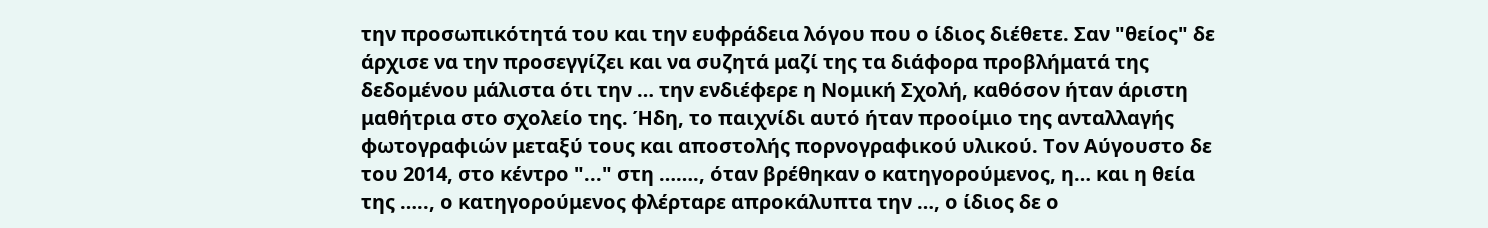την προσωπικότητά του και την ευφράδεια λόγου που ο ίδιος διέθετε. Σαν "θείος" δε άρχισε να την προσεγγίζει και να συζητά μαζί της τα διάφορα προβλήματά της δεδομένου μάλιστα ότι την … την ενδιέφερε η Νομική Σχολή, καθόσον ήταν άριστη μαθήτρια στο σχολείο της. Ήδη, το παιχνίδι αυτό ήταν προοίμιο της ανταλλαγής φωτογραφιών μεταξύ τους και αποστολής πορνογραφικού υλικού. Τον Αύγουστο δε του 2014, στο κέντρο "..." στη ……., όταν βρέθηκαν ο κατηγορούμενος, η… και η θεία της ….., ο κατηγορούμενος φλέρταρε απροκάλυπτα την …, ο ίδιος δε ο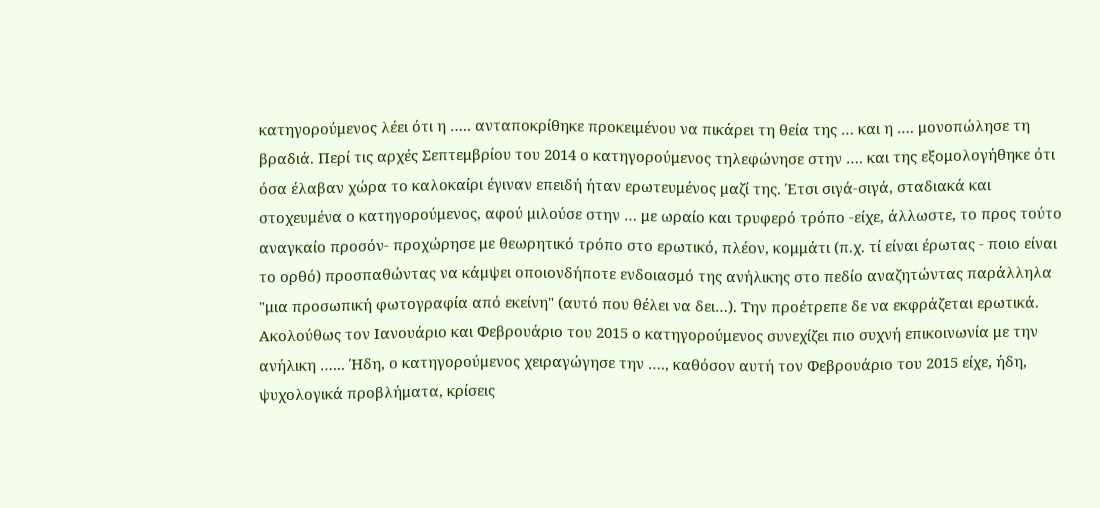κατηγορούμενος λέει ότι η ….. ανταποκρίθηκε προκειμένου να πικάρει τη θεία της … και η …. μονοπώλησε τη βραδιά. Περί τις αρχές Σεπτεμβρίου του 2014 ο κατηγορούμενος τηλεφώνησε στην …. και της εξομολογήθηκε ότι όσα έλαβαν χώρα το καλοκαίρι έγιναν επειδή ήταν ερωτευμένος μαζί της. Έτσι σιγά-σιγά, σταδιακά και στοχευμένα ο κατηγορούμενος, αφού μιλούσε στην … με ωραίο και τρυφερό τρόπο -είχε, άλλωστε, το προς τούτο αναγκαίο προσόν- προχώρησε με θεωρητικό τρόπο στο ερωτικό, πλέον, κομμάτι (π.χ. τί είναι έρωτας - ποιο είναι το ορθό) προσπαθώντας να κάμψει οποιονδήποτε ενδοιασμό της ανήλικης στο πεδίο αναζητώντας παράλληλα "μια προσωπική φωτογραφία από εκείνη" (αυτό που θέλει να δει…). Την προέτρεπε δε να εκφράζεται ερωτικά. Ακολούθως τον Ιανουάριο και Φεβρουάριο του 2015 ο κατηγορούμενος συνεχίζει πιο συχνή επικοινωνία με την ανήλικη …... Ήδη, ο κατηγορούμενος χειραγώγησε την …., καθόσον αυτή τον Φεβρουάριο του 2015 είχε, ήδη, ψυχολογικά προβλήματα, κρίσεις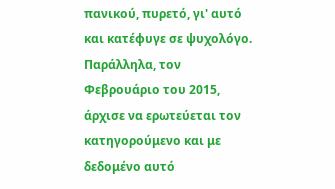πανικού, πυρετό, γι' αυτό και κατέφυγε σε ψυχολόγο. Παράλληλα, τον Φεβρουάριο του 2015, άρχισε να ερωτεύεται τον κατηγορούμενο και με δεδομένο αυτό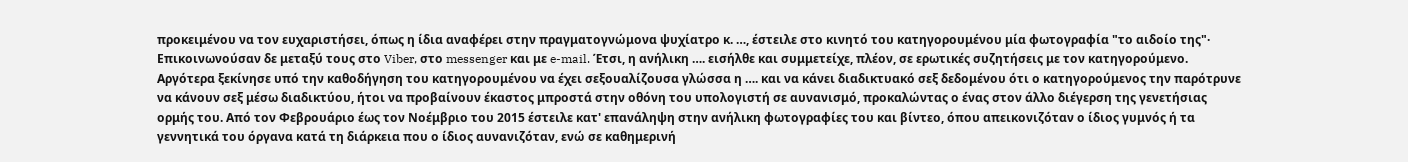προκειμένου να τον ευχαριστήσει, όπως η ίδια αναφέρει στην πραγματογνώμονα ψυχίατρο κ. …, έστειλε στο κινητό του κατηγορουμένου μία φωτογραφία "το αιδοίο της"· Επικοινωνούσαν δε μεταξύ τους στο Viber, στο messenger και με e-mail. Έτσι, η ανήλικη …. εισήλθε και συμμετείχε, πλέον, σε ερωτικές συζητήσεις με τον κατηγορούμενο. Αργότερα ξεκίνησε υπό την καθοδήγηση του κατηγορουμένου να έχει σεξουαλίζουσα γλώσσα η …. και να κάνει διαδικτυακό σεξ δεδομένου ότι ο κατηγορούμενος την παρότρυνε να κάνουν σεξ μέσω διαδικτύου, ήτοι να προβαίνουν έκαστος μπροστά στην οθόνη του υπολογιστή σε αυνανισμό, προκαλώντας ο ένας στον άλλο διέγερση της γενετήσιας ορμής του. Από τον Φεβρουάριο έως τον Νοέμβριο του 2015 έστειλε κατ' επανάληψη στην ανήλικη φωτογραφίες του και βίντεο, όπου απεικονιζόταν ο ίδιος γυμνός ή τα γεννητικά του όργανα κατά τη διάρκεια που ο ίδιος αυνανιζόταν, ενώ σε καθημερινή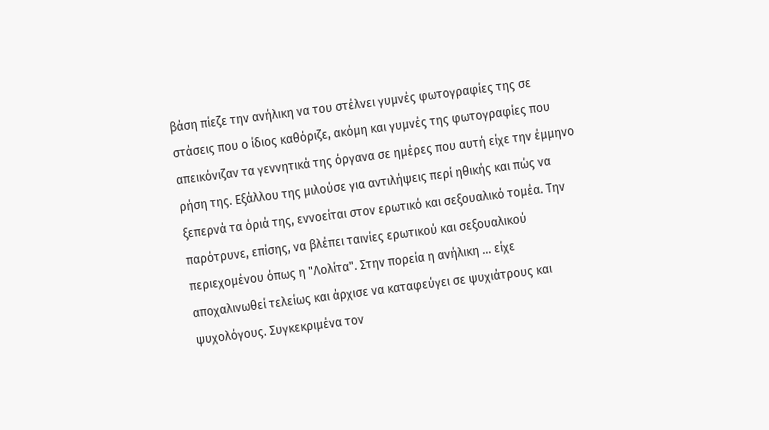βάση πίεζε την ανήλικη να του στέλνει γυμνές φωτογραφίες της σε στάσεις που ο ίδιος καθόριζε, ακόμη και γυμνές της φωτογραφίες που απεικόνιζαν τα γεννητικά της όργανα σε ημέρες που αυτή είχε την έμμηνο ρήση της. Εξάλλου της μιλούσε για αντιλήψεις περί ηθικής και πώς να ξεπερνά τα όριά της, εννοείται στον ερωτικό και σεξουαλικό τομέα. Την παρότρυνε, επίσης, να βλέπει ταινίες ερωτικού και σεξουαλικού περιεχομένου όπως η "Λολίτα". Στην πορεία η ανήλικη … είχε αποχαλινωθεί τελείως και άρχισε να καταφεύγει σε ψυχιάτρους και ψυχολόγους. Συγκεκριμένα τον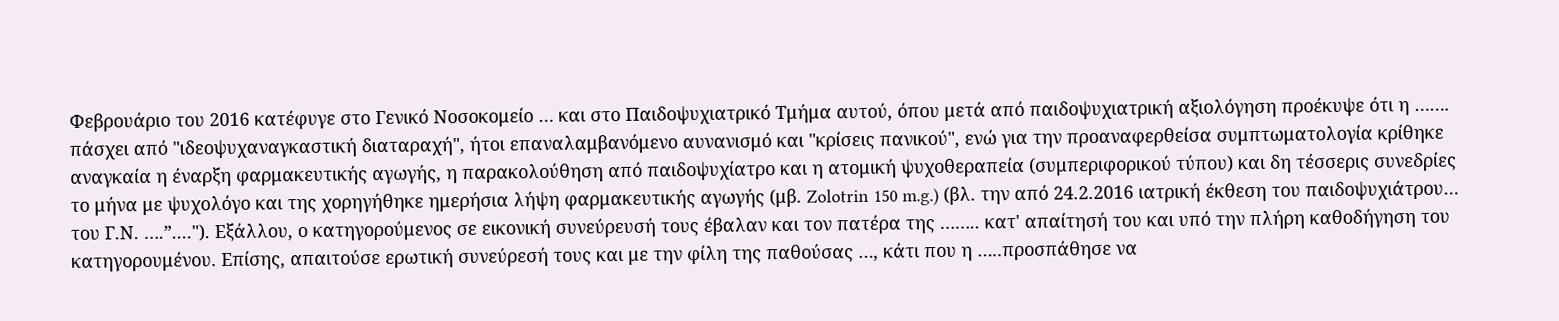Φεβρουάριο του 2016 κατέφυγε στο Γενικό Νοσοκομείο … και στο Παιδοψυχιατρικό Τμήμα αυτού, όπου μετά από παιδοψυχιατρική αξιολόγηση προέκυψε ότι η ……. πάσχει από "ιδεοψυχαναγκαστική διαταραχή", ήτοι επαναλαμβανόμενο αυνανισμό και "κρίσεις πανικού", ενώ για την προαναφερθείσα συμπτωματολογία κρίθηκε αναγκαία η έναρξη φαρμακευτικής αγωγής, η παρακολούθηση από παιδοψυχίατρο και η ατομική ψυχοθεραπεία (συμπεριφορικού τύπου) και δη τέσσερις συνεδρίες το μήνα με ψυχολόγο και της χορηγήθηκε ημερήσια λήψη φαρμακευτικής αγωγής (μβ. Zolotrin 150 m.g.) (βλ. την από 24.2.2016 ιατρική έκθεση του παιδοψυχιάτρου… του Γ.Ν. ….”...."). Εξάλλου, ο κατηγορούμενος σε εικονική συνεύρευσή τους έβαλαν και τον πατέρα της …….. κατ' απαίτησή του και υπό την πλήρη καθοδήγηση του κατηγορουμένου. Επίσης, απαιτούσε ερωτική συνεύρεσή τους και με την φίλη της παθούσας …, κάτι που η …..προσπάθησε να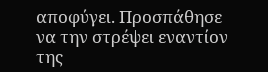αποφύγει. Προσπάθησε να την στρέψει εναντίον της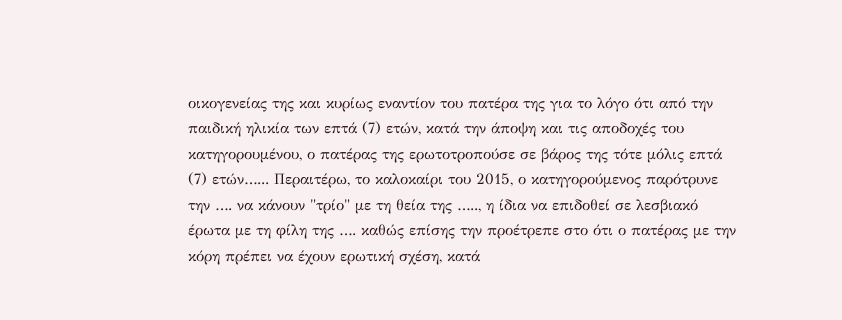οικογενείας της και κυρίως εναντίον του πατέρα της για το λόγο ότι από την παιδική ηλικία των επτά (7) ετών, κατά την άποψη και τις αποδοχές του κατηγορουμένου, ο πατέρας της ερωτοτροπούσε σε βάρος της τότε μόλις επτά (7) ετών…... Περαιτέρω, το καλοκαίρι του 2015, ο κατηγορούμενος παρότρυνε την …. να κάνουν "τρίο" με τη θεία της ….., η ίδια να επιδοθεί σε λεσβιακό έρωτα με τη φίλη της …. καθώς επίσης την προέτρεπε στο ότι ο πατέρας με την κόρη πρέπει να έχουν ερωτική σχέση, κατά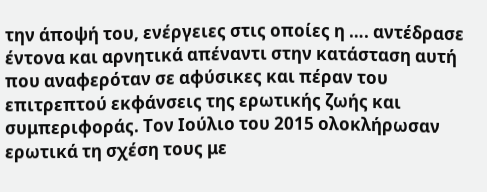την άποψή του, ενέργειες στις οποίες η …. αντέδρασε έντονα και αρνητικά απέναντι στην κατάσταση αυτή που αναφερόταν σε αφύσικες και πέραν του επιτρεπτού εκφάνσεις της ερωτικής ζωής και συμπεριφοράς. Τον Ιούλιο του 2015 ολοκλήρωσαν ερωτικά τη σχέση τους με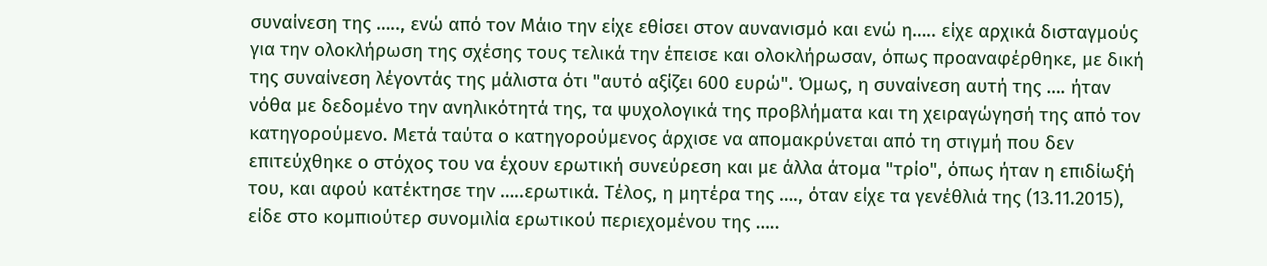συναίνεση της ….., ενώ από τον Μάιο την είχε εθίσει στον αυνανισμό και ενώ η….. είχε αρχικά δισταγμούς για την ολοκλήρωση της σχέσης τους τελικά την έπεισε και ολοκλήρωσαν, όπως προαναφέρθηκε, με δική της συναίνεση λέγοντάς της μάλιστα ότι "αυτό αξίζει 600 ευρώ". Όμως, η συναίνεση αυτή της …. ήταν νόθα με δεδομένο την ανηλικότητά της, τα ψυχολογικά της προβλήματα και τη χειραγώγησή της από τον κατηγορούμενο. Μετά ταύτα ο κατηγορούμενος άρχισε να απομακρύνεται από τη στιγμή που δεν επιτεύχθηκε ο στόχος του να έχουν ερωτική συνεύρεση και με άλλα άτομα "τρίο", όπως ήταν η επιδίωξή του, και αφού κατέκτησε την …..ερωτικά. Τέλος, η μητέρα της …., όταν είχε τα γενέθλιά της (13.11.2015), είδε στο κομπιούτερ συνομιλία ερωτικού περιεχομένου της …..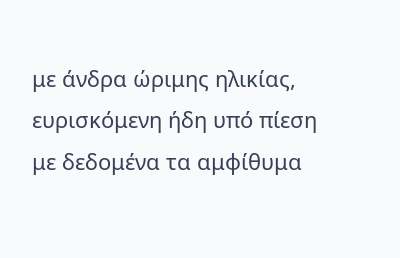με άνδρα ώριμης ηλικίας, ευρισκόμενη ήδη υπό πίεση με δεδομένα τα αμφίθυμα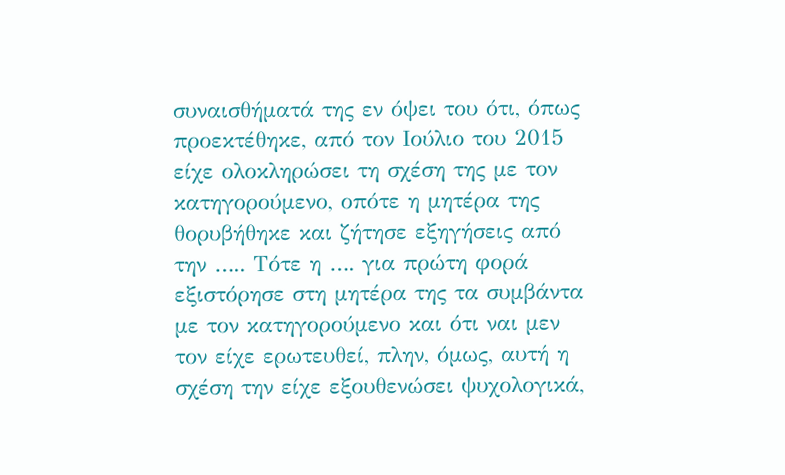συναισθήματά της εν όψει του ότι, όπως προεκτέθηκε, από τον Ιούλιο του 2015 είχε ολοκληρώσει τη σχέση της με τον κατηγορούμενο, οπότε η μητέρα της θορυβήθηκε και ζήτησε εξηγήσεις από την ….. Τότε η …. για πρώτη φορά εξιστόρησε στη μητέρα της τα συμβάντα με τον κατηγορούμενο και ότι ναι μεν τον είχε ερωτευθεί, πλην, όμως, αυτή η σχέση την είχε εξουθενώσει ψυχολογικά,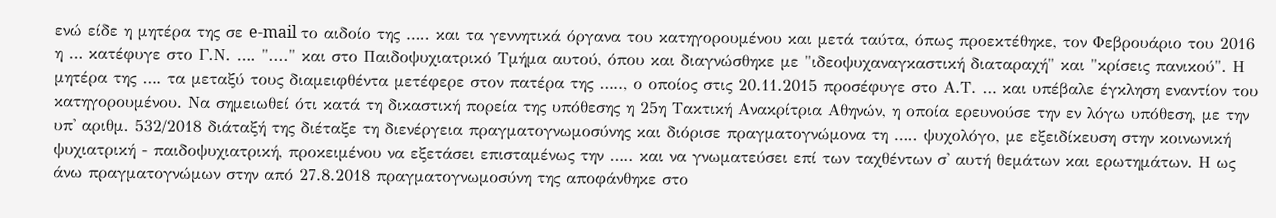ενώ είδε η μητέρα της σε e-mail το αιδοίο της ….. και τα γεννητικά όργανα του κατηγορουμένου και μετά ταύτα, όπως προεκτέθηκε, τον Φεβρουάριο του 2016 η … κατέφυγε στο Γ.Ν. …. "...." και στο Παιδοψυχιατρικό Τμήμα αυτού, όπου και διαγνώσθηκε με "ιδεοψυχαναγκαστική διαταραχή" και "κρίσεις πανικού". Η μητέρα της …. τα μεταξύ τους διαμειφθέντα μετέφερε στον πατέρα της ….., ο οποίος στις 20.11.2015 προσέφυγε στο Α.Τ. … και υπέβαλε έγκληση εναντίον του κατηγορουμένου. Να σημειωθεί ότι κατά τη δικαστική πορεία της υπόθεσης η 25η Τακτική Ανακρίτρια Αθηνών, η οποία ερευνούσε την εν λόγω υπόθεση, με την υπ' αριθμ. 532/2018 διάταξή της διέταξε τη διενέργεια πραγματογνωμοσύνης και διόρισε πραγματογνώμονα τη ….. ψυχολόγο, με εξειδίκευση στην κοινωνική ψυχιατρική - παιδοψυχιατρική, προκειμένου να εξετάσει επισταμένως την ….. και να γνωματεύσει επί των ταχθέντων σ' αυτή θεμάτων και ερωτημάτων. Η ως άνω πραγματογνώμων στην από 27.8.2018 πραγματογνωμοσύνη της αποφάνθηκε στο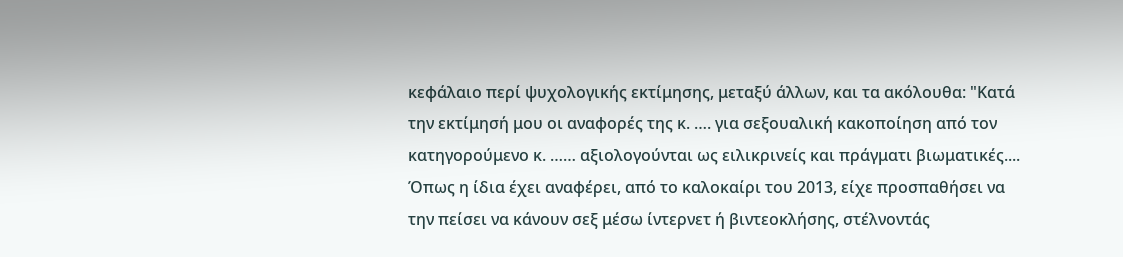κεφάλαιο περί ψυχολογικής εκτίμησης, μεταξύ άλλων, και τα ακόλουθα: "Κατά την εκτίμησή μου οι αναφορές της κ. …. για σεξουαλική κακοποίηση από τον κατηγορούμενο κ. …… αξιολογούνται ως ειλικρινείς και πράγματι βιωματικές.... Όπως η ίδια έχει αναφέρει, από το καλοκαίρι του 2013, είχε προσπαθήσει να την πείσει να κάνουν σεξ μέσω ίντερνετ ή βιντεοκλήσης, στέλνοντάς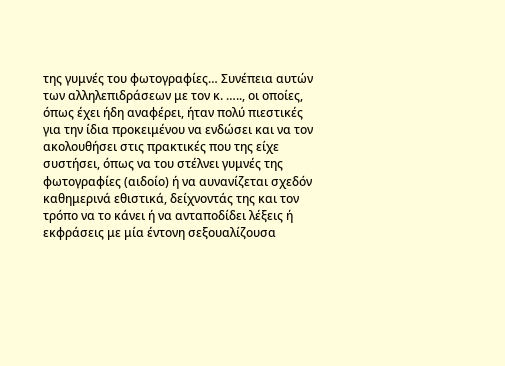της γυμνές του φωτογραφίες… Συνέπεια αυτών των αλληλεπιδράσεων με τον κ. ….., οι οποίες, όπως έχει ήδη αναφέρει, ήταν πολύ πιεστικές για την ίδια προκειμένου να ενδώσει και να τον ακολουθήσει στις πρακτικές που της είχε συστήσει, όπως να του στέλνει γυμνές της φωτογραφίες (αιδοίο) ή να αυνανίζεται σχεδόν καθημερινά εθιστικά, δείχνοντάς της και τον τρόπο να το κάνει ή να ανταποδίδει λέξεις ή εκφράσεις με μία έντονη σεξουαλίζουσα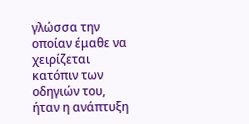γλώσσα την οποίαν έμαθε να χειρίζεται κατόπιν των οδηγιών του, ήταν η ανάπτυξη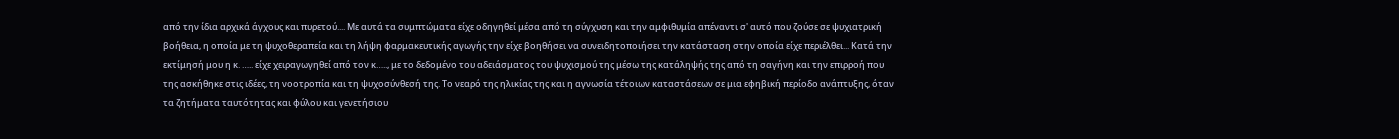από την ίδια αρχικά άγχους και πυρετού.... Με αυτά τα συμπτώματα είχε οδηγηθεί μέσα από τη σύγχυση και την αμφιθυμία απέναντι σ' αυτό που ζούσε σε ψυχιατρική βοήθεια, η οποία με τη ψυχοθεραπεία και τη λήψη φαρμακευτικής αγωγής την είχε βοηθήσει να συνειδητοποιήσει την κατάσταση στην οποία είχε περιέλθει... Κατά την εκτίμησή μου η κ. ….. είχε χειραγωγηθεί από τον κ….., με το δεδομένο του αδειάσματος του ψυχισμού της μέσω της κατάληψής της από τη σαγήνη και την επιρροή που της ασκήθηκε στις ιδέες, τη νοοτροπία και τη ψυχοσύνθεσή της. Το νεαρό της ηλικίας της και η αγνωσία τέτοιων καταστάσεων σε μια εφηβική περίοδο ανάπτυξης, όταν τα ζητήματα ταυτότητας και φύλου και γενετήσιου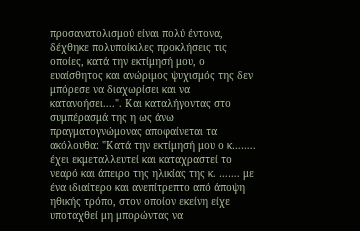προσανατολισμού είναι πολύ έντονα, δέχθηκε πολυποίκιλες προκλήσεις τις οποίες, κατά την εκτίμησή μου, ο ευαίσθητος και ανώριμος ψυχισμός της δεν μπόρεσε να διαχωρίσει και να κατανοήσει....". Και καταλήγοντας στο συμπέρασμά της η ως άνω πραγματογνώμονας αποφαίνεται τα ακόλουθα: "Κατά την εκτίμησή μου ο κ…….. έχει εκμεταλλευτεί και καταχραστεί το νεαρό και άπειρο της ηλικίας της κ. ……. με ένα ιδιαίτερο και ανεπίτρεπτο από άποψη ηθικής τρόπο, στον οποίον εκείνη είχε υποταχθεί μη μπορώντας να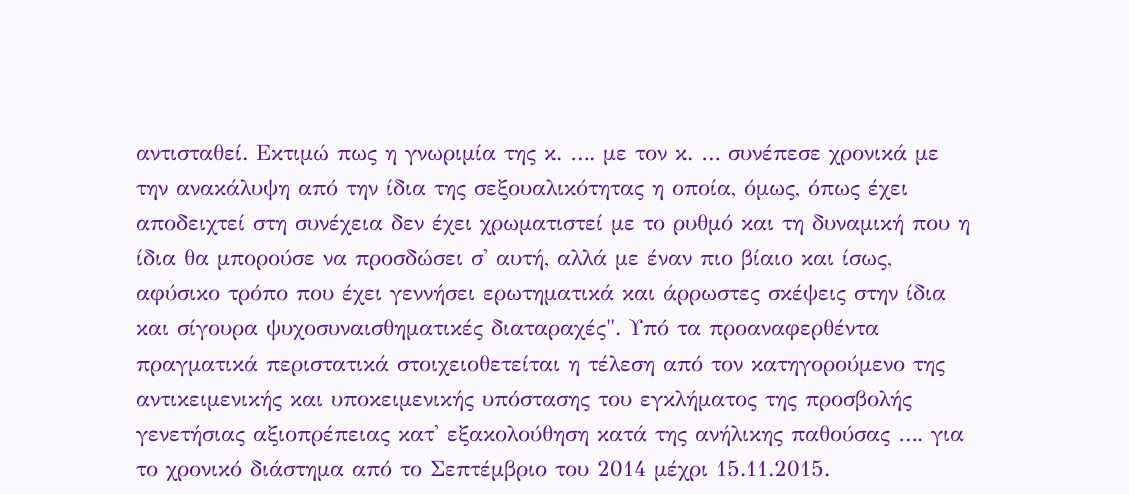αντισταθεί. Εκτιμώ πως η γνωριμία της κ. …. με τον κ. … συνέπεσε χρονικά με την ανακάλυψη από την ίδια της σεξουαλικότητας η οποία, όμως, όπως έχει αποδειχτεί στη συνέχεια δεν έχει χρωματιστεί με το ρυθμό και τη δυναμική που η ίδια θα μπορούσε να προσδώσει σ' αυτή, αλλά με έναν πιο βίαιο και ίσως, αφύσικο τρόπο που έχει γεννήσει ερωτηματικά και άρρωστες σκέψεις στην ίδια και σίγουρα ψυχοσυναισθηματικές διαταραχές". Υπό τα προαναφερθέντα πραγματικά περιστατικά στοιχειοθετείται η τέλεση από τον κατηγορούμενο της αντικειμενικής και υποκειμενικής υπόστασης του εγκλήματος της προσβολής γενετήσιας αξιοπρέπειας κατ' εξακολούθηση κατά της ανήλικης παθούσας …. για το χρονικό διάστημα από το Σεπτέμβριο του 2014 μέχρι 15.11.2015.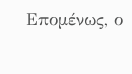Επομένως, ο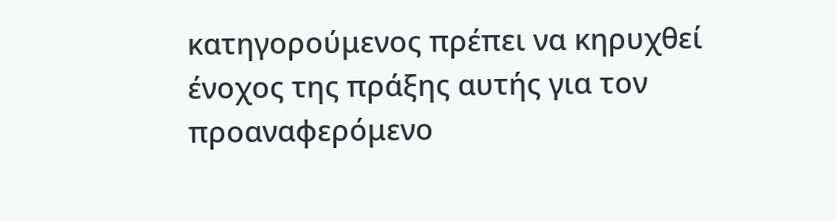κατηγορούμενος πρέπει να κηρυχθεί ένοχος της πράξης αυτής για τον προαναφερόμενο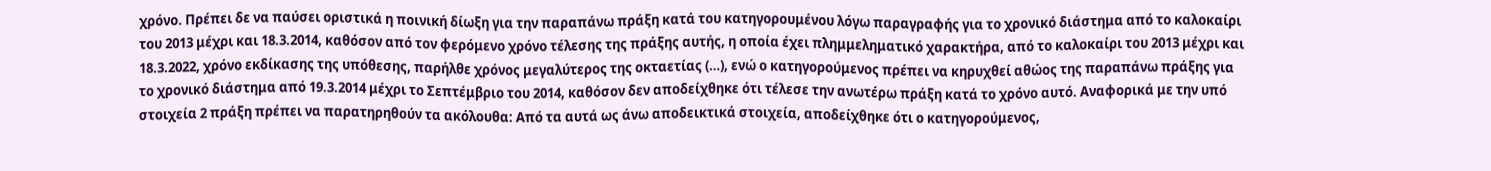χρόνο. Πρέπει δε να παύσει οριστικά η ποινική δίωξη για την παραπάνω πράξη κατά του κατηγορουμένου λόγω παραγραφής για το χρονικό διάστημα από το καλοκαίρι του 2013 μέχρι και 18.3.2014, καθόσον από τον φερόμενο χρόνο τέλεσης της πράξης αυτής, η οποία έχει πλημμεληματικό χαρακτήρα, από το καλοκαίρι του 2013 μέχρι και 18.3.2022, χρόνο εκδίκασης της υπόθεσης, παρήλθε χρόνος μεγαλύτερος της οκταετίας (…), ενώ ο κατηγορούμενος πρέπει να κηρυχθεί αθώος της παραπάνω πράξης για το χρονικό διάστημα από 19.3.2014 μέχρι το Σεπτέμβριο του 2014, καθόσον δεν αποδείχθηκε ότι τέλεσε την ανωτέρω πράξη κατά το χρόνο αυτό. Αναφορικά με την υπό στοιχεία 2 πράξη πρέπει να παρατηρηθούν τα ακόλουθα: Από τα αυτά ως άνω αποδεικτικά στοιχεία, αποδείχθηκε ότι ο κατηγορούμενος,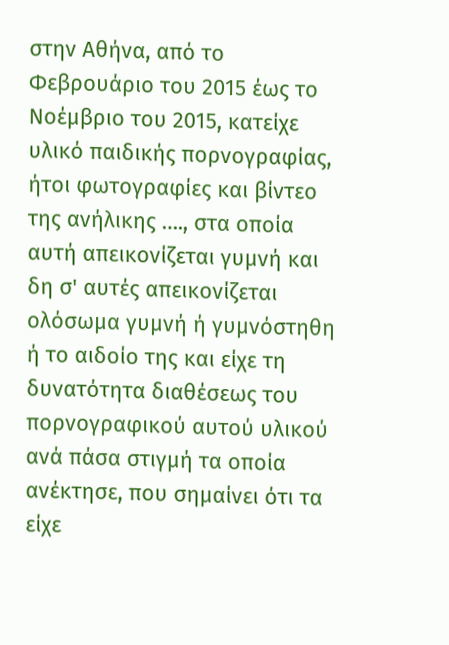στην Αθήνα, από το Φεβρουάριο του 2015 έως το Νοέμβριο του 2015, κατείχε υλικό παιδικής πορνογραφίας, ήτοι φωτογραφίες και βίντεο της ανήλικης …., στα οποία αυτή απεικονίζεται γυμνή και δη σ' αυτές απεικονίζεται ολόσωμα γυμνή ή γυμνόστηθη ή το αιδοίο της και είχε τη δυνατότητα διαθέσεως του πορνογραφικού αυτού υλικού ανά πάσα στιγμή τα οποία ανέκτησε, που σημαίνει ότι τα είχε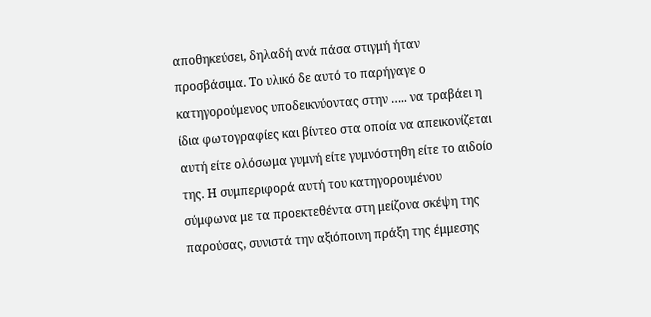αποθηκεύσει, δηλαδή ανά πάσα στιγμή ήταν προσβάσιμα. Το υλικό δε αυτό το παρήγαγε ο κατηγορούμενος υποδεικνύοντας στην ….. να τραβάει η ίδια φωτογραφίες και βίντεο στα οποία να απεικονίζεται αυτή είτε ολόσωμα γυμνή είτε γυμνόστηθη είτε το αιδοίο της. Η συμπεριφορά αυτή του κατηγορουμένου σύμφωνα με τα προεκτεθέντα στη μείζονα σκέψη της παρούσας, συνιστά την αξιόποινη πράξη της έμμεσης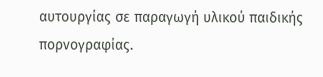αυτουργίας σε παραγωγή υλικού παιδικής πορνογραφίας.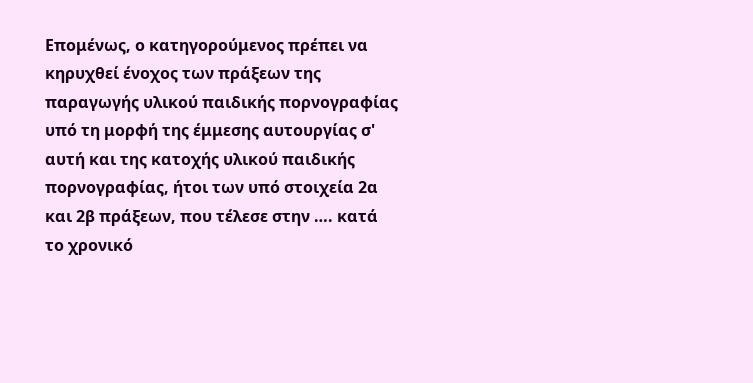Επομένως, ο κατηγορούμενος πρέπει να κηρυχθεί ένοχος των πράξεων της παραγωγής υλικού παιδικής πορνογραφίας υπό τη μορφή της έμμεσης αυτουργίας σ' αυτή και της κατοχής υλικού παιδικής πορνογραφίας, ήτοι των υπό στοιχεία 2α και 2β πράξεων, που τέλεσε στην …. κατά το χρονικό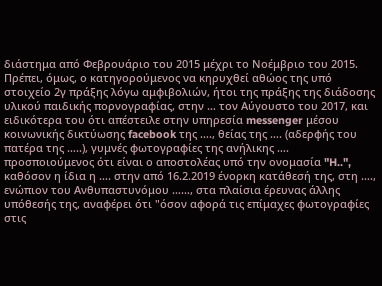διάστημα από Φεβρουάριο του 2015 μέχρι το Νοέμβριο του 2015. Πρέπει, όμως, ο κατηγορούμενος να κηρυχθεί αθώος της υπό στοιχείο 2γ πράξης λόγω αμφιβολιών, ήτοι της πράξης της διάδοσης υλικού παιδικής πορνογραφίας, στην … τον Αύγουστο του 2017, και ειδικότερα του ότι απέστειλε στην υπηρεσία messenger μέσου κοινωνικής δικτύωσης facebook της …., θείας της …. (αδερφής του πατέρα της …..), γυμνές φωτογραφίες της ανήλικης …. προσποιούμενος ότι είναι ο αποστολέας υπό την ονομασία "H..", καθόσον η ίδια η …. στην από 16.2.2019 ένορκη κατάθεσή της, στη …., ενώπιον του Ανθυπαστυνόμου ……, στα πλαίσια έρευνας άλλης υπόθεσής της, αναφέρει ότι "όσον αφορά τις επίμαχες φωτογραφίες στις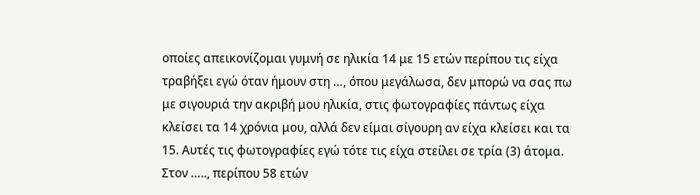οποίες απεικονίζομαι γυμνή σε ηλικία 14 με 15 ετών περίπου τις είχα τραβήξει εγώ όταν ήμουν στη …, όπου μεγάλωσα, δεν μπορώ να σας πω με σιγουριά την ακριβή μου ηλικία, στις φωτογραφίες πάντως είχα κλείσει τα 14 χρόνια μου, αλλά δεν είμαι σίγουρη αν είχα κλείσει και τα 15. Αυτές τις φωτογραφίες εγώ τότε τις είχα στείλει σε τρία (3) άτομα. Στον ….., περίπου 58 ετών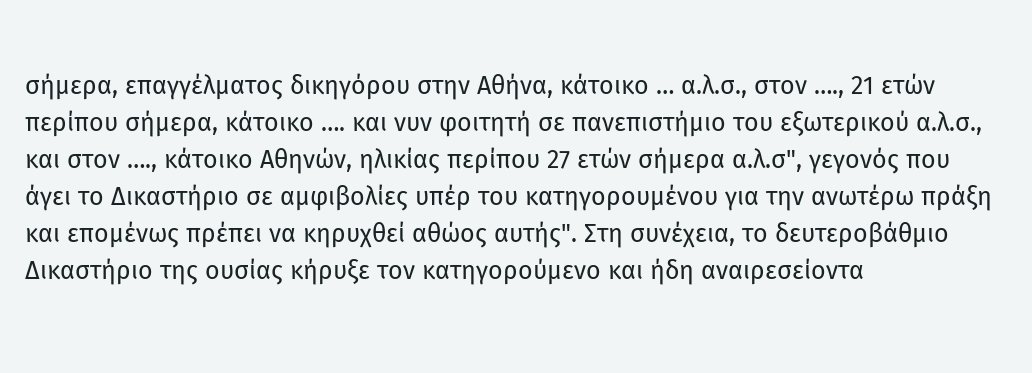σήμερα, επαγγέλματος δικηγόρου στην Αθήνα, κάτοικο … α.λ.σ., στον …., 21 ετών περίπου σήμερα, κάτοικο …. και νυν φοιτητή σε πανεπιστήμιο του εξωτερικού α.λ.σ., και στον …., κάτοικο Αθηνών, ηλικίας περίπου 27 ετών σήμερα α.λ.σ", γεγονός που άγει το Δικαστήριο σε αμφιβολίες υπέρ του κατηγορουμένου για την ανωτέρω πράξη και επομένως πρέπει να κηρυχθεί αθώος αυτής". Στη συνέχεια, το δευτεροβάθμιο Δικαστήριο της ουσίας κήρυξε τον κατηγορούμενο και ήδη αναιρεσείοντα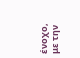ένοχο, με την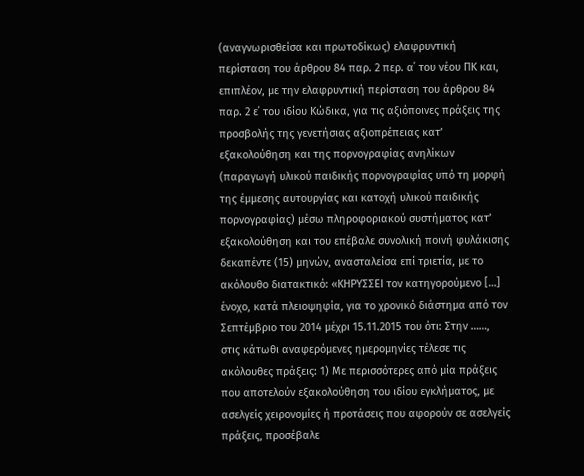(αναγνωρισθείσα και πρωτοδίκως) ελαφρυντική περίσταση του άρθρου 84 παρ. 2 περ. α΄ του νέου ΠΚ και, επιπλέον, με την ελαφρυντική περίσταση του άρθρου 84 παρ. 2 ε΄ του ιδίου Κώδικα, για τις αξιόποινες πράξεις της προσβολής της γενετήσιας αξιοπρέπειας κατ’ εξακολούθηση και της πορνογραφίας ανηλίκων (παραγωγή υλικού παιδικής πορνογραφίας υπό τη μορφή της έμμεσης αυτουργίας και κατοχή υλικού παιδικής πορνογραφίας) μέσω πληροφοριακού συστήματος κατ’ εξακολούθηση και του επέβαλε συνολική ποινή φυλάκισης δεκαπέντε (15) μηνών, ανασταλείσα επί τριετία, με το ακόλουθο διατακτικό: «ΚΗΡΥΣΣΕΙ τον κατηγορούμενο […] ένοχο, κατά πλειοψηφία, για το χρονικό διάστημα από τον Σεπτέμβριο του 2014 μέχρι 15.11.2015 του ότι: Στην ……, στις κάτωθι αναφερόμενες ημερομηνίες τέλεσε τις ακόλουθες πράξεις: 1) Με περισσότερες από μία πράξεις που αποτελούν εξακολούθηση του ιδίου εγκλήματος, με ασελγείς χειρονομίες ή προτάσεις που αφορούν σε ασελγείς πράξεις, προσέβαλε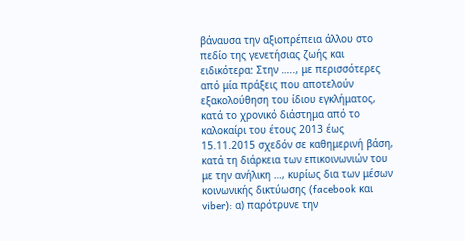βάναυσα την αξιοπρέπεια άλλου στο πεδίο της γενετήσιας ζωής και ειδικότερα: Στην ….., με περισσότερες από μία πράξεις που αποτελούν εξακολούθηση του ίδιου εγκλήματος, κατά το χρονικό διάστημα από το καλοκαίρι του έτους 2013 έως 15.11.2015 σχεδόν σε καθημερινή βάση, κατά τη διάρκεια των επικοινωνιών του με την ανήλικη …, κυρίως δια των μέσων κοινωνικής δικτύωσης (facebook και viber): α) παρότρυνε την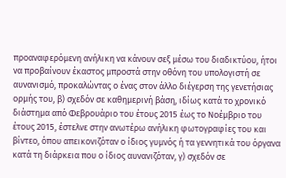προαναφερόμενη ανήλικη να κάνουν σεξ μέσω του διαδικτύου, ήτοι να προβαίνουν έκαστος μπροστά στην οθόνη του υπολογιστή σε αυνανισμό, προκαλώντας ο ένας στον άλλο διέγερση της γενετήσιας ορμής του, β) σχεδόν σε καθημερινή βάση, ιδίως κατά το χρονικό διάστημα από Φεβρουάριο του έτους 2015 έως το Νοέμβριο του έτους 2015, έστελνε στην ανωτέρω ανήλικη φωτογραφίες του και βίντεο, όπου απεικονιζόταν ο ίδιος γυμνός ή τα γεννητικά του όργανα κατά τη διάρκεια που ο ίδιος αυνανιζόταν, γ) σχεδόν σε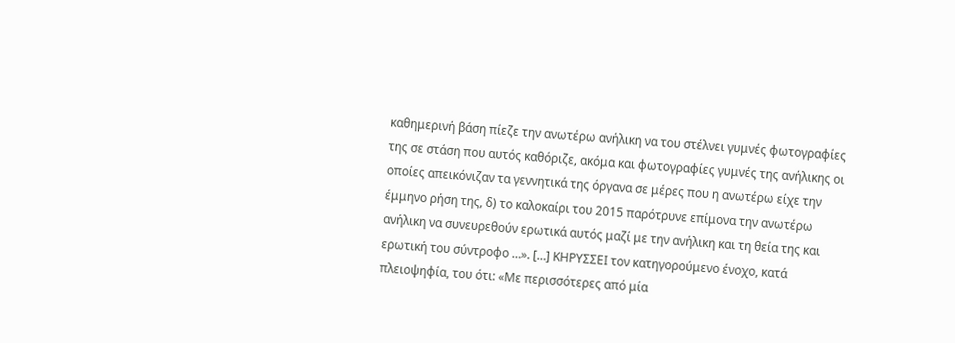καθημερινή βάση πίεζε την ανωτέρω ανήλικη να του στέλνει γυμνές φωτογραφίες της σε στάση που αυτός καθόριζε, ακόμα και φωτογραφίες γυμνές της ανήλικης οι οποίες απεικόνιζαν τα γεννητικά της όργανα σε μέρες που η ανωτέρω είχε την έμμηνο ρήση της, δ) το καλοκαίρι του 2015 παρότρυνε επίμονα την ανωτέρω ανήλικη να συνευρεθούν ερωτικά αυτός μαζί με την ανήλικη και τη θεία της και ερωτική του σύντροφο …». […] ΚΗΡΥΣΣΕΙ τον κατηγορούμενο ένοχο, κατά πλειοψηφία, του ότι: «Με περισσότερες από μία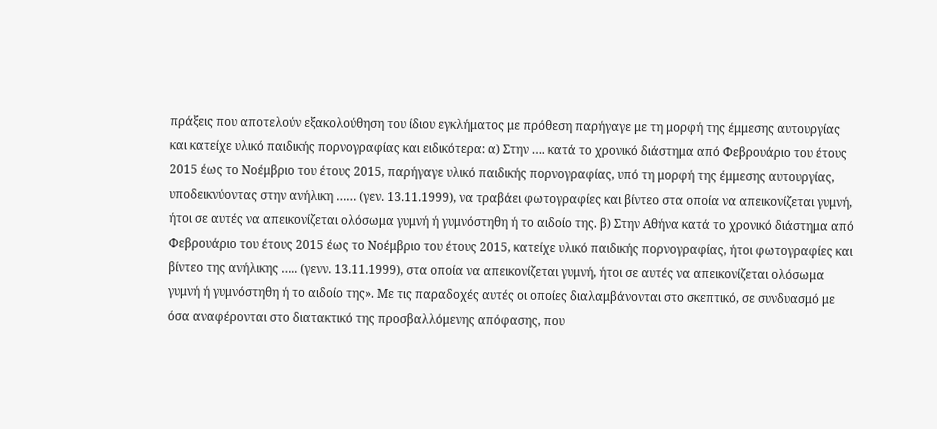πράξεις που αποτελούν εξακολούθηση του ίδιου εγκλήματος με πρόθεση παρήγαγε με τη μορφή της έμμεσης αυτουργίας και κατείχε υλικό παιδικής πορνογραφίας και ειδικότερα: α) Στην …. κατά το χρονικό διάστημα από Φεβρουάριο του έτους 2015 έως το Νοέμβριο του έτους 2015, παρήγαγε υλικό παιδικής πορνογραφίας, υπό τη μορφή της έμμεσης αυτουργίας, υποδεικνύοντας στην ανήλικη …… (γεν. 13.11.1999), να τραβάει φωτογραφίες και βίντεο στα οποία να απεικονίζεται γυμνή, ήτοι σε αυτές να απεικονίζεται ολόσωμα γυμνή ή γυμνόστηθη ή το αιδοίο της. β) Στην Αθήνα κατά το χρονικό διάστημα από Φεβρουάριο του έτους 2015 έως το Νοέμβριο του έτους 2015, κατείχε υλικό παιδικής πορνογραφίας, ήτοι φωτογραφίες και βίντεο της ανήλικης ….. (γενν. 13.11.1999), στα οποία να απεικονίζεται γυμνή, ήτοι σε αυτές να απεικονίζεται ολόσωμα γυμνή ή γυμνόστηθη ή το αιδοίο της». Με τις παραδοχές αυτές οι οποίες διαλαμβάνονται στο σκεπτικό, σε συνδυασμό με όσα αναφέρονται στο διατακτικό της προσβαλλόμενης απόφασης, που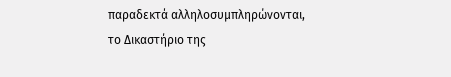παραδεκτά αλληλοσυμπληρώνονται, το Δικαστήριο της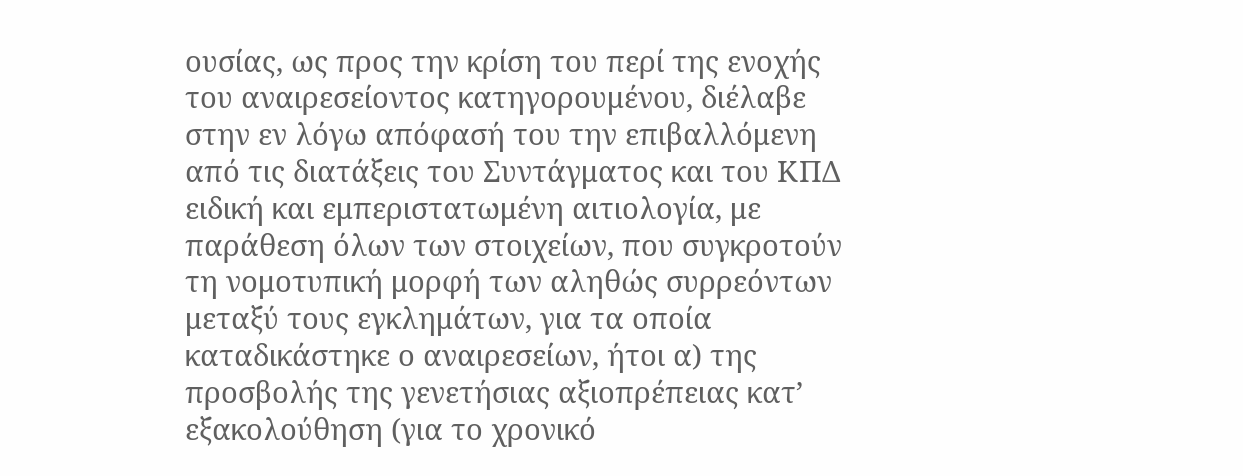ουσίας, ως προς την κρίση του περί της ενοχής του αναιρεσείοντος κατηγορουμένου, διέλαβε στην εν λόγω απόφασή του την επιβαλλόμενη από τις διατάξεις του Συντάγματος και του ΚΠΔ ειδική και εμπεριστατωμένη αιτιολογία, με παράθεση όλων των στοιχείων, που συγκροτούν τη νομοτυπική μορφή των αληθώς συρρεόντων μεταξύ τους εγκλημάτων, για τα οποία καταδικάστηκε ο αναιρεσείων, ήτοι α) της προσβολής της γενετήσιας αξιοπρέπειας κατ’ εξακολούθηση (για το χρονικό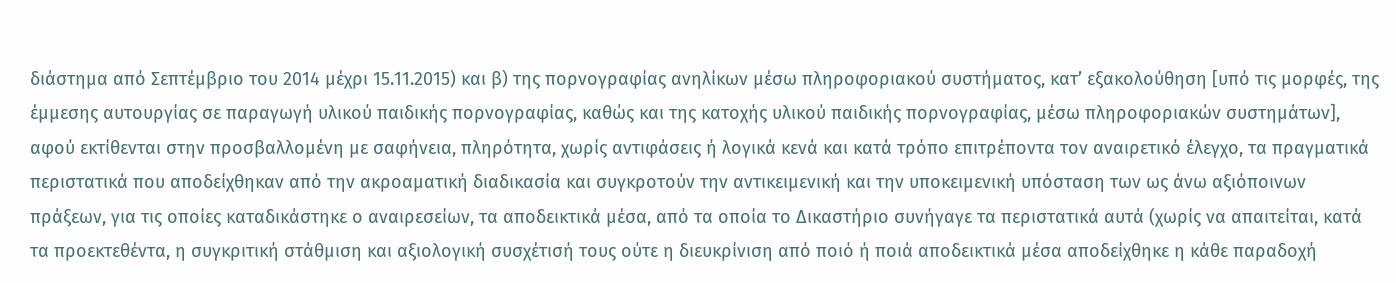διάστημα από Σεπτέμβριο του 2014 μέχρι 15.11.2015) και β) της πορνογραφίας ανηλίκων μέσω πληροφοριακού συστήματος, κατ’ εξακολούθηση [υπό τις μορφές, της έμμεσης αυτουργίας σε παραγωγή υλικού παιδικής πορνογραφίας, καθώς και της κατοχής υλικού παιδικής πορνογραφίας, μέσω πληροφοριακών συστημάτων], αφού εκτίθενται στην προσβαλλομένη με σαφήνεια, πληρότητα, χωρίς αντιφάσεις ή λογικά κενά και κατά τρόπο επιτρέποντα τον αναιρετικό έλεγχο, τα πραγματικά περιστατικά που αποδείχθηκαν από την ακροαματική διαδικασία και συγκροτούν την αντικειμενική και την υποκειμενική υπόσταση των ως άνω αξιόποινων πράξεων, για τις οποίες καταδικάστηκε ο αναιρεσείων, τα αποδεικτικά μέσα, από τα οποία το Δικαστήριο συνήγαγε τα περιστατικά αυτά (χωρίς να απαιτείται, κατά τα προεκτεθέντα, η συγκριτική στάθμιση και αξιολογική συσχέτισή τους ούτε η διευκρίνιση από ποιό ή ποιά αποδεικτικά μέσα αποδείχθηκε η κάθε παραδοχή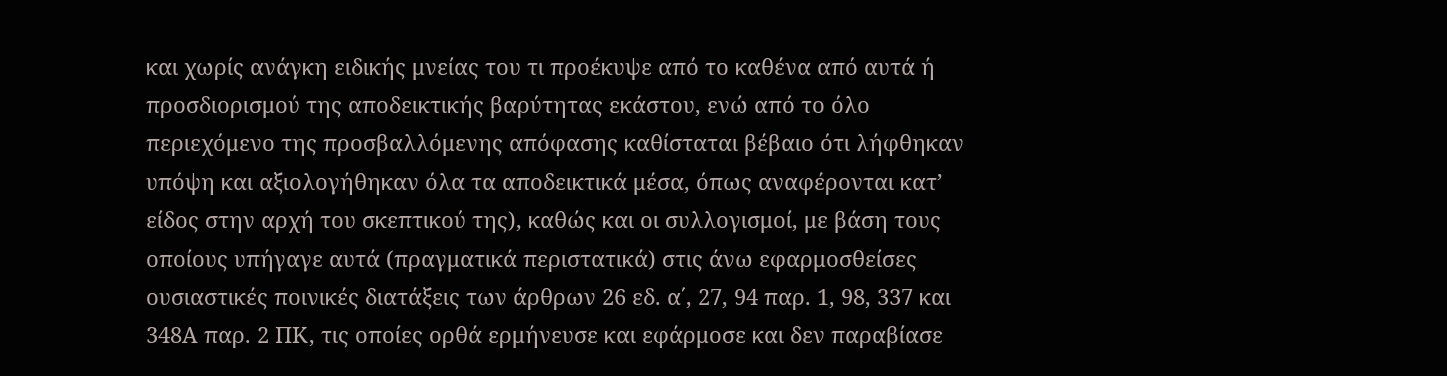και χωρίς ανάγκη ειδικής μνείας του τι προέκυψε από το καθένα από αυτά ή προσδιορισμού της αποδεικτικής βαρύτητας εκάστου, ενώ από το όλο περιεχόμενο της προσβαλλόμενης απόφασης καθίσταται βέβαιο ότι λήφθηκαν υπόψη και αξιολογήθηκαν όλα τα αποδεικτικά μέσα, όπως αναφέρονται κατ’ είδος στην αρχή του σκεπτικού της), καθώς και οι συλλογισμοί, με βάση τους οποίους υπήγαγε αυτά (πραγματικά περιστατικά) στις άνω εφαρμοσθείσες ουσιαστικές ποινικές διατάξεις των άρθρων 26 εδ. α΄, 27, 94 παρ. 1, 98, 337 και 348Α παρ. 2 ΠΚ, τις οποίες ορθά ερμήνευσε και εφάρμοσε και δεν παραβίασε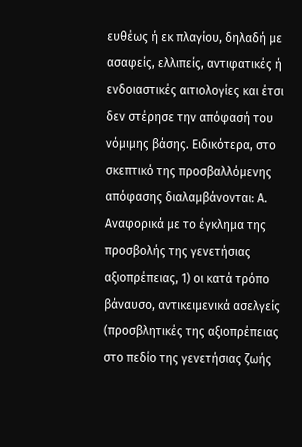ευθέως ή εκ πλαγίου, δηλαδή με ασαφείς, ελλιπείς, αντιφατικές ή ενδοιαστικές αιτιολογίες και έτσι δεν στέρησε την απόφασή του νόμιμης βάσης. Ειδικότερα, στο σκεπτικό της προσβαλλόμενης απόφασης διαλαμβάνονται: Α. Αναφορικά με το έγκλημα της προσβολής της γενετήσιας αξιοπρέπειας, 1) οι κατά τρόπο βάναυσο, αντικειμενικά ασελγείς (προσβλητικές της αξιοπρέπειας στο πεδίο της γενετήσιας ζωής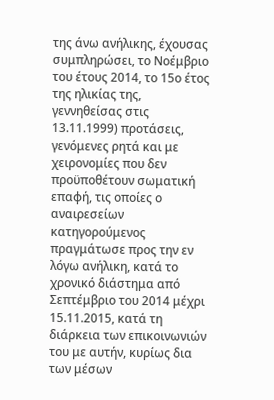της άνω ανήλικης, έχουσας συμπληρώσει, το Νοέμβριο του έτους 2014, το 15ο έτος της ηλικίας της, γεννηθείσας στις 13.11.1999) προτάσεις, γενόμενες ρητά και με χειρονομίες που δεν προϋποθέτουν σωματική επαφή, τις οποίες ο αναιρεσείων κατηγορούμενος πραγμάτωσε προς την εν λόγω ανήλικη, κατά το χρονικό διάστημα από Σεπτέμβριο του 2014 μέχρι 15.11.2015, κατά τη διάρκεια των επικοινωνιών του με αυτήν, κυρίως δια των μέσων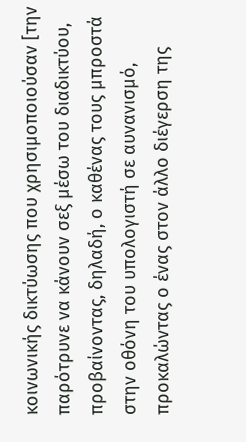κοινωνικής δικτύωσης που χρησιμοποιούσαν [την παρότρυνε να κάνουν σεξ μέσω του διαδικτύου, προβαίνοντας, δηλαδή, ο καθένας τους μπροστά στην οθόνη του υπολογιστή σε αυνανισμό, προκαλώντας ο ένας στον άλλο διέγερση της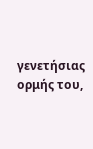γενετήσιας ορμής του,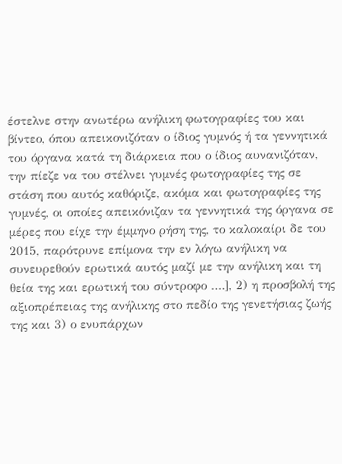έστελνε στην ανωτέρω ανήλικη φωτογραφίες του και βίντεο, όπου απεικονιζόταν ο ίδιος γυμνός ή τα γεννητικά του όργανα κατά τη διάρκεια που ο ίδιος αυνανιζόταν, την πίεζε να του στέλνει γυμνές φωτογραφίες της σε στάση που αυτός καθόριζε, ακόμα και φωτογραφίες της γυμνές, οι οποίες απεικόνιζαν τα γεννητικά της όργανα σε μέρες που είχε την έμμηνο ρήση της, το καλοκαίρι δε του 2015, παρότρυνε επίμονα την εν λόγω ανήλικη να συνευρεθούν ερωτικά αυτός μαζί με την ανήλικη και τη θεία της και ερωτική του σύντροφο ….], 2) η προσβολή της αξιοπρέπειας της ανήλικης στο πεδίο της γενετήσιας ζωής της και 3) ο ενυπάρχων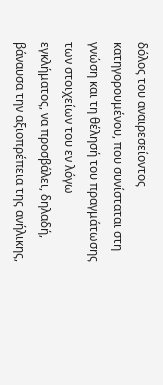δόλος του αναιρεσείοντος κατηγορουμένου, που συνίσταται στη γνώση και τη θέλησή του πραγμάτωσης των στοιχείων του εν λόγω εγκλήματος, να προσβάλει, δηλαδή, βάναυσα την αξιοπρέπεια της ανήλικης,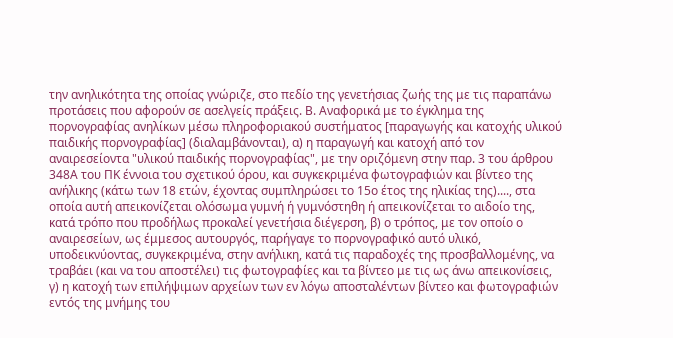την ανηλικότητα της οποίας γνώριζε, στο πεδίο της γενετήσιας ζωής της με τις παραπάνω προτάσεις που αφορούν σε ασελγείς πράξεις. Β. Αναφορικά με το έγκλημα της πορνογραφίας ανηλίκων μέσω πληροφοριακού συστήματος [παραγωγής και κατοχής υλικού παιδικής πορνογραφίας] (διαλαμβάνονται), α) η παραγωγή και κατοχή από τον αναιρεσείοντα "υλικού παιδικής πορνογραφίας", με την οριζόμενη στην παρ. 3 του άρθρου 348A του ΠΚ έννοια του σχετικού όρου, και συγκεκριμένα φωτογραφιών και βίντεο της ανήλικης (κάτω των 18 ετών, έχοντας συμπληρώσει το 15ο έτος της ηλικίας της)...., στα οποία αυτή απεικονίζεται ολόσωμα γυμνή ή γυμνόστηθη ή απεικονίζεται το αιδοίο της, κατά τρόπο που προδήλως προκαλεί γενετήσια διέγερση, β) ο τρόπος, με τον οποίο ο αναιρεσείων, ως έμμεσος αυτουργός, παρήγαγε το πορνογραφικό αυτό υλικό, υποδεικνύοντας, συγκεκριμένα, στην ανήλικη, κατά τις παραδοχές της προσβαλλομένης, να τραβάει (και να του αποστέλει) τις φωτογραφίες και τα βίντεο με τις ως άνω απεικονίσεις, γ) η κατοχή των επιλήψιμων αρχείων των εν λόγω αποσταλέντων βίντεο και φωτογραφιών εντός της μνήμης του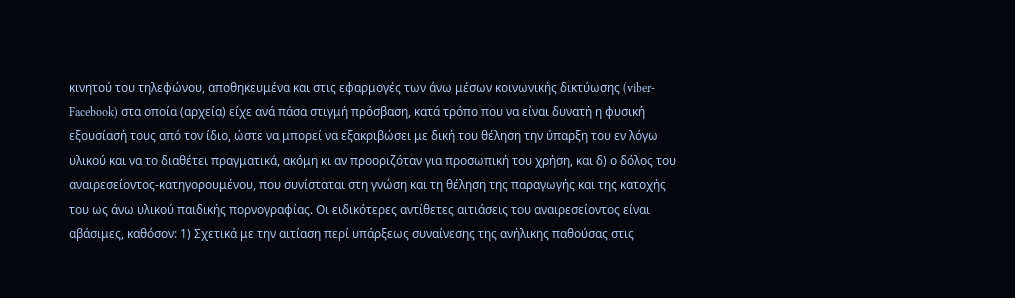κινητού του τηλεφώνου, αποθηκευμένα και στις εφαρμογές των άνω μέσων κοινωνικής δικτύωσης (viber-Facebook) στα οποία (αρχεία) είχε ανά πάσα στιγμή πρόσβαση, κατά τρόπο που να είναι δυνατή η φυσική εξουσίασή τους από τον ίδιο, ώστε να μπορεί να εξακριβώσει με δική του θέληση την ύπαρξη του εν λόγω υλικού και να το διαθέτει πραγματικά, ακόμη κι αν προοριζόταν για προσωπική του χρήση, και δ) ο δόλος του αναιρεσείοντος-κατηγορουμένου, που συνίσταται στη γνώση και τη θέληση της παραγωγής και της κατοχής του ως άνω υλικού παιδικής πορνογραφίας. Οι ειδικότερες αντίθετες αιτιάσεις του αναιρεσείοντος είναι αβάσιμες, καθόσον: 1) Σχετικά με την αιτίαση περί υπάρξεως συναίνεσης της ανήλικης παθούσας στις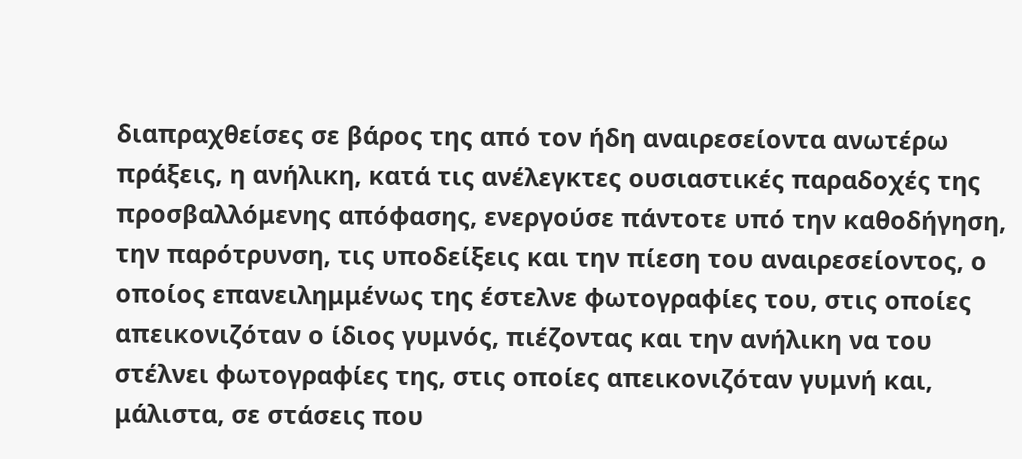διαπραχθείσες σε βάρος της από τον ήδη αναιρεσείοντα ανωτέρω πράξεις, η ανήλικη, κατά τις ανέλεγκτες ουσιαστικές παραδοχές της προσβαλλόμενης απόφασης, ενεργούσε πάντοτε υπό την καθοδήγηση, την παρότρυνση, τις υποδείξεις και την πίεση του αναιρεσείοντος, ο οποίος επανειλημμένως της έστελνε φωτογραφίες του, στις οποίες απεικονιζόταν ο ίδιος γυμνός, πιέζοντας και την ανήλικη να του στέλνει φωτογραφίες της, στις οποίες απεικονιζόταν γυμνή και, μάλιστα, σε στάσεις που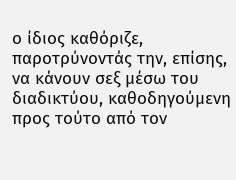ο ίδιος καθόριζε, παροτρύνοντάς την, επίσης, να κάνουν σεξ μέσω του διαδικτύου, καθοδηγούμενη προς τούτο από τον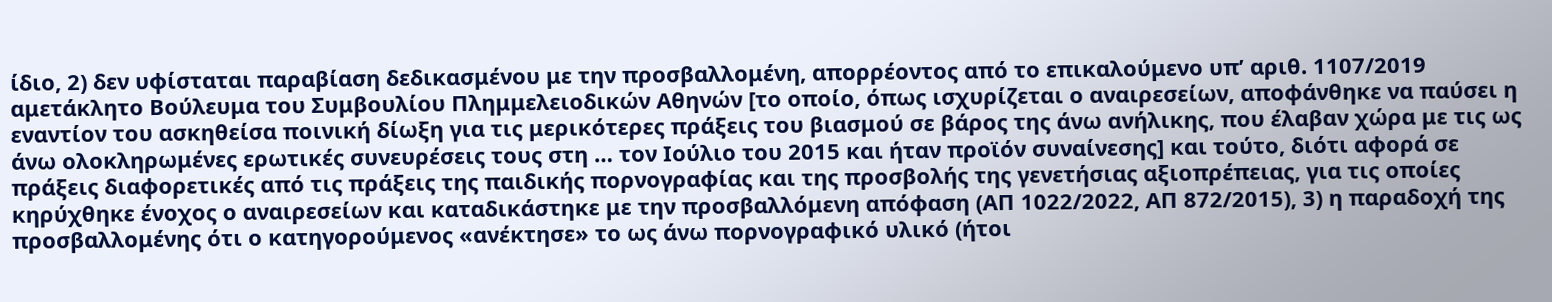ίδιο, 2) δεν υφίσταται παραβίαση δεδικασμένου με την προσβαλλομένη, απορρέοντος από το επικαλούμενο υπ’ αριθ. 1107/2019 αμετάκλητο Βούλευμα του Συμβουλίου Πλημμελειοδικών Αθηνών [το οποίο, όπως ισχυρίζεται ο αναιρεσείων, αποφάνθηκε να παύσει η εναντίον του ασκηθείσα ποινική δίωξη για τις μερικότερες πράξεις του βιασμού σε βάρος της άνω ανήλικης, που έλαβαν χώρα με τις ως άνω ολοκληρωμένες ερωτικές συνευρέσεις τους στη … τον Ιούλιο του 2015 και ήταν προϊόν συναίνεσης] και τούτο, διότι αφορά σε πράξεις διαφορετικές από τις πράξεις της παιδικής πορνογραφίας και της προσβολής της γενετήσιας αξιοπρέπειας, για τις οποίες κηρύχθηκε ένοχος ο αναιρεσείων και καταδικάστηκε με την προσβαλλόμενη απόφαση (ΑΠ 1022/2022, ΑΠ 872/2015), 3) η παραδοχή της προσβαλλομένης ότι ο κατηγορούμενος «ανέκτησε» το ως άνω πορνογραφικό υλικό (ήτοι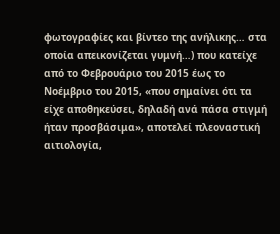φωτογραφίες και βίντεο της ανήλικης… στα οποία απεικονίζεται γυμνή…) που κατείχε από το Φεβρουάριο του 2015 έως το Νοέμβριο του 2015, «που σημαίνει ότι τα είχε αποθηκεύσει, δηλαδή ανά πάσα στιγμή ήταν προσβάσιμα», αποτελεί πλεοναστική αιτιολογία,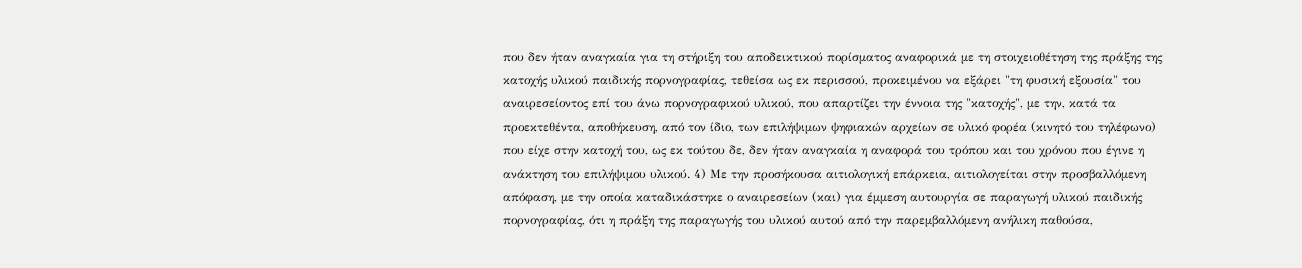που δεν ήταν αναγκαία για τη στήριξη του αποδεικτικού πορίσματος αναφορικά με τη στοιχειοθέτηση της πράξης της κατοχής υλικού παιδικής πορνογραφίας, τεθείσα ως εκ περισσού, προκειμένου να εξάρει "τη φυσική εξουσία" του αναιρεσείοντος επί του άνω πορνογραφικού υλικού, που απαρτίζει την έννοια της "κατοχής", με την, κατά τα προεκτεθέντα, αποθήκευση, από τον ίδιο, των επιλήψιμων ψηφιακών αρχείων σε υλικό φορέα (κινητό του τηλέφωνο) που είχε στην κατοχή του, ως εκ τούτου δε, δεν ήταν αναγκαία η αναφορά του τρόπου και του χρόνου που έγινε η ανάκτηση του επιλήψιμου υλικού. 4) Με την προσήκουσα αιτιολογική επάρκεια, αιτιολογείται στην προσβαλλόμενη απόφαση, με την οποία καταδικάστηκε ο αναιρεσείων (και) για έμμεση αυτουργία σε παραγωγή υλικού παιδικής πορνογραφίας, ότι η πράξη της παραγωγής του υλικού αυτού από την παρεμβαλλόμενη ανήλικη παθούσα,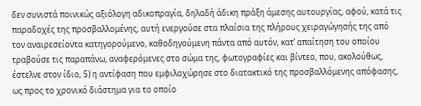δεν συνιστά ποινικώς αξιόλογη αδικοπραγία, δηλαδή άδικη πράξη άμεσης αυτουργίας, αφού, κατά τις παραδοχές της προσβαλλομένης, αυτή ενεργούσε στα πλαίσια της πλήρους χειραγώγησής της από τον αναιρεσείοντα κατηγορούμενο, καθοδηγούμενη πάντα από αυτόν, κατ’ απαίτηση του οποίου τραβούσε τις παραπάνω, αναφερόμενες στο σώμα της, φωτογραφίες και βίντεο, που, ακολούθως, έστελνε στον ίδιο, 5) η αντίφαση που εμφιλοχώρησε στο διατακτικό της προσβαλλόμενης απόφασης, ως προς το χρονικό διάστημα για το οποίο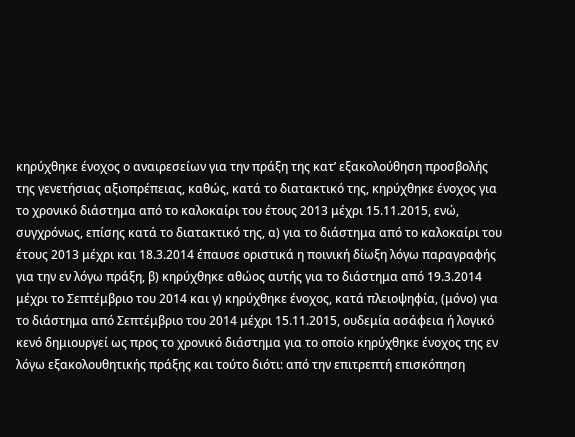κηρύχθηκε ένοχος ο αναιρεσείων για την πράξη της κατ’ εξακολούθηση προσβολής της γενετήσιας αξιοπρέπειας, καθώς, κατά το διατακτικό της, κηρύχθηκε ένοχος για το χρονικό διάστημα από το καλοκαίρι του έτους 2013 μέχρι 15.11.2015, ενώ, συγχρόνως, επίσης κατά το διατακτικό της, α) για το διάστημα από το καλοκαίρι του έτους 2013 μέχρι και 18.3.2014 έπαυσε οριστικά η ποινική δίωξη λόγω παραγραφής για την εν λόγω πράξη, β) κηρύχθηκε αθώος αυτής για το διάστημα από 19.3.2014 μέχρι το Σεπτέμβριο του 2014 και γ) κηρύχθηκε ένοχος, κατά πλειοψηφία, (μόνο) για το διάστημα από Σεπτέμβριο του 2014 μέχρι 15.11.2015, ουδεμία ασάφεια ή λογικό κενό δημιουργεί ως προς το χρονικό διάστημα για το οποίο κηρύχθηκε ένοχος της εν λόγω εξακολουθητικής πράξης και τούτο διότι: από την επιτρεπτή επισκόπηση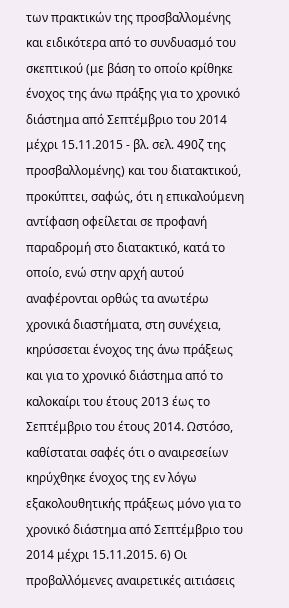των πρακτικών της προσβαλλομένης και ειδικότερα από το συνδυασμό του σκεπτικού (με βάση το οποίο κρίθηκε ένοχος της άνω πράξης για το χρονικό διάστημα από Σεπτέμβριο του 2014 μέχρι 15.11.2015 - βλ. σελ. 490ζ της προσβαλλομένης) και του διατακτικού, προκύπτει, σαφώς, ότι η επικαλούμενη αντίφαση οφείλεται σε προφανή παραδρομή στο διατακτικό, κατά το οποίο, ενώ στην αρχή αυτού αναφέρονται ορθώς τα ανωτέρω χρονικά διαστήματα, στη συνέχεια, κηρύσσεται ένοχος της άνω πράξεως και για το χρονικό διάστημα από το καλοκαίρι του έτους 2013 έως το Σεπτέμβριο του έτους 2014. Ωστόσο, καθίσταται σαφές ότι ο αναιρεσείων κηρύχθηκε ένοχος της εν λόγω εξακολουθητικής πράξεως μόνο για το χρονικό διάστημα από Σεπτέμβριο του 2014 μέχρι 15.11.2015. 6) Οι προβαλλόμενες αναιρετικές αιτιάσεις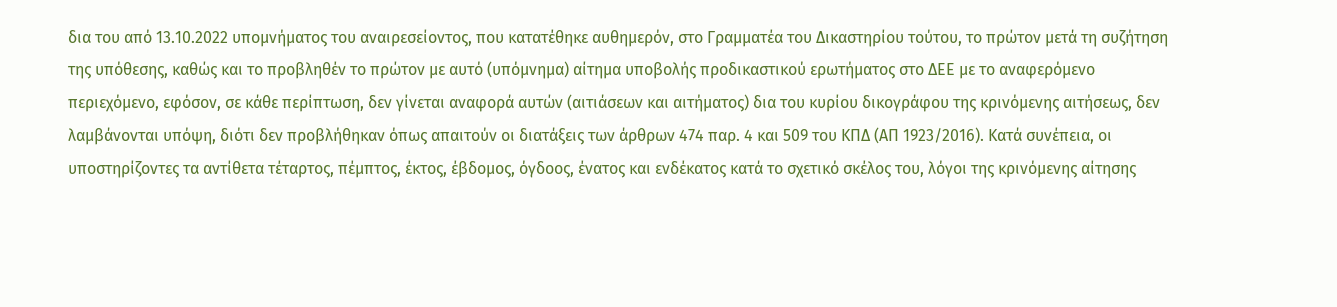δια του από 13.10.2022 υπομνήματος του αναιρεσείοντος, που κατατέθηκε αυθημερόν, στο Γραμματέα του Δικαστηρίου τούτου, το πρώτον μετά τη συζήτηση της υπόθεσης, καθώς και το προβληθέν το πρώτον με αυτό (υπόμνημα) αίτημα υποβολής προδικαστικού ερωτήματος στο ΔΕΕ με το αναφερόμενο περιεχόμενο, εφόσον, σε κάθε περίπτωση, δεν γίνεται αναφορά αυτών (αιτιάσεων και αιτήματος) δια του κυρίου δικογράφου της κρινόμενης αιτήσεως, δεν λαμβάνονται υπόψη, διότι δεν προβλήθηκαν όπως απαιτούν οι διατάξεις των άρθρων 474 παρ. 4 και 509 του ΚΠΔ (ΑΠ 1923/2016). Κατά συνέπεια, οι υποστηρίζοντες τα αντίθετα τέταρτος, πέμπτος, έκτος, έβδομος, όγδοος, ένατος και ενδέκατος κατά το σχετικό σκέλος του, λόγοι της κρινόμενης αίτησης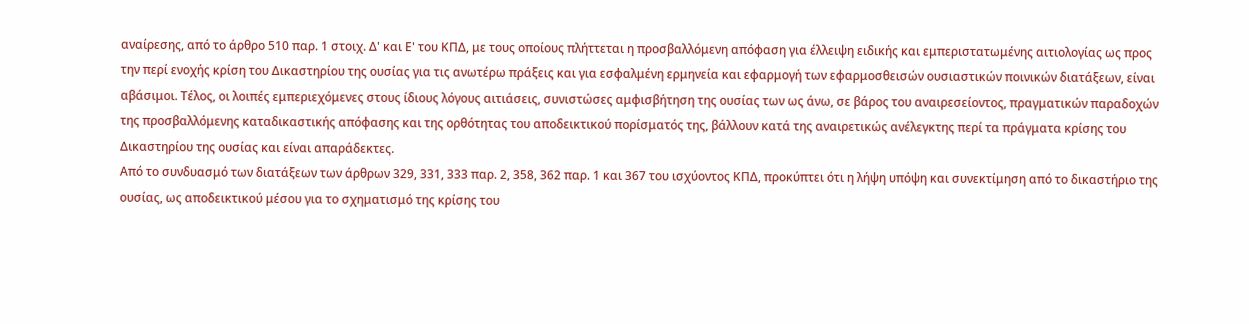αναίρεσης, από το άρθρο 510 παρ. 1 στοιχ. Δ' και Ε' του ΚΠΔ, με τους οποίους πλήττεται η προσβαλλόμενη απόφαση για έλλειψη ειδικής και εμπεριστατωμένης αιτιολογίας ως προς την περί ενοχής κρίση του Δικαστηρίου της ουσίας για τις ανωτέρω πράξεις και για εσφαλμένη ερμηνεία και εφαρμογή των εφαρμοσθεισών ουσιαστικών ποινικών διατάξεων, είναι αβάσιμοι. Τέλος, οι λοιπές εμπεριεχόμενες στους ίδιους λόγους αιτιάσεις, συνιστώσες αμφισβήτηση της ουσίας των ως άνω, σε βάρος του αναιρεσείοντος, πραγματικών παραδοχών της προσβαλλόμενης καταδικαστικής απόφασης και της ορθότητας του αποδεικτικού πορίσματός της, βάλλουν κατά της αναιρετικώς ανέλεγκτης περί τα πράγματα κρίσης του Δικαστηρίου της ουσίας και είναι απαράδεκτες.
Από το συνδυασμό των διατάξεων των άρθρων 329, 331, 333 παρ. 2, 358, 362 παρ. 1 και 367 του ισχύοντος ΚΠΔ, προκύπτει ότι η λήψη υπόψη και συνεκτίμηση από το δικαστήριο της ουσίας, ως αποδεικτικού μέσου για το σχηματισμό της κρίσης του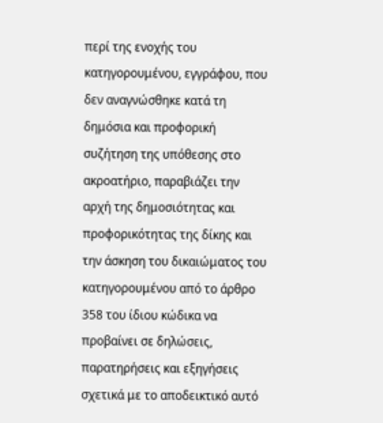περί της ενοχής του κατηγορουμένου, εγγράφου, που δεν αναγνώσθηκε κατά τη δημόσια και προφορική συζήτηση της υπόθεσης στο ακροατήριο, παραβιάζει την αρχή της δημοσιότητας και προφορικότητας της δίκης και την άσκηση του δικαιώματος του κατηγορουμένου από το άρθρο 358 του ίδιου κώδικα να προβαίνει σε δηλώσεις, παρατηρήσεις και εξηγήσεις σχετικά με το αποδεικτικό αυτό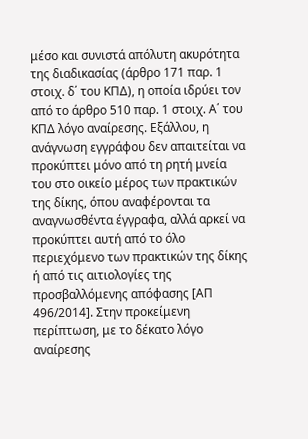μέσο και συνιστά απόλυτη ακυρότητα της διαδικασίας (άρθρο 171 παρ. 1 στοιχ. δ΄ του ΚΠΔ), η οποία ιδρύει τον από το άρθρο 510 παρ. 1 στοιχ. Α΄ του ΚΠΔ λόγο αναίρεσης. Εξάλλου, η ανάγνωση εγγράφου δεν απαιτείται να προκύπτει μόνο από τη ρητή μνεία του στο οικείο μέρος των πρακτικών της δίκης, όπου αναφέρονται τα αναγνωσθέντα έγγραφα, αλλά αρκεί να προκύπτει αυτή από το όλο περιεχόμενο των πρακτικών της δίκης ή από τις αιτιολογίες της προσβαλλόμενης απόφασης [ΑΠ 496/2014]. Στην προκείμενη περίπτωση, με το δέκατο λόγο αναίρεσης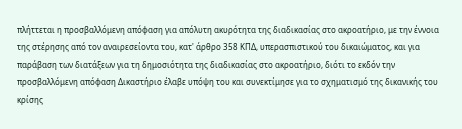πλήττεται η προσβαλλόμενη απόφαση για απόλυτη ακυρότητα της διαδικασίας στο ακροατήριο, με την έννοια της στέρησης από τον αναιρεσείοντα του, κατ' άρθρο 358 ΚΠΔ, υπερασπιστικού του δικαιώματος, και για παράβαση των διατάξεων για τη δημοσιότητα της διαδικασίας στο ακροατήριο, διότι το εκδόν την προσβαλλόμενη απόφαση Δικαστήριο έλαβε υπόψη του και συνεκτίμησε για το σχηματισμό της δικανικής του κρίσης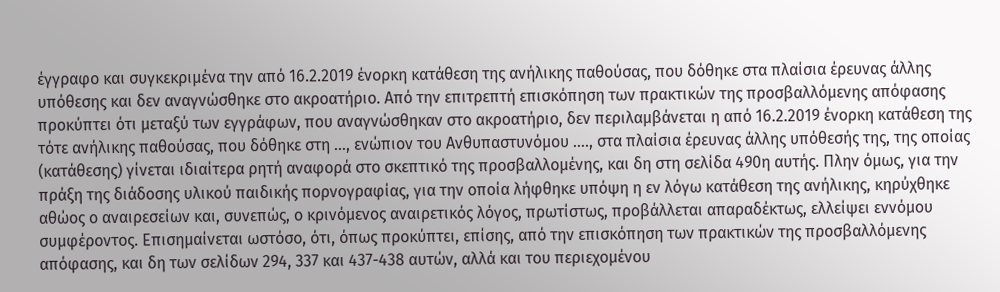έγγραφο και συγκεκριμένα την από 16.2.2019 ένορκη κατάθεση της ανήλικης παθούσας, που δόθηκε στα πλαίσια έρευνας άλλης υπόθεσης και δεν αναγνώσθηκε στο ακροατήριο. Από την επιτρεπτή επισκόπηση των πρακτικών της προσβαλλόμενης απόφασης προκύπτει ότι μεταξύ των εγγράφων, που αναγνώσθηκαν στο ακροατήριο, δεν περιλαμβάνεται η από 16.2.2019 ένορκη κατάθεση της τότε ανήλικης παθούσας, που δόθηκε στη …, ενώπιον του Ανθυπαστυνόμου …., στα πλαίσια έρευνας άλλης υπόθεσής της, της οποίας (κατάθεσης) γίνεται ιδιαίτερα ρητή αναφορά στο σκεπτικό της προσβαλλομένης, και δη στη σελίδα 490η αυτής. Πλην όμως, για την πράξη της διάδοσης υλικού παιδικής πορνογραφίας, για την οποία λήφθηκε υπόψη η εν λόγω κατάθεση της ανήλικης, κηρύχθηκε αθώος ο αναιρεσείων και, συνεπώς, ο κρινόμενος αναιρετικός λόγος, πρωτίστως, προβάλλεται απαραδέκτως, ελλείψει εννόμου συμφέροντος. Επισημαίνεται ωστόσο, ότι, όπως προκύπτει, επίσης, από την επισκόπηση των πρακτικών της προσβαλλόμενης απόφασης, και δη των σελίδων 294, 337 και 437-438 αυτών, αλλά και του περιεχομένου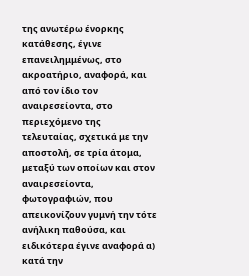της ανωτέρω ένορκης κατάθεσης, έγινε επανειλημμένως, στο ακροατήριο, αναφορά, και από τον ίδιο τον αναιρεσείοντα, στο περιεχόμενο της τελευταίας, σχετικά με την αποστολή, σε τρία άτομα, μεταξύ των οποίων και στον αναιρεσείοντα, φωτογραφιών, που απεικονίζουν γυμνή την τότε ανήλικη παθούσα, και ειδικότερα έγινε αναφορά α) κατά την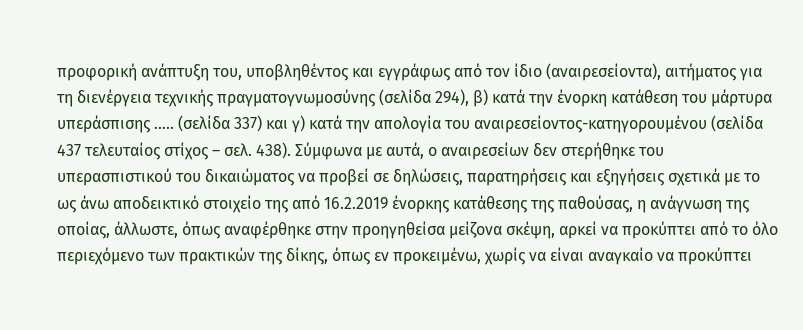προφορική ανάπτυξη του, υποβληθέντος και εγγράφως από τον ίδιο (αναιρεσείοντα), αιτήματος για τη διενέργεια τεχνικής πραγματογνωμοσύνης (σελίδα 294), β) κατά την ένορκη κατάθεση του μάρτυρα υπεράσπισης ….. (σελίδα 337) και γ) κατά την απολογία του αναιρεσείοντος-κατηγορουμένου (σελίδα 437 τελευταίος στίχος – σελ. 438). Σύμφωνα με αυτά, ο αναιρεσείων δεν στερήθηκε του υπερασπιστικού του δικαιώματος να προβεί σε δηλώσεις, παρατηρήσεις και εξηγήσεις σχετικά με το ως άνω αποδεικτικό στοιχείο της από 16.2.2019 ένορκης κατάθεσης της παθούσας, η ανάγνωση της οποίας, άλλωστε, όπως αναφέρθηκε στην προηγηθείσα μείζονα σκέψη, αρκεί να προκύπτει από το όλο περιεχόμενο των πρακτικών της δίκης, όπως εν προκειμένω, χωρίς να είναι αναγκαίο να προκύπτει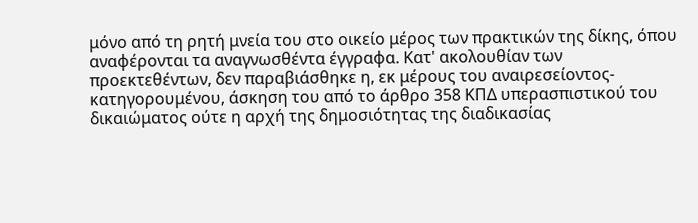μόνο από τη ρητή μνεία του στο οικείο μέρος των πρακτικών της δίκης, όπου αναφέρονται τα αναγνωσθέντα έγγραφα. Κατ' ακολουθίαν των προεκτεθέντων, δεν παραβιάσθηκε η, εκ μέρους του αναιρεσείοντος-κατηγορουμένου, άσκηση του από το άρθρο 358 ΚΠΔ υπερασπιστικού του δικαιώματος ούτε η αρχή της δημοσιότητας της διαδικασίας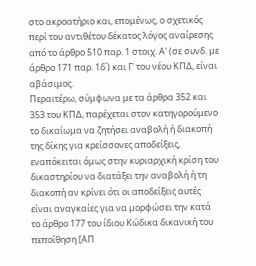στο ακροατήριο και, επομένως, ο σχετικός περί του αντιθέτου δέκατος λόγος αναίρεσης από το άρθρο 510 παρ. 1 στοιχ. Α' (σε συνδ. με άρθρο 171 παρ. 1δ΄) και Γ' του νέου ΚΠΔ, είναι αβάσιμος.
Περαιτέρω, σύμφωνα με τα άρθρα 352 και 353 του ΚΠΔ, παρέχεται στον κατηγορούμενο το δικαίωμα να ζητήσει αναβολή ή διακοπή της δίκης για κρείσσονες αποδείξεις, εναπόκειται όμως στην κυριαρχική κρίση του δικαστηρίου να διατάξει την αναβολή ή τη διακοπή αν κρίνει ότι οι αποδείξεις αυτές είναι αναγκαίες για να μορφώσει την κατά το άρθρο 177 του ίδιου Κώδικα δικανική του πεποίθηση [ΑΠ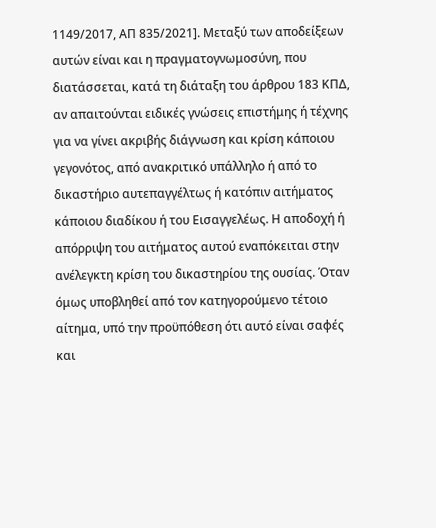1149/2017, ΑΠ 835/2021]. Μεταξύ των αποδείξεων αυτών είναι και η πραγματογνωμοσύνη, που διατάσσεται, κατά τη διάταξη του άρθρου 183 ΚΠΔ, αν απαιτούνται ειδικές γνώσεις επιστήμης ή τέχνης για να γίνει ακριβής διάγνωση και κρίση κάποιου γεγονότος, από ανακριτικό υπάλληλο ή από το δικαστήριο αυτεπαγγέλτως ή κατόπιν αιτήματος κάποιου διαδίκου ή του Εισαγγελέως. Η αποδοχή ή απόρριψη του αιτήματος αυτού εναπόκειται στην ανέλεγκτη κρίση του δικαστηρίου της ουσίας. Όταν όμως υποβληθεί από τον κατηγορούμενο τέτοιο αίτημα, υπό την προϋπόθεση ότι αυτό είναι σαφές και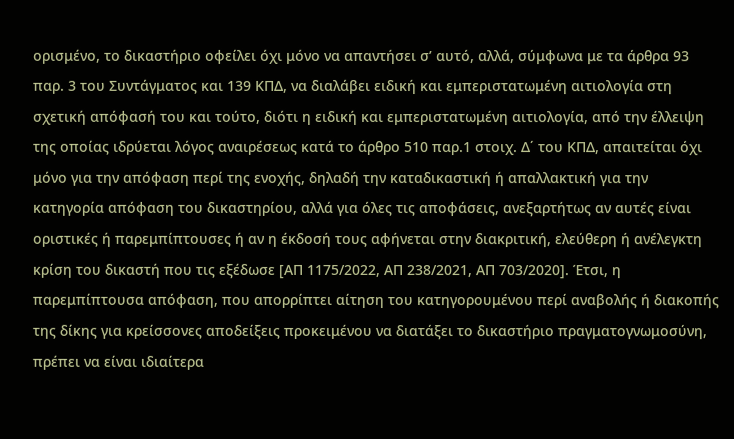ορισμένο, το δικαστήριο οφείλει όχι μόνο να απαντήσει σ’ αυτό, αλλά, σύμφωνα με τα άρθρα 93 παρ. 3 του Συντάγματος και 139 ΚΠΔ, να διαλάβει ειδική και εμπεριστατωμένη αιτιολογία στη σχετική απόφασή του και τούτο, διότι η ειδική και εμπεριστατωμένη αιτιολογία, από την έλλειψη της οποίας ιδρύεται λόγος αναιρέσεως κατά το άρθρο 510 παρ.1 στοιχ. Δ΄ του ΚΠΔ, απαιτείται όχι μόνο για την απόφαση περί της ενοχής, δηλαδή την καταδικαστική ή απαλλακτική για την κατηγορία απόφαση του δικαστηρίου, αλλά για όλες τις αποφάσεις, ανεξαρτήτως αν αυτές είναι οριστικές ή παρεμπίπτουσες ή αν η έκδοσή τους αφήνεται στην διακριτική, ελεύθερη ή ανέλεγκτη κρίση του δικαστή που τις εξέδωσε [ΑΠ 1175/2022, ΑΠ 238/2021, ΑΠ 703/2020]. Έτσι, η παρεμπίπτουσα απόφαση, που απορρίπτει αίτηση του κατηγορουμένου περί αναβολής ή διακοπής της δίκης για κρείσσονες αποδείξεις προκειμένου να διατάξει το δικαστήριο πραγματογνωμοσύνη, πρέπει να είναι ιδιαίτερα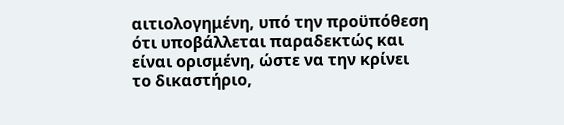αιτιολογημένη, υπό την προϋπόθεση ότι υποβάλλεται παραδεκτώς και είναι ορισμένη, ώστε να την κρίνει το δικαστήριο,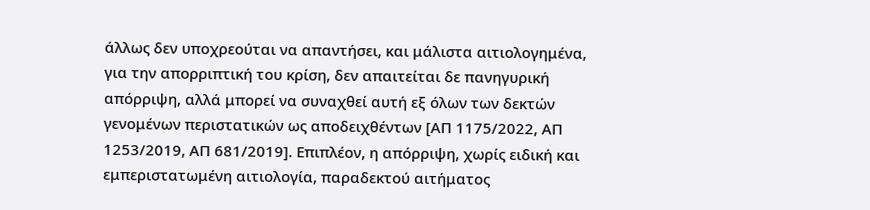άλλως δεν υποχρεούται να απαντήσει, και μάλιστα αιτιολογημένα, για την απορριπτική του κρίση, δεν απαιτείται δε πανηγυρική απόρριψη, αλλά μπορεί να συναχθεί αυτή εξ όλων των δεκτών γενομένων περιστατικών ως αποδειχθέντων [ΑΠ 1175/2022, ΑΠ 1253/2019, ΑΠ 681/2019]. Επιπλέον, η απόρριψη, χωρίς ειδική και εμπεριστατωμένη αιτιολογία, παραδεκτού αιτήματος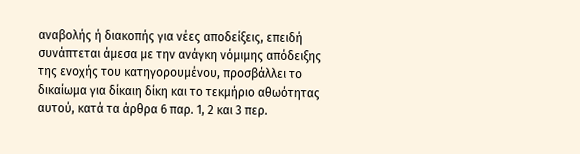αναβολής ή διακοπής για νέες αποδείξεις, επειδή συνάπτεται άμεσα με την ανάγκη νόμιμης απόδειξης της ενοχής του κατηγορουμένου, προσβάλλει το δικαίωμα για δίκαιη δίκη και το τεκμήριο αθωότητας αυτού, κατά τα άρθρα 6 παρ. 1, 2 και 3 περ.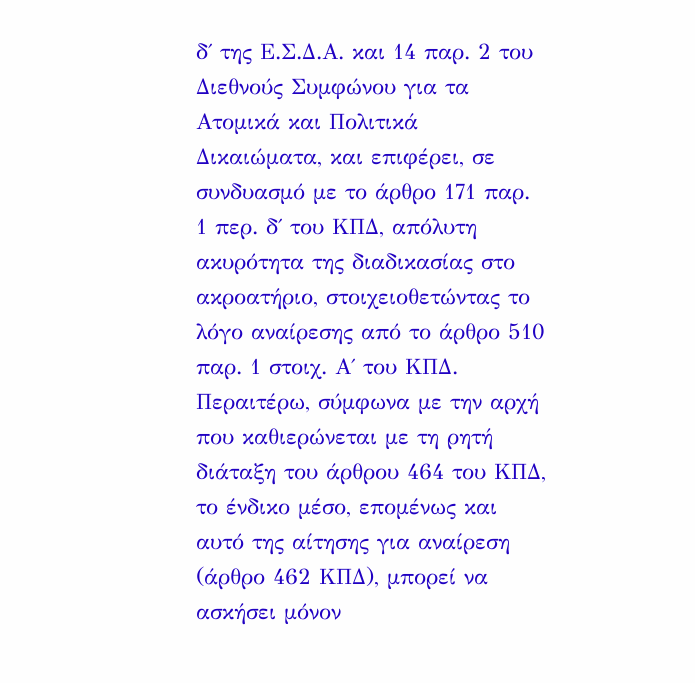δ΄ της Ε.Σ.Δ.Α. και 14 παρ. 2 του Διεθνούς Συμφώνου για τα Ατομικά και Πολιτικά Δικαιώματα, και επιφέρει, σε συνδυασμό με το άρθρο 171 παρ. 1 περ. δ΄ του ΚΠΔ, απόλυτη ακυρότητα της διαδικασίας στο ακροατήριο, στοιχειοθετώντας το λόγο αναίρεσης από το άρθρο 510 παρ. 1 στοιχ. Α΄ του ΚΠΔ. Περαιτέρω, σύμφωνα με την αρχή που καθιερώνεται με τη ρητή διάταξη του άρθρου 464 του ΚΠΔ, το ένδικο μέσο, επομένως και αυτό της αίτησης για αναίρεση (άρθρο 462 ΚΠΔ), μπορεί να ασκήσει μόνον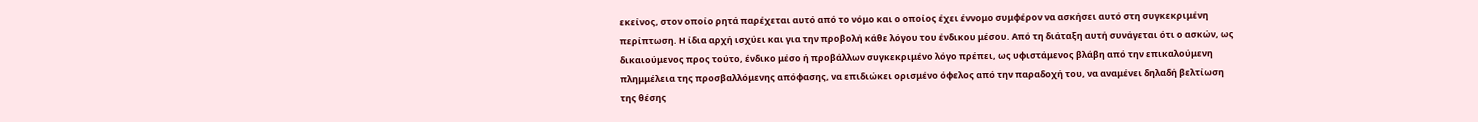εκείνος, στον οποίο ρητά παρέχεται αυτό από το νόμο και ο οποίος έχει έννομο συμφέρον να ασκήσει αυτό στη συγκεκριμένη περίπτωση. Η ίδια αρχή ισχύει και για την προβολή κάθε λόγου του ένδικου μέσου. Από τη διάταξη αυτή συνάγεται ότι ο ασκών, ως δικαιούμενος προς τούτο, ένδικο μέσο ή προβάλλων συγκεκριμένο λόγο πρέπει, ως υφιστάμενος βλάβη από την επικαλούμενη πλημμέλεια της προσβαλλόμενης απόφασης, να επιδιώκει ορισμένο όφελος από την παραδοχή του, να αναμένει δηλαδή βελτίωση της θέσης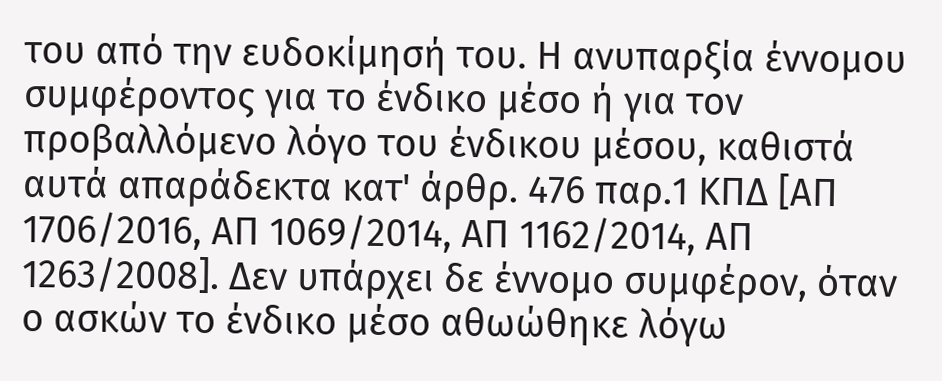του από την ευδοκίμησή του. Η ανυπαρξία έννομου συμφέροντος για το ένδικο μέσο ή για τον προβαλλόμενο λόγο του ένδικου μέσου, καθιστά αυτά απαράδεκτα κατ' άρθρ. 476 παρ.1 ΚΠΔ [ΑΠ 1706/2016, ΑΠ 1069/2014, ΑΠ 1162/2014, ΑΠ 1263/2008]. Δεν υπάρχει δε έννομο συμφέρον, όταν ο ασκών το ένδικο μέσο αθωώθηκε λόγω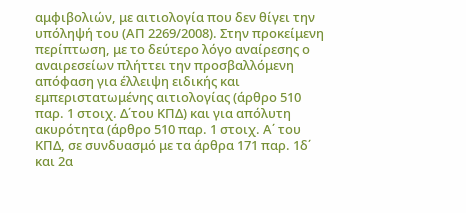αμφιβολιών, με αιτιολογία που δεν θίγει την υπόληψή του (ΑΠ 2269/2008). Στην προκείμενη περίπτωση, με το δεύτερο λόγο αναίρεσης ο αναιρεσείων πλήττει την προσβαλλόμενη απόφαση για έλλειψη ειδικής και εμπεριστατωμένης αιτιολογίας (άρθρο 510 παρ. 1 στοιχ. Δ΄του ΚΠΔ) και για απόλυτη ακυρότητα (άρθρο 510 παρ. 1 στοιχ. Α΄ του ΚΠΔ, σε συνδυασμό με τα άρθρα 171 παρ. 1δ΄ και 2α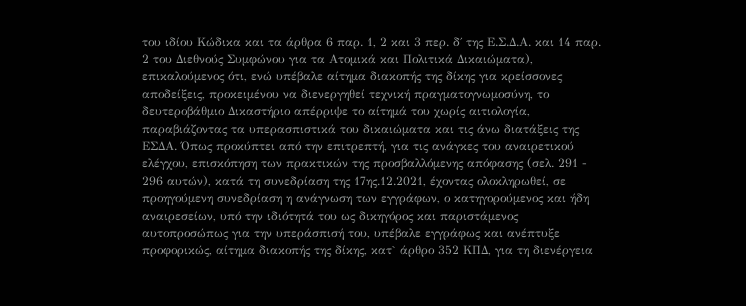του ιδίου Κώδικα και τα άρθρα 6 παρ. 1, 2 και 3 περ. δ΄ της Ε.Σ.Δ.Α. και 14 παρ. 2 του Διεθνούς Συμφώνου για τα Ατομικά και Πολιτικά Δικαιώματα), επικαλούμενος ότι, ενώ υπέβαλε αίτημα διακοπής της δίκης για κρείσσονες αποδείξεις, προκειμένου να διενεργηθεί τεχνική πραγματογνωμοσύνη, το δευτεροβάθμιο Δικαστήριο απέρριψε το αίτημά του χωρίς αιτιολογία, παραβιάζοντας τα υπερασπιστικά του δικαιώματα και τις άνω διατάξεις της ΕΣΔΑ. Όπως προκύπτει από την επιτρεπτή, για τις ανάγκες του αναιρετικού ελέγχου, επισκόπηση των πρακτικών της προσβαλλόμενης απόφασης (σελ. 291 - 296 αυτών), κατά τη συνεδρίαση της 17ης.12.2021, έχοντας ολοκληρωθεί, σε προηγούμενη συνεδρίαση η ανάγνωση των εγγράφων, ο κατηγορούμενος και ήδη αναιρεσείων, υπό την ιδιότητά του ως δικηγόρος και παριστάμενος αυτοπροσώπως για την υπεράσπισή του, υπέβαλε εγγράφως και ανέπτυξε προφορικώς, αίτημα διακοπής της δίκης, κατ` άρθρο 352 ΚΠΔ, για τη διενέργεια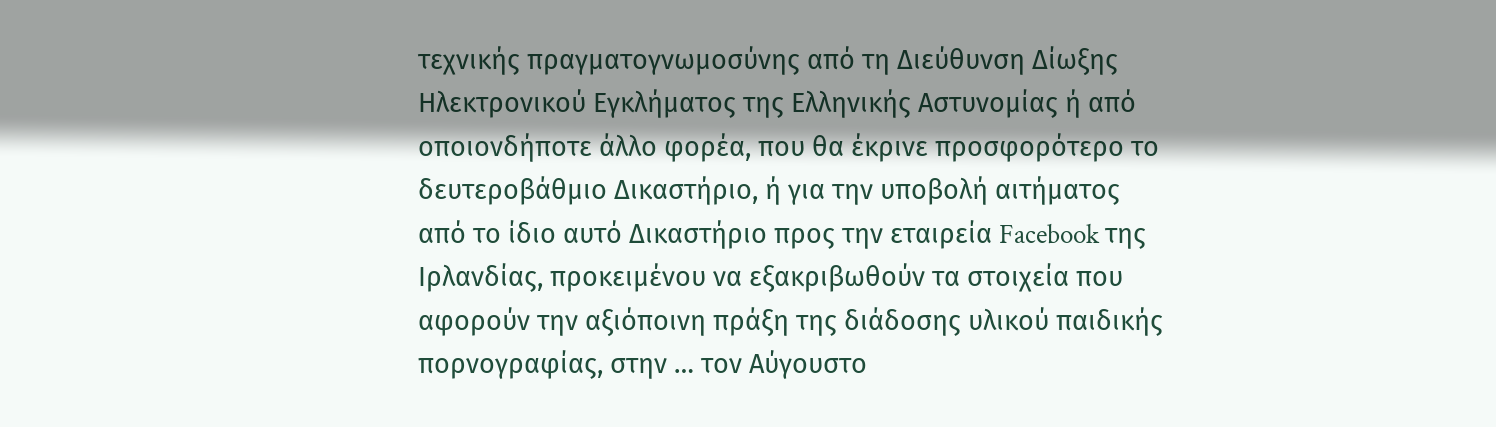τεχνικής πραγματογνωμοσύνης από τη Διεύθυνση Δίωξης Ηλεκτρονικού Εγκλήματος της Ελληνικής Αστυνομίας ή από οποιονδήποτε άλλο φορέα, που θα έκρινε προσφορότερο το δευτεροβάθμιο Δικαστήριο, ή για την υποβολή αιτήματος από το ίδιο αυτό Δικαστήριο προς την εταιρεία Facebook της Ιρλανδίας, προκειμένου να εξακριβωθούν τα στοιχεία που αφορούν την αξιόποινη πράξη της διάδοσης υλικού παιδικής πορνογραφίας, στην … τον Αύγουστο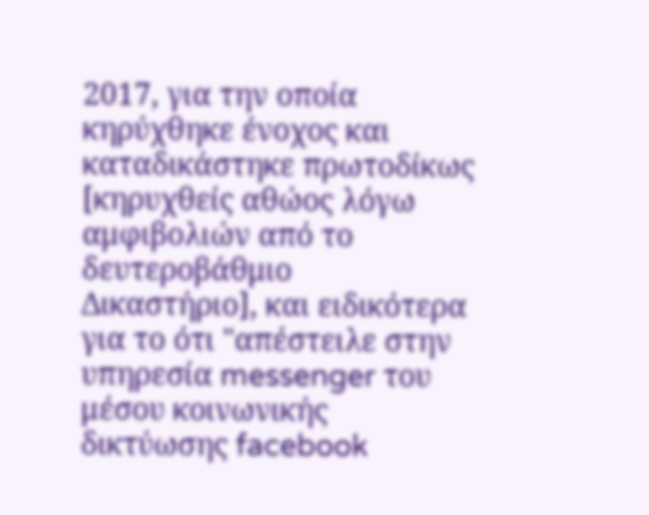2017, για την οποία κηρύχθηκε ένοχος και καταδικάστηκε πρωτοδίκως [κηρυχθείς αθώος λόγω αμφιβολιών από το δευτεροβάθμιο Δικαστήριο], και ειδικότερα για το ότι "απέστειλε στην υπηρεσία messenger του μέσου κοινωνικής δικτύωσης facebook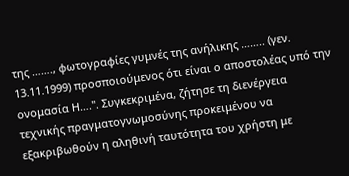της ……., φωτογραφίες γυμνές της ανήλικης …….. (γεν. 13.11.1999) προσποιούμενος ότι είναι ο αποστολέας υπό την ονομασία Η….". Συγκεκριμένα, ζήτησε τη διενέργεια τεχνικής πραγματογνωμοσύνης προκειμένου να εξακριβωθούν η αληθινή ταυτότητα του χρήστη με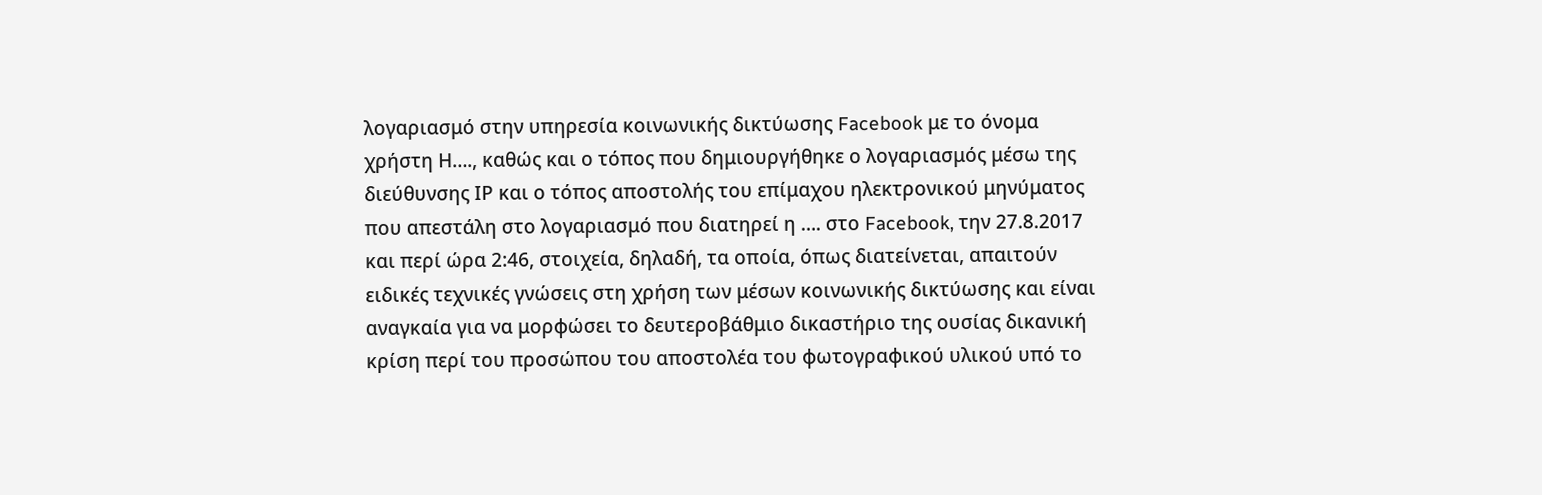λογαριασμό στην υπηρεσία κοινωνικής δικτύωσης Facebook με το όνομα χρήστη Η…., καθώς και ο τόπος που δημιουργήθηκε ο λογαριασμός μέσω της διεύθυνσης ΙΡ και ο τόπος αποστολής του επίμαχου ηλεκτρονικού μηνύματος που απεστάλη στο λογαριασμό που διατηρεί η …. στο Facebook, την 27.8.2017 και περί ώρα 2:46, στοιχεία, δηλαδή, τα οποία, όπως διατείνεται, απαιτούν ειδικές τεχνικές γνώσεις στη χρήση των μέσων κοινωνικής δικτύωσης και είναι αναγκαία για να μορφώσει το δευτεροβάθμιο δικαστήριο της ουσίας δικανική κρίση περί του προσώπου του αποστολέα του φωτογραφικού υλικού υπό το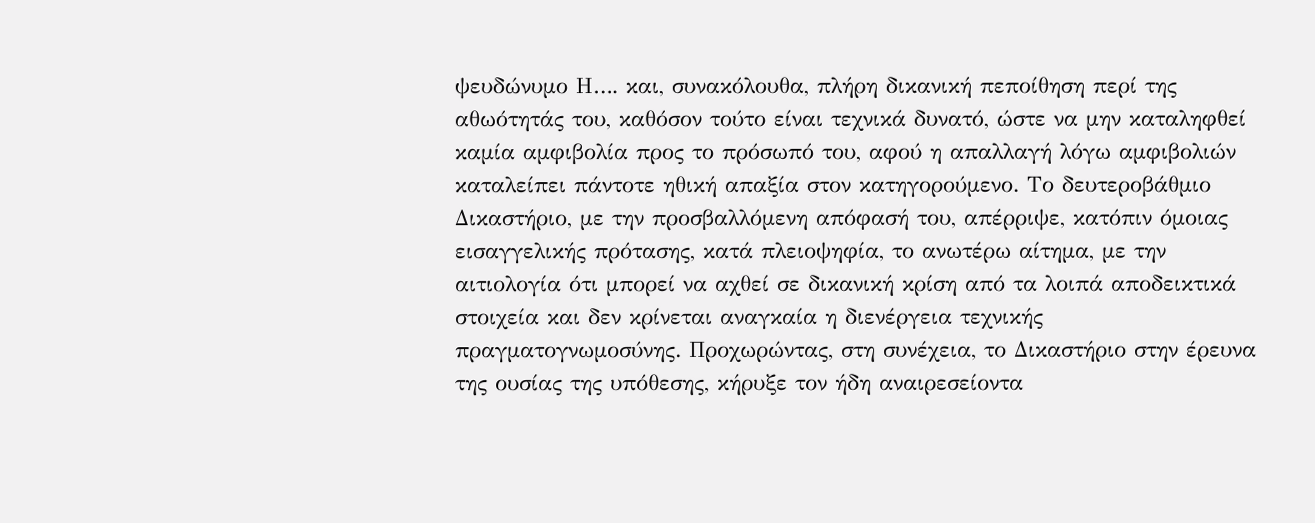ψευδώνυμο Η…. και, συνακόλουθα, πλήρη δικανική πεποίθηση περί της αθωότητάς του, καθόσον τούτο είναι τεχνικά δυνατό, ώστε να μην καταληφθεί καμία αμφιβολία προς το πρόσωπό του, αφού η απαλλαγή λόγω αμφιβολιών καταλείπει πάντοτε ηθική απαξία στον κατηγορούμενο. Το δευτεροβάθμιο Δικαστήριο, με την προσβαλλόμενη απόφασή του, απέρριψε, κατόπιν όμοιας εισαγγελικής πρότασης, κατά πλειοψηφία, το ανωτέρω αίτημα, με την αιτιολογία ότι μπορεί να αχθεί σε δικανική κρίση από τα λοιπά αποδεικτικά στοιχεία και δεν κρίνεται αναγκαία η διενέργεια τεχνικής πραγματογνωμοσύνης. Προχωρώντας, στη συνέχεια, το Δικαστήριο στην έρευνα της ουσίας της υπόθεσης, κήρυξε τον ήδη αναιρεσείοντα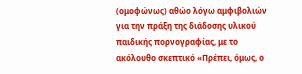(ομοφώνως) αθώο λόγω αμφιβολιών για την πράξη της διάδοσης υλικού παιδικής πορνογραφίας, με το ακόλουθο σκεπτικό «Πρέπει, όμως, ο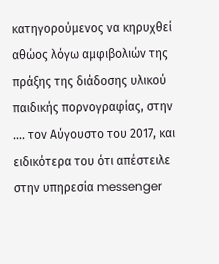κατηγορούμενος να κηρυχθεί αθώος λόγω αμφιβολιών της πράξης της διάδοσης υλικού παιδικής πορνογραφίας, στην …. τον Αύγουστο του 2017, και ειδικότερα του ότι απέστειλε στην υπηρεσία messenger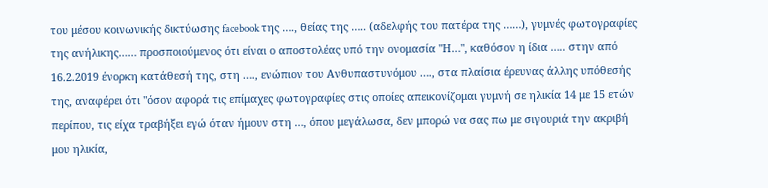του μέσου κοινωνικής δικτύωσης facebook της …., θείας της ….. (αδελφής του πατέρα της ……), γυμνές φωτογραφίες της ανήλικης…… προσποιούμενος ότι είναι ο αποστολέας υπό την ονομασία "Η…", καθόσον η ίδια ….. στην από 16.2.2019 ένορκη κατάθεσή της, στη …., ενώπιον του Ανθυπαστυνόμου …., στα πλαίσια έρευνας άλλης υπόθεσής της, αναφέρει ότι "όσον αφορά τις επίμαχες φωτογραφίες στις οποίες απεικονίζομαι γυμνή σε ηλικία 14 με 15 ετών περίπου, τις είχα τραβήξει εγώ όταν ήμουν στη …, όπου μεγάλωσα, δεν μπορώ να σας πω με σιγουριά την ακριβή μου ηλικία,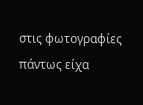στις φωτογραφίες πάντως είχα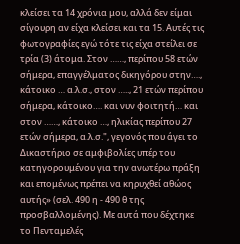κλείσει τα 14 χρόνια μου, αλλά δεν είμαι σίγουρη αν είχα κλείσει και τα 15. Αυτές τις φωτογραφίες εγώ τότε τις είχα στείλει σε τρία (3) άτομα. Στον ……, περίπου 58 ετών σήμερα, επαγγέλματος δικηγόρου στην…., κάτοικο … α.λ.σ., στον ….., 21 ετών περίπου σήμερα, κάτοικο…. και νυν φοιτητή… και στον ……, κάτοικο …, ηλικίας περίπου 27 ετών σήμερα, α.λ.σ.", γεγονός που άγει το Δικαστήριο σε αμφιβολίες υπέρ του κατηγορουμένου για την ανωτέρω πράξη και επομένως πρέπει να κηρυχθεί αθώος αυτής» (σελ. 490 η - 490 θ της προσβαλλομένης). Με αυτά που δέχτηκε το Πενταμελές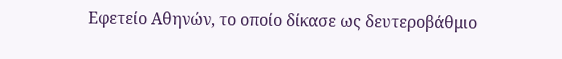Εφετείο Αθηνών, το οποίο δίκασε ως δευτεροβάθμιο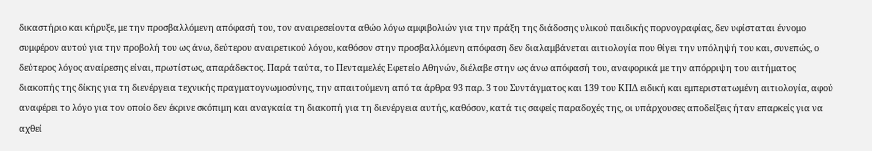δικαστήριο και κήρυξε, με την προσβαλλόμενη απόφασή του, τον αναιρεσείοντα αθώο λόγω αμφιβολιών για την πράξη της διάδοσης υλικού παιδικής πορνογραφίας, δεν υφίσταται έννομο συμφέρον αυτού για την προβολή του ως άνω, δεύτερου αναιρετικού λόγου, καθόσον στην προσβαλλόμενη απόφαση δεν διαλαμβάνεται αιτιολογία που θίγει την υπόληψή του και, συνεπώς, ο δεύτερος λόγος αναίρεσης είναι, πρωτίστως, απαράδεκτος. Παρά ταύτα, το Πενταμελές Εφετείο Αθηνών, διέλαβε στην ως άνω απόφασή του, αναφορικά με την απόρριψη του αιτήματος διακοπής της δίκης για τη διενέργεια τεχνικής πραγματογνωμοσύνης, την απαιτούμενη από τα άρθρα 93 παρ. 3 του Συντάγματος και 139 του ΚΠΔ ειδική και εμπεριστατωμένη αιτιολογία, αφού αναφέρει το λόγο για τον οποίο δεν έκρινε σκόπιμη και αναγκαία τη διακοπή για τη διενέργεια αυτής, καθόσον, κατά τις σαφείς παραδοχές της, οι υπάρχουσες αποδείξεις ήταν επαρκείς για να αχθεί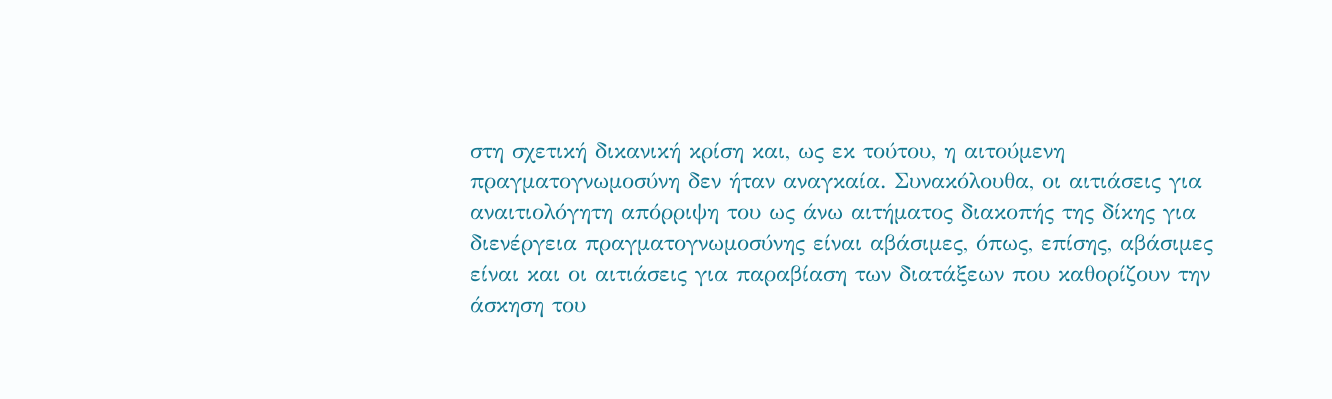στη σχετική δικανική κρίση και, ως εκ τούτου, η αιτούμενη πραγματογνωμοσύνη δεν ήταν αναγκαία. Συνακόλουθα, οι αιτιάσεις για αναιτιολόγητη απόρριψη του ως άνω αιτήματος διακοπής της δίκης για διενέργεια πραγματογνωμοσύνης είναι αβάσιμες, όπως, επίσης, αβάσιμες είναι και οι αιτιάσεις για παραβίαση των διατάξεων που καθορίζουν την άσκηση του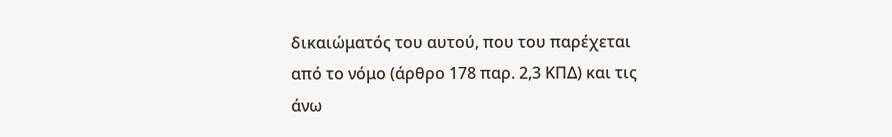δικαιώματός του αυτού, που του παρέχεται από το νόμο (άρθρο 178 παρ. 2,3 ΚΠΔ) και τις άνω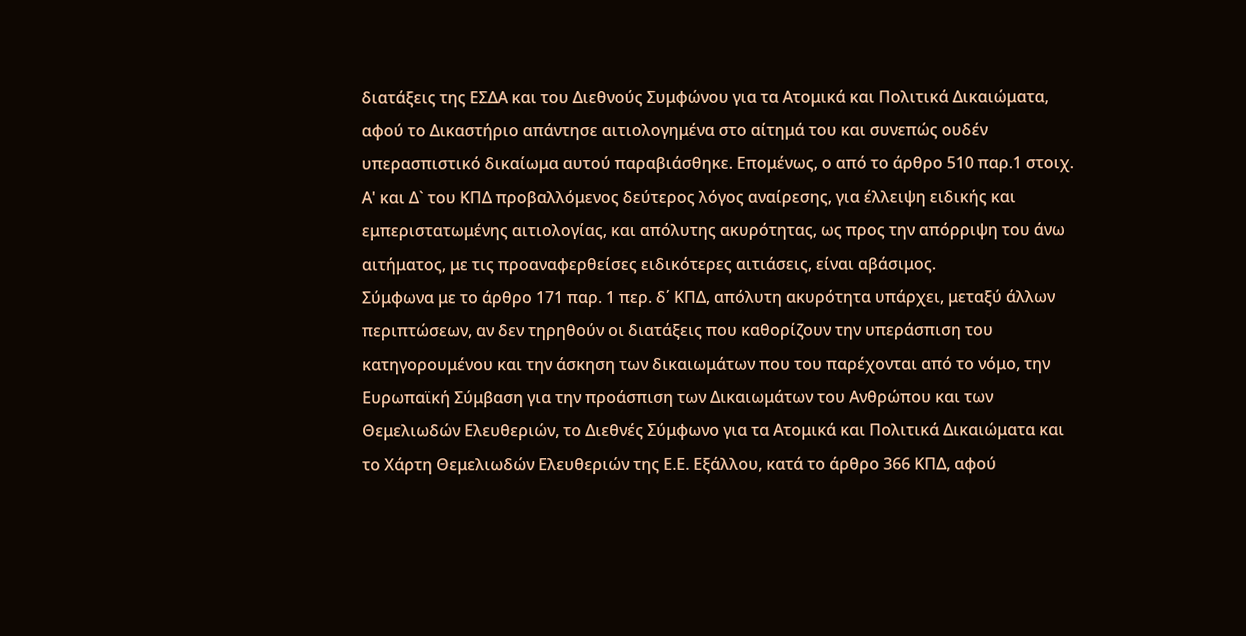διατάξεις της ΕΣΔΑ και του Διεθνούς Συμφώνου για τα Ατομικά και Πολιτικά Δικαιώματα, αφού το Δικαστήριο απάντησε αιτιολογημένα στο αίτημά του και συνεπώς ουδέν υπερασπιστικό δικαίωμα αυτού παραβιάσθηκε. Επομένως, ο από το άρθρο 510 παρ.1 στοιχ. Α' και Δ` του ΚΠΔ προβαλλόμενος δεύτερος λόγος αναίρεσης, για έλλειψη ειδικής και εμπεριστατωμένης αιτιολογίας, και απόλυτης ακυρότητας, ως προς την απόρριψη του άνω αιτήματος, με τις προαναφερθείσες ειδικότερες αιτιάσεις, είναι αβάσιμος.
Σύμφωνα με το άρθρο 171 παρ. 1 περ. δ΄ ΚΠΔ, απόλυτη ακυρότητα υπάρχει, μεταξύ άλλων περιπτώσεων, αν δεν τηρηθούν οι διατάξεις που καθορίζουν την υπεράσπιση του κατηγορουμένου και την άσκηση των δικαιωμάτων που του παρέχονται από το νόμο, την Ευρωπαϊκή Σύμβαση για την προάσπιση των Δικαιωμάτων του Ανθρώπου και των Θεμελιωδών Ελευθεριών, το Διεθνές Σύμφωνο για τα Ατομικά και Πολιτικά Δικαιώματα και το Χάρτη Θεμελιωδών Ελευθεριών της Ε.Ε. Εξάλλου, κατά το άρθρο 366 ΚΠΔ, αφού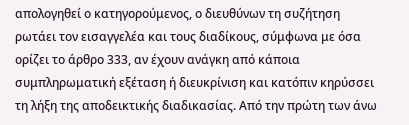απολογηθεί ο κατηγορούμενος, ο διευθύνων τη συζήτηση ρωτάει τον εισαγγελέα και τους διαδίκους, σύμφωνα με όσα ορίζει το άρθρο 333, αν έχουν ανάγκη από κάποια συμπληρωματική εξέταση ή διευκρίνιση και κατόπιν κηρύσσει τη λήξη της αποδεικτικής διαδικασίας. Από την πρώτη των άνω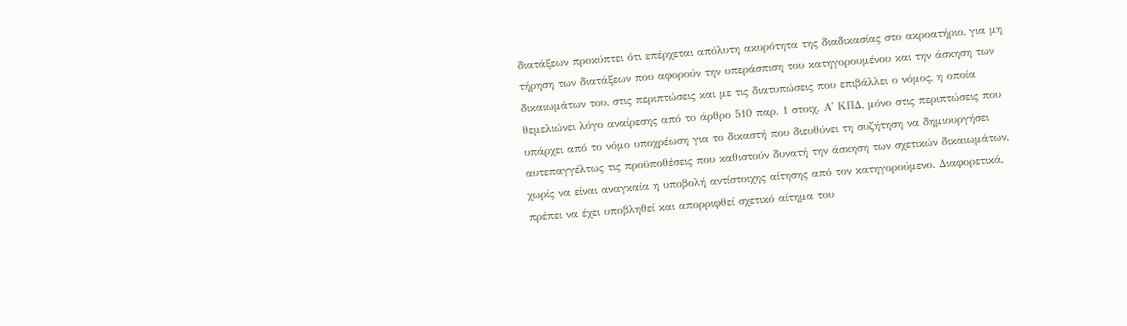διατάξεων προκύπτει ότι επέρχεται απόλυτη ακυρότητα της διαδικασίας στο ακροατήριο, για μη τήρηση των διατάξεων που αφορούν την υπεράσπιση του κατηγορουμένου και την άσκηση των δικαιωμάτων του, στις περιπτώσεις και με τις διατυπώσεις που επιβάλλει ο νόμος, η οποία θεμελιώνει λόγο αναίρεσης από το άρθρο 510 παρ. 1 στοιχ. Α' ΚΠΔ, μόνο στις περιπτώσεις που υπάρχει από το νόμο υποχρέωση για το δικαστή που διευθύνει τη συζήτηση να δημιουργήσει αυτεπαγγέλτως τις προϋποθέσεις που καθιστούν δυνατή την άσκηση των σχετικών δικαιωμάτων, χωρίς να είναι αναγκαία η υποβολή αντίστοιχης αίτησης από τον κατηγορούμενο. Διαφορετικά, πρέπει να έχει υποβληθεί και απορριφθεί σχετικό αίτημα του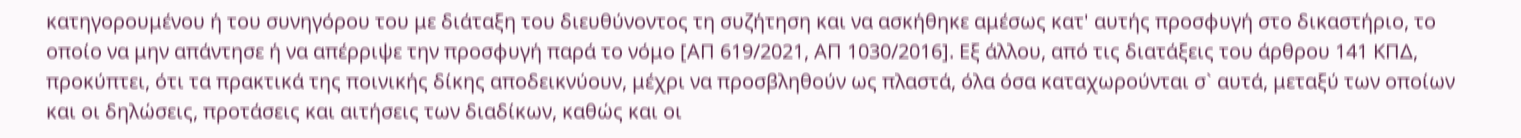κατηγορουμένου ή του συνηγόρου του με διάταξη του διευθύνοντος τη συζήτηση και να ασκήθηκε αμέσως κατ' αυτής προσφυγή στο δικαστήριο, το οποίο να μην απάντησε ή να απέρριψε την προσφυγή παρά το νόμο [ΑΠ 619/2021, ΑΠ 1030/2016]. Εξ άλλου, από τις διατάξεις του άρθρου 141 ΚΠΔ, προκύπτει, ότι τα πρακτικά της ποινικής δίκης αποδεικνύουν, μέχρι να προσβληθούν ως πλαστά, όλα όσα καταχωρούνται σ` αυτά, μεταξύ των οποίων και οι δηλώσεις, προτάσεις και αιτήσεις των διαδίκων, καθώς και οι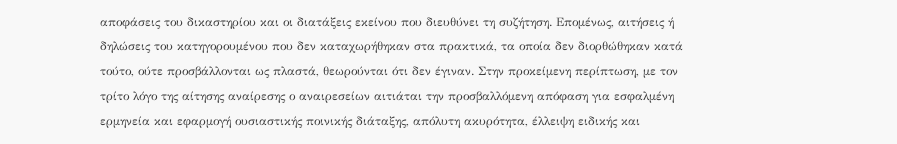αποφάσεις του δικαστηρίου και οι διατάξεις εκείνου που διευθύνει τη συζήτηση. Επομένως, αιτήσεις ή δηλώσεις του κατηγορουμένου που δεν καταχωρήθηκαν στα πρακτικά, τα οποία δεν διορθώθηκαν κατά τούτο, ούτε προσβάλλονται ως πλαστά, θεωρούνται ότι δεν έγιναν. Στην προκείμενη περίπτωση, με τον τρίτο λόγο της αίτησης αναίρεσης ο αναιρεσείων αιτιάται την προσβαλλόμενη απόφαση για εσφαλμένη ερμηνεία και εφαρμογή ουσιαστικής ποινικής διάταξης, απόλυτη ακυρότητα, έλλειψη ειδικής και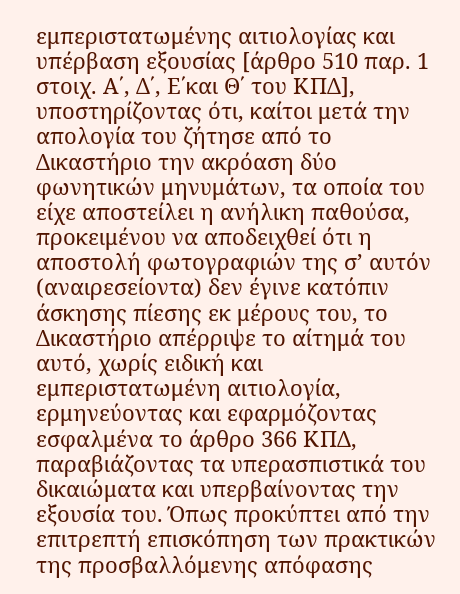εμπεριστατωμένης αιτιολογίας και υπέρβαση εξουσίας [άρθρο 510 παρ. 1 στοιχ. Α΄, Δ΄, Ε΄και Θ΄ του ΚΠΔ], υποστηρίζοντας ότι, καίτοι μετά την απολογία του ζήτησε από το Δικαστήριο την ακρόαση δύο φωνητικών μηνυμάτων, τα οποία του είχε αποστείλει η ανήλικη παθούσα, προκειμένου να αποδειχθεί ότι η αποστολή φωτογραφιών της σ’ αυτόν (αναιρεσείοντα) δεν έγινε κατόπιν άσκησης πίεσης εκ μέρους του, το Δικαστήριο απέρριψε το αίτημά του αυτό, χωρίς ειδική και εμπεριστατωμένη αιτιολογία, ερμηνεύοντας και εφαρμόζοντας εσφαλμένα το άρθρο 366 ΚΠΔ, παραβιάζοντας τα υπερασπιστικά του δικαιώματα και υπερβαίνοντας την εξουσία του. Όπως προκύπτει από την επιτρεπτή επισκόπηση των πρακτικών της προσβαλλόμενης απόφασης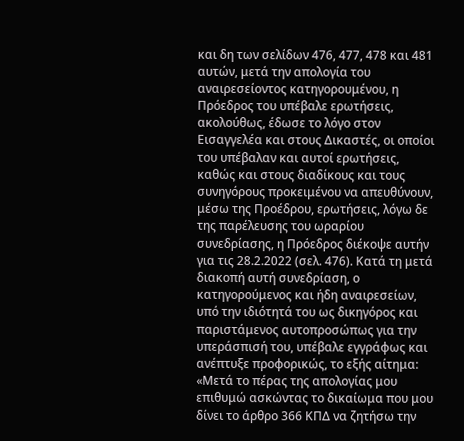και δη των σελίδων 476, 477, 478 και 481 αυτών, μετά την απολογία του αναιρεσείοντος κατηγορουμένου, η Πρόεδρος του υπέβαλε ερωτήσεις, ακολούθως, έδωσε το λόγο στον Εισαγγελέα και στους Δικαστές, οι οποίοι του υπέβαλαν και αυτοί ερωτήσεις, καθώς και στους διαδίκους και τους συνηγόρους προκειμένου να απευθύνουν, μέσω της Προέδρου, ερωτήσεις, λόγω δε της παρέλευσης του ωραρίου συνεδρίασης, η Πρόεδρος διέκοψε αυτήν για τις 28.2.2022 (σελ. 476). Κατά τη μετά διακοπή αυτή συνεδρίαση, ο κατηγορούμενος και ήδη αναιρεσείων, υπό την ιδιότητά του ως δικηγόρος και παριστάμενος αυτοπροσώπως για την υπεράσπισή του, υπέβαλε εγγράφως και ανέπτυξε προφορικώς, το εξής αίτημα: «Μετά το πέρας της απολογίας μου επιθυμώ ασκώντας το δικαίωμα που μου δίνει το άρθρο 366 ΚΠΔ να ζητήσω την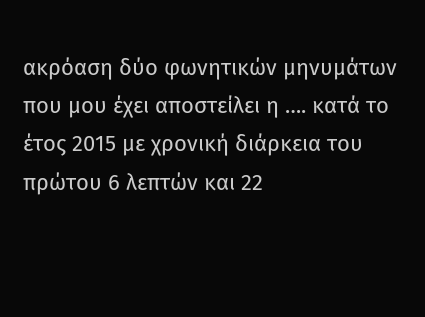ακρόαση δύο φωνητικών μηνυμάτων που μου έχει αποστείλει η …. κατά το έτος 2015 με χρονική διάρκεια του πρώτου 6 λεπτών και 22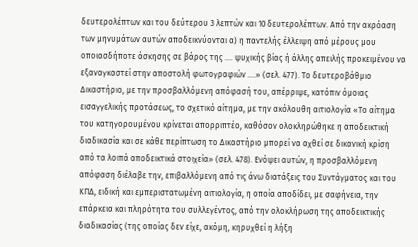δευτερολέπτων και του δεύτερου 3 λεπτών και 10 δευτερολέπτων. Από την ακρόαση των μηνυμάτων αυτών αποδεικνύονται α) η παντελής έλλειψη από μέρους μου οποιασδήποτε άσκησης σε βάρος της …. ψυχικής βίας ή άλλης απειλής προκειμένου να εξαναγκαστεί στην αποστολή φωτογραφιών ….» (σελ. 477). Το δευτεροβάθμιο Δικαστήριο, με την προσβαλλόμενη απόφασή του, απέρριψε, κατόπιν όμοιας εισαγγελικής προτάσεως, το σχετικό αίτημα, με την ακόλουθη αιτιολογία «Το αίτημα του κατηγορουμένου κρίνεται απορριπτέο, καθόσον ολοκληρώθηκε η αποδεικτική διαδικασία και σε κάθε περίπτωση το Δικαστήριο μπορεί να αχθεί σε δικανική κρίση από τα λοιπά αποδεικτικά στοιχεία» (σελ. 478). Ενόψει αυτών, η προσβαλλόμενη απόφαση διέλαβε την, επιβαλλόμενη από τις άνω διατάξεις του Συντάγματος και του ΚΠΔ, ειδική και εμπεριστατωμένη αιτιολογία, η οποία αποδίδει, με σαφήνεια, την επάρκεια και πληρότητα του συλλεγέντος, από την ολοκλήρωση της αποδεικτικής διαδικασίας (της οποίας δεν είχε, ακόμη, κηρυχθεί η λήξη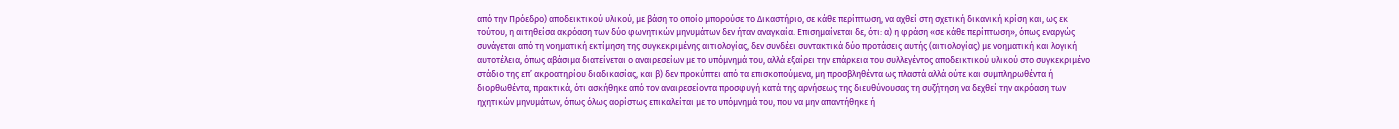από την Πρόεδρο) αποδεικτικού υλικού, με βάση το οποίο μπορούσε το Δικαστήριο, σε κάθε περίπτωση, να αχθεί στη σχετική δικανική κρίση και, ως εκ τούτου, η αιτηθείσα ακρόαση των δύο φωνητικών μηνυμάτων δεν ήταν αναγκαία. Επισημαίνεται δε, ότι: α) η φράση «σε κάθε περίπτωση», όπως εναργώς συνάγεται από τη νοηματική εκτίμηση της συγκεκριμένης αιτιολογίας, δεν συνδέει συντακτικά δύο προτάσεις αυτής (αιτιολογίας) με νοηματική και λογική αυτοτέλεια, όπως αβάσιμα διατείνεται ο αναιρεσείων με το υπόμνημά του, αλλά εξαίρει την επάρκεια του συλλεγέντος αποδεικτικού υλικού στο συγκεκριμένο στάδιο της επ’ ακροατηρίου διαδικασίας, και β) δεν προκύπτει από τα επισκοπούμενα, μη προσβληθέντα ως πλαστά αλλά ούτε και συμπληρωθέντα ή διορθωθέντα, πρακτικά, ότι ασκήθηκε από τον αναιρεσείοντα προσφυγή κατά της αρνήσεως της διευθύνουσας τη συζήτηση να δεχθεί την ακρόαση των ηχητικών μηνυμάτων, όπως όλως αορίστως επικαλείται με το υπόμνημά του, που να μην απαντήθηκε ή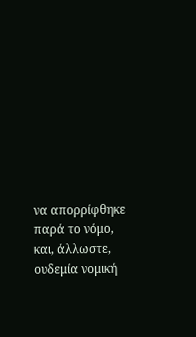να απορρίφθηκε παρά το νόμο, και, άλλωστε, ουδεμία νομική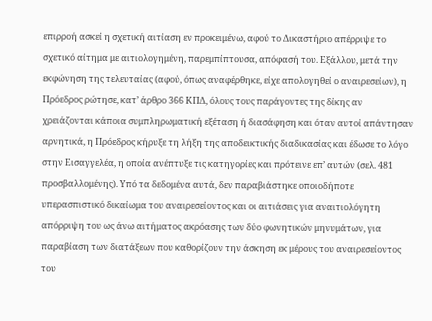επιρροή ασκεί η σχετική αιτίαση εν προκειμένω, αφού το Δικαστήριο απέρριψε το σχετικό αίτημα με αιτιολογημένη, παρεμπίπτουσα, απόφασή του. Εξάλλου, μετά την εκφώνηση της τελευταίας (αφού, όπως αναφέρθηκε, είχε απολογηθεί ο αναιρεσείων), η Πρόεδρος ρώτησε, κατ’ άρθρο 366 ΚΠΔ, όλους τους παράγοντες της δίκης αν χρειάζονται κάποια συμπληρωματική εξέταση ή διασάφηση και όταν αυτοί απάντησαν αρνητικά, η Πρόεδρος κήρυξε τη λήξη της αποδεικτικής διαδικασίας και έδωσε το λόγο στην Εισαγγελέα, η οποία ανέπτυξε τις κατηγορίες και πρότεινε επ’ αυτών (σελ. 481 προσβαλλομένης). Υπό τα δεδομένα αυτά, δεν παραβιάστηκε οποιοδήποτε υπερασπιστικό δικαίωμα του αναιρεσείοντος και οι αιτιάσεις για αναιτιολόγητη απόρριψη του ως άνω αιτήματος ακρόασης των δύο φωνητικών μηνυμάτων, για παραβίαση των διατάξεων που καθορίζουν την άσκηση εκ μέρους του αναιρεσείοντος του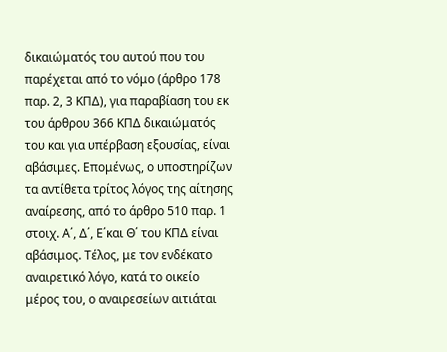δικαιώματός του αυτού που του παρέχεται από το νόμο (άρθρο 178 παρ. 2, 3 ΚΠΔ), για παραβίαση του εκ του άρθρου 366 ΚΠΔ δικαιώματός του και για υπέρβαση εξουσίας, είναι αβάσιμες. Επομένως, ο υποστηρίζων τα αντίθετα τρίτος λόγος της αίτησης αναίρεσης, από το άρθρο 510 παρ. 1 στοιχ. Α΄, Δ΄, Ε΄και Θ΄ του ΚΠΔ είναι αβάσιμος. Τέλος, με τον ενδέκατο αναιρετικό λόγο, κατά το οικείο μέρος του, ο αναιρεσείων αιτιάται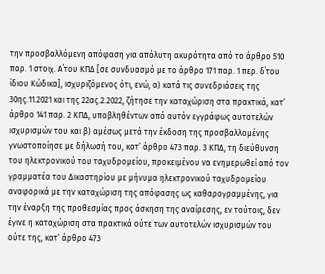την προσβαλλόμενη απόφαση για απόλυτη ακυρότητα από το άρθρο 510 παρ. 1 στοιχ. Α΄του ΚΠΔ [σε συνδυασμό με το άρθρο 171 παρ. 1 περ. δ΄του ίδιου Κώδικα], ισχυριζόμενος ότι, ενώ, α) κατά τις συνεδριάσεις της 30ης.11.2021 και της 22ας.2.2022, ζήτησε την καταχώριση στα πρακτικά, κατ’ άρθρο 141 παρ. 2 ΚΠΔ, υποβληθέντων από αυτόν εγγράφως αυτοτελών ισχυρισμών του και β) αμέσως μετά την έκδοση της προσβαλλομένης γνωστοποίησε με δήλωσή του, κατ’ άρθρο 473 παρ. 3 ΚΠΔ, τη διεύθυνση του ηλεκτρονικού του ταχυδρομείου, προκειμένου να ενημερωθεί από τον γραμματέα του Δικαστηρίου με μήνυμα ηλεκτρονικού ταχυδρομείου αναφορικά με την καταχώριση της απόφασης ως καθαρογραμμένης, για την έναρξη της προθεσμίας προς άσκηση της αναίρεσης, εν τούτοις, δεν έγινε η καταχώριση στα πρακτικά ούτε των αυτοτελών ισχυρισμών του ούτε της, κατ’ άρθρο 473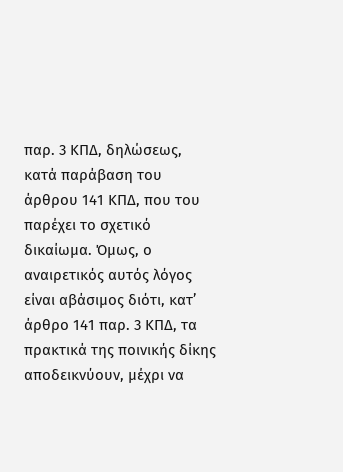παρ. 3 ΚΠΔ, δηλώσεως, κατά παράβαση του άρθρου 141 ΚΠΔ, που του παρέχει το σχετικό δικαίωμα. Όμως, ο αναιρετικός αυτός λόγος είναι αβάσιμος διότι, κατ’ άρθρο 141 παρ. 3 ΚΠΔ, τα πρακτικά της ποινικής δίκης αποδεικνύουν, μέχρι να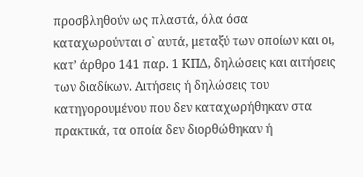προσβληθούν ως πλαστά, όλα όσα καταχωρούνται σ` αυτά, μεταξύ των οποίων και οι, κατ’ άρθρο 141 παρ. 1 ΚΠΔ, δηλώσεις και αιτήσεις των διαδίκων. Αιτήσεις ή δηλώσεις του κατηγορουμένου που δεν καταχωρήθηκαν στα πρακτικά, τα οποία δεν διορθώθηκαν ή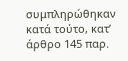συμπληρώθηκαν κατά τούτο, κατ’ άρθρο 145 παρ.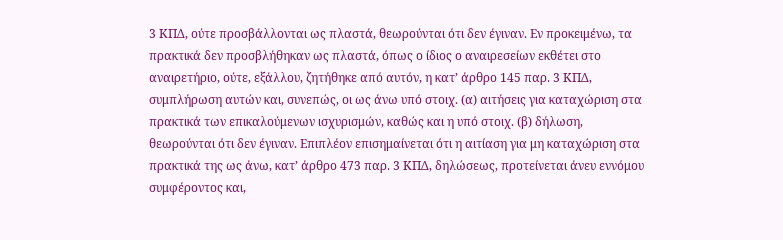3 ΚΠΔ, ούτε προσβάλλονται ως πλαστά, θεωρούνται ότι δεν έγιναν. Εν προκειμένω, τα πρακτικά δεν προσβλήθηκαν ως πλαστά, όπως ο ίδιος ο αναιρεσείων εκθέτει στο αναιρετήριο, ούτε, εξάλλου, ζητήθηκε από αυτόν, η κατ’ άρθρο 145 παρ. 3 ΚΠΔ, συμπλήρωση αυτών και, συνεπώς, οι ως άνω υπό στοιχ. (α) αιτήσεις για καταχώριση στα πρακτικά των επικαλούμενων ισχυρισμών, καθώς και η υπό στοιχ. (β) δήλωση, θεωρούνται ότι δεν έγιναν. Επιπλέον επισημαίνεται ότι η αιτίαση για μη καταχώριση στα πρακτικά της ως άνω, κατ’ άρθρο 473 παρ. 3 ΚΠΔ, δηλώσεως, προτείνεται άνευ εννόμου συμφέροντος και,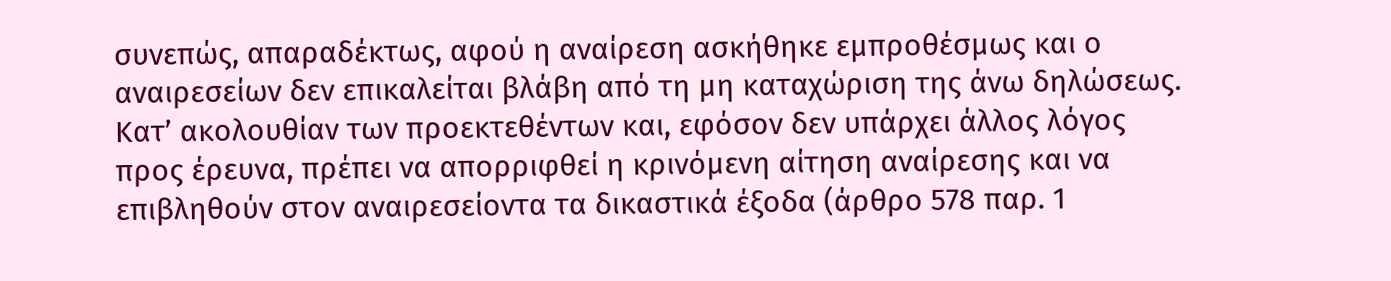συνεπώς, απαραδέκτως, αφού η αναίρεση ασκήθηκε εμπροθέσμως και ο αναιρεσείων δεν επικαλείται βλάβη από τη μη καταχώριση της άνω δηλώσεως. Κατ’ ακολουθίαν των προεκτεθέντων και, εφόσον δεν υπάρχει άλλος λόγος προς έρευνα, πρέπει να απορριφθεί η κρινόμενη αίτηση αναίρεσης και να επιβληθούν στον αναιρεσείοντα τα δικαστικά έξοδα (άρθρο 578 παρ. 1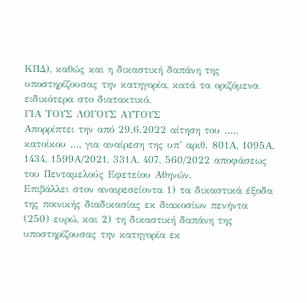ΚΠΔ), καθώς και η δικαστική δαπάνη της υποστηρίζουσας την κατηγορία, κατά τα οριζόμενα ειδικότερα στο διατακτικό.
ΓΙΑ ΤΟΥΣ ΛΟΓΟΥΣ ΑΥΤΟΥΣ
Απορρίπτει την από 29.6.2022 αίτηση του …., κατοίκου …, για αναίρεση της υπ’ αριθ. 801Α, 1095Α, 1434, 1599Α/2021, 331Α, 407, 560/2022 αποφάσεως του Πενταμελούς Εφετείου Αθηνών.
Επιβάλλει στον αναιρεσείοντα 1) τα δικαστικά έξοδα της ποινικής διαδικασίας εκ διακοσίων πενήντα (250) ευρώ, και 2) τη δικαστική δαπάνη της υποστηρίζουσας την κατηγορία εκ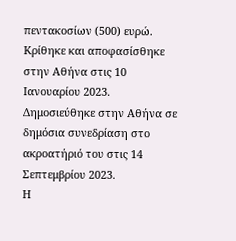πεντακοσίων (500) ευρώ.
Κρίθηκε και αποφασίσθηκε στην Αθήνα στις 10 Ιανουαρίου 2023.
Δημοσιεύθηκε στην Αθήνα σε δημόσια συνεδρίαση στο ακροατήριό του στις 14 Σεπτεμβρίου 2023.
Η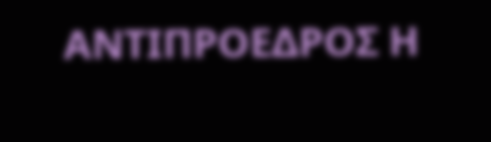ΑΝΤΙΠΡΟΕΔΡΟΣ Η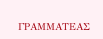ΓΡΑΜΜΑΤΕΑΣ